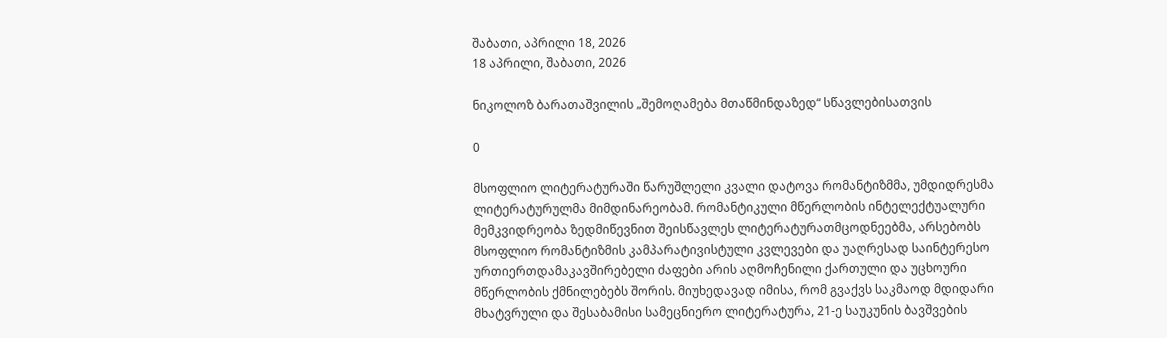შაბათი, აპრილი 18, 2026
18 აპრილი, შაბათი, 2026

ნიკოლოზ ბარათაშვილის „შემოღამება მთაწმინდაზედ“ სწავლებისათვის

0

მსოფლიო ლიტერატურაში წარუშლელი კვალი დატოვა რომანტიზმმა, უმდიდრესმა ლიტერატურულმა მიმდინარეობამ. რომანტიკული მწერლობის ინტელექტუალური მემკვიდრეობა ზედმიწევნით შეისწავლეს ლიტერატურათმცოდნეებმა, არსებობს მსოფლიო რომანტიზმის კამპარატივისტული კვლევები და უაღრესად საინტერესო ურთიერთდამაკავშირებელი ძაფები არის აღმოჩენილი ქართული და უცხოური მწერლობის ქმნილებებს შორის. მიუხედავად იმისა, რომ გვაქვს საკმაოდ მდიდარი მხატვრული და შესაბამისი სამეცნიერო ლიტერატურა, 21-ე საუკუნის ბავშვების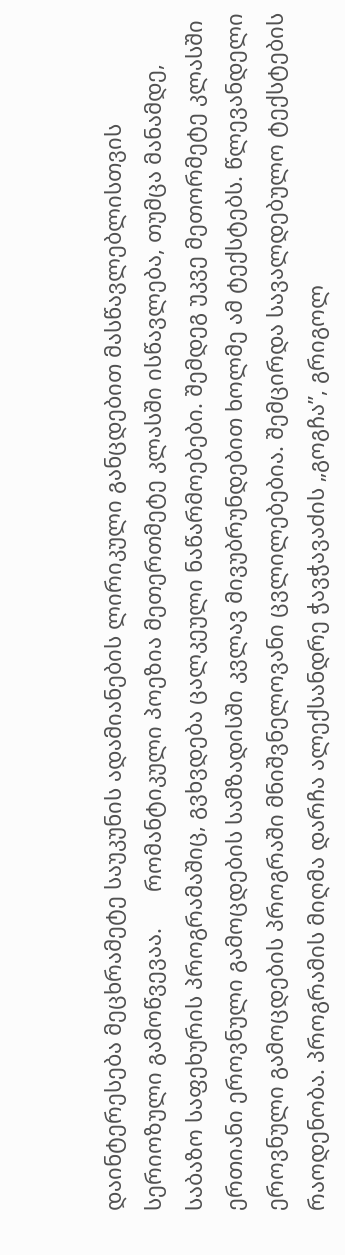დაინტერესება მეცხრამეტე საუკუნის ადამიანების ლირიკული განცდებით მასწავლებლისთვის სერიოზული გამოწვევაა.      რომანტიკული პოეზია მეთერთმეტე კლასში ისწავლება, თუმცა მანამდე, საბაზო საფეხურის პროგრამაშიც, გვხვდება ცალკეული ნაწარმოებები. შემდეგ უკვე მეთორმეტე კლასში ერთიანი ეროვნული გამოცდების სამზადისში კვლავ მივუბრუნდებით ხოლმე ამ ტექსტებს. წლევანდელი ეროვნული გამოცდების პროგრაში მნიშვნელოვანი ცვლილებებია. შემცირდა სავალდებულო ტექსტების რაოდენობა. პროგრამის მიღმა დარჩა ალექსანდრე ჭავჭავაძის „გოგჩა”, გრიგოლ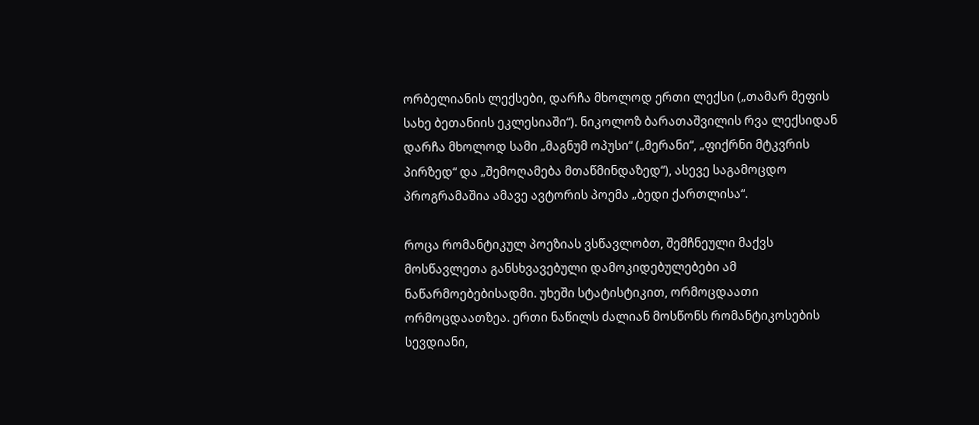ორბელიანის ლექსები, დარჩა მხოლოდ ერთი ლექსი („თამარ მეფის სახე ბეთანიის ეკლესიაში“). ნიკოლოზ ბარათაშვილის რვა ლექსიდან დარჩა მხოლოდ სამი „მაგნუმ ოპუსი“ („მერანი“, „ფიქრნი მტკვრის პირზედ“ და „შემოღამება მთაწმინდაზედ“), ასევე საგამოცდო პროგრამაშია ამავე ავტორის პოემა „ბედი ქართლისა“.

როცა რომანტიკულ პოეზიას ვსწავლობთ, შემჩნეული მაქვს მოსწავლეთა განსხვავებული დამოკიდებულებები ამ ნაწარმოებებისადმი. უხეში სტატისტიკით, ორმოცდაათი ორმოცდაათზეა. ერთი ნაწილს ძალიან მოსწონს რომანტიკოსების სევდიანი,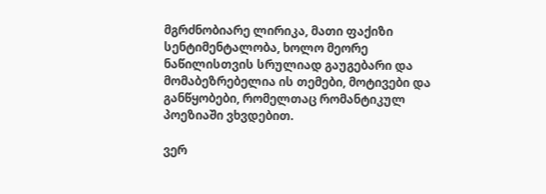მგრძნობიარე ლირიკა, მათი ფაქიზი სენტიმენტალობა, ხოლო მეორე ნაწილისთვის სრულიად გაუგებარი და მომაბეზრებელია ის თემები, მოტივები და განწყობები, რომელთაც რომანტიკულ პოეზიაში ვხვდებით.

ვერ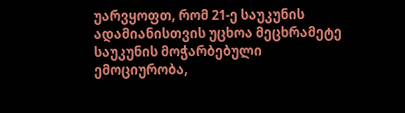უარვყოფთ, რომ 21-ე საუკუნის ადამიანისთვის უცხოა მეცხრამეტე საუკუნის მოჭარბებული ემოციურობა,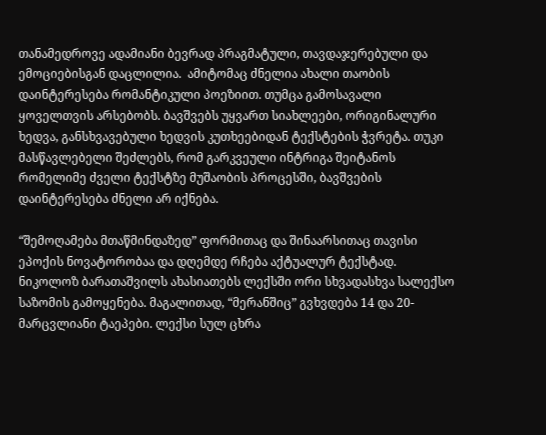თანამედროვე ადამიანი ბევრად პრაგმატული, თავდაჯერებული და ემოციებისგან დაცლილია.  ამიტომაც ძნელია ახალი თაობის დაინტერესება რომანტიკული პოეზიით. თუმცა გამოსავალი ყოველთვის არსებობს. ბავშვებს უყვართ სიახლეები, ორიგინალური ხედვა, განსხვავებული ხედვის კუთხეებიდან ტექსტების ჭვრეტა. თუკი მასწავლებელი შეძლებს, რომ გარკვეული ინტრიგა შეიტანოს რომელიმე ძველი ტექსტზე მუშაობის პროცესში, ბავშვების დაინტერესება ძნელი არ იქნება.

“შემოღამება მთაწმინდაზედ” ფორმითაც და შინაარსითაც თავისი ეპოქის ნოვატორობაა და დღემდე რჩება აქტუალურ ტექსტად. ნიკოლოზ ბარათაშვილს ახასიათებს ლექსში ორი სხვადასხვა სალექსო საზომის გამოყენება. მაგალითად, “მერანშიც” გვხვდება 14 და 20-მარცვლიანი ტაეპები. ლექსი სულ ცხრა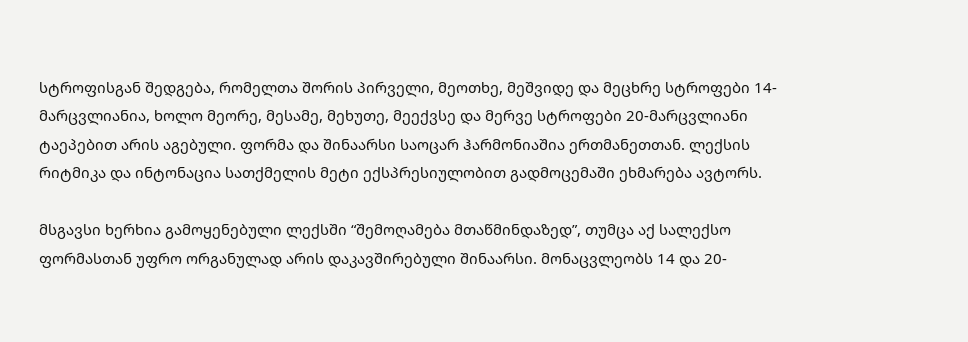სტროფისგან შედგება, რომელთა შორის პირველი, მეოთხე, მეშვიდე და მეცხრე სტროფები 14-მარცვლიანია, ხოლო მეორე, მესამე, მეხუთე, მეექვსე და მერვე სტროფები 20-მარცვლიანი ტაეპებით არის აგებული. ფორმა და შინაარსი საოცარ ჰარმონიაშია ერთმანეთთან. ლექსის რიტმიკა და ინტონაცია სათქმელის მეტი ექსპრესიულობით გადმოცემაში ეხმარება ავტორს.

მსგავსი ხერხია გამოყენებული ლექსში “შემოღამება მთაწმინდაზედ”, თუმცა აქ სალექსო ფორმასთან უფრო ორგანულად არის დაკავშირებული შინაარსი. მონაცვლეობს 14 და 20-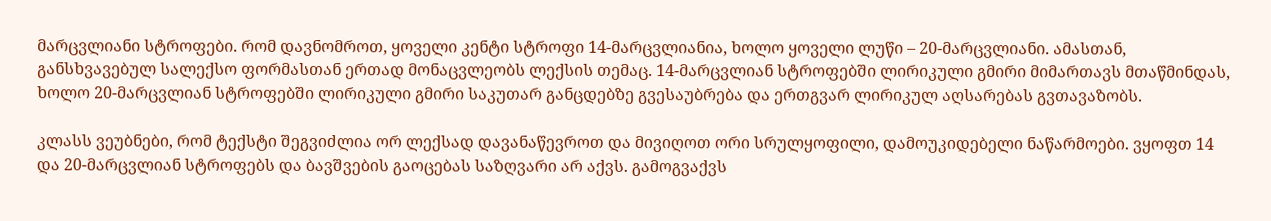მარცვლიანი სტროფები. რომ დავნომროთ, ყოველი კენტი სტროფი 14-მარცვლიანია, ხოლო ყოველი ლუწი – 20-მარცვლიანი. ამასთან, განსხვავებულ სალექსო ფორმასთან ერთად მონაცვლეობს ლექსის თემაც. 14-მარცვლიან სტროფებში ლირიკული გმირი მიმართავს მთაწმინდას, ხოლო 20-მარცვლიან სტროფებში ლირიკული გმირი საკუთარ განცდებზე გვესაუბრება და ერთგვარ ლირიკულ აღსარებას გვთავაზობს.

კლასს ვეუბნები, რომ ტექსტი შეგვიძლია ორ ლექსად დავანაწევროთ და მივიღოთ ორი სრულყოფილი, დამოუკიდებელი ნაწარმოები. ვყოფთ 14 და 20-მარცვლიან სტროფებს და ბავშვების გაოცებას საზღვარი არ აქვს. გამოგვაქვს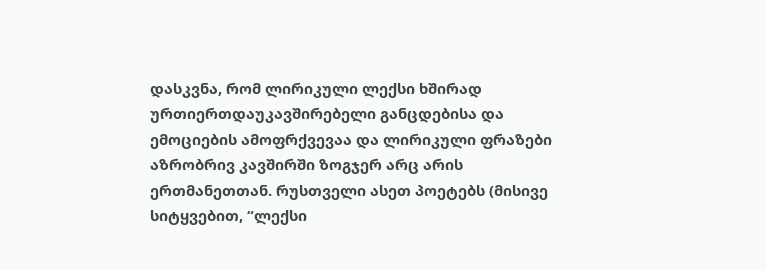დასკვნა, რომ ლირიკული ლექსი ხშირად ურთიერთდაუკავშირებელი განცდებისა და ემოციების ამოფრქვევაა და ლირიკული ფრაზები აზრობრივ კავშირში ზოგჯერ არც არის ერთმანეთთან. რუსთველი ასეთ პოეტებს (მისივე სიტყვებით, “ლექსი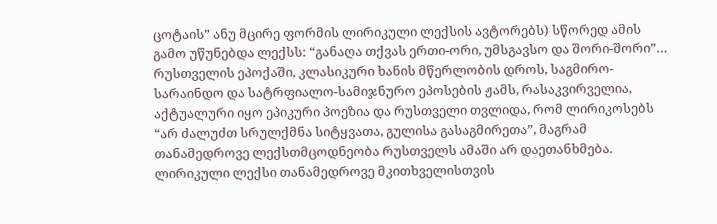ცოტაის” ანუ მცირე ფორმის ლირიკული ლექსის ავტორებს) სწორედ ამის გამო უწუნებდა ლექსს: “განაღა თქვას ერთი-ორი, უმსგავსო და შორი-შორი”… რუსთველის ეპოქაში, კლასიკური ხანის მწერლობის დროს, საგმირო-სარაინდო და სატრფიალო-სამიჯნურო ეპოსების ჟამს, რასაკვირველია, აქტუალური იყო ეპიკური პოეზია და რუსთველი თვლიდა, რომ ლირიკოსებს “არ ძალუძთ სრულქმნა სიტყვათა, გულისა გასაგმირეთა”, მაგრამ თანამედროვე ლექსთმცოდნეობა რუსთველს ამაში არ დაეთანხმება. ლირიკული ლექსი თანამედროვე მკითხველისთვის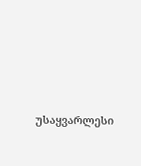უსაყვარლესი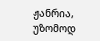ჟანრია, უზომოდ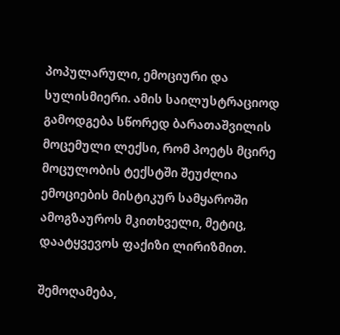პოპულარული, ემოციური და სულისმიერი. ამის საილუსტრაციოდ გამოდგება სწორედ ბარათაშვილის მოცემული ლექსი, რომ პოეტს მცირე მოცულობის ტექსტში შეუძლია ემოციების მისტიკურ სამყაროში ამოგზაუროს მკითხველი, მეტიც, დაატყვევოს ფაქიზი ლირიზმით.

შემოღამება,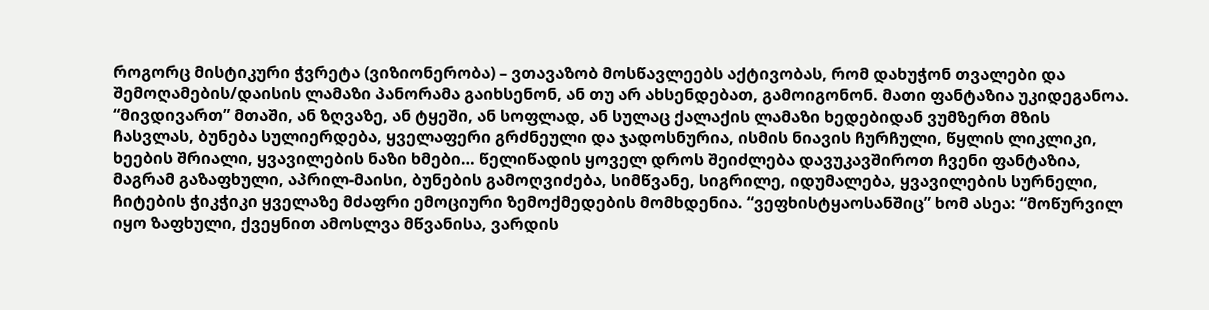როგორც მისტიკური ჭვრეტა (ვიზიონერობა) – ვთავაზობ მოსწავლეებს აქტივობას, რომ დახუჭონ თვალები და შემოღამების/დაისის ლამაზი პანორამა გაიხსენონ, ან თუ არ ახსენდებათ, გამოიგონონ. მათი ფანტაზია უკიდეგანოა. “მივდივართ” მთაში, ან ზღვაზე, ან ტყეში, ან სოფლად, ან სულაც ქალაქის ლამაზი ხედებიდან ვუმზერთ მზის ჩასვლას, ბუნება სულიერდება, ყველაფერი გრძნეული და ჯადოსნურია, ისმის ნიავის ჩურჩული, წყლის ლიკლიკი, ხეების შრიალი, ყვავილების ნაზი ხმები… წელიწადის ყოველ დროს შეიძლება დავუკავშიროთ ჩვენი ფანტაზია, მაგრამ გაზაფხული, აპრილ-მაისი, ბუნების გამოღვიძება, სიმწვანე, სიგრილე, იდუმალება, ყვავილების სურნელი, ჩიტების ჭიკჭიკი ყველაზე მძაფრი ემოციური ზემოქმედების მომხდენია. “ვეფხისტყაოსანშიც” ხომ ასეა: “მოწურვილ იყო ზაფხული, ქვეყნით ამოსლვა მწვანისა, ვარდის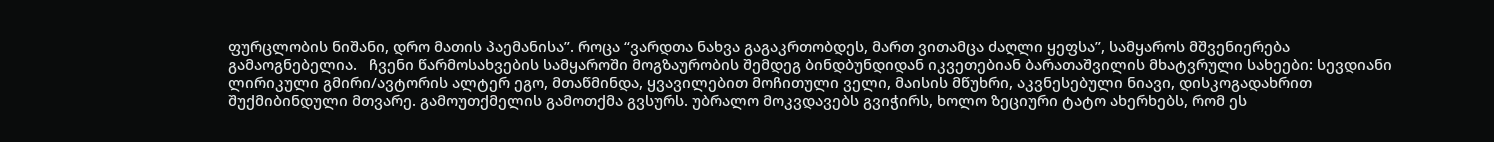ფურცლობის ნიშანი, დრო მათის პაემანისა”. როცა “ვარდთა ნახვა გაგაკრთობდეს, მართ ვითამცა ძაღლი ყეფსა”, სამყაროს მშვენიერება გამაოგნებელია.   ჩვენი წარმოსახვების სამყაროში მოგზაურობის შემდეგ ბინდბუნდიდან იკვეთებიან ბარათაშვილის მხატვრული სახეები: სევდიანი ლირიკული გმირი/ავტორის ალტერ ეგო, მთაწმინდა, ყვავილებით მოჩითული ველი, მაისის მწუხრი, აკვნესებული ნიავი, დისკოგადახრით შუქმიბინდული მთვარე. გამოუთქმელის გამოთქმა გვსურს. უბრალო მოკვდავებს გვიჭირს, ხოლო ზეციური ტატო ახერხებს, რომ ეს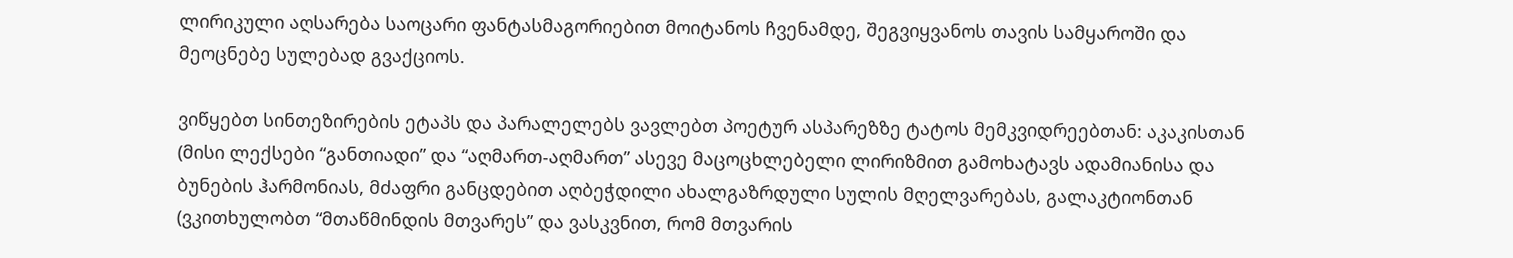ლირიკული აღსარება საოცარი ფანტასმაგორიებით მოიტანოს ჩვენამდე, შეგვიყვანოს თავის სამყაროში და მეოცნებე სულებად გვაქციოს.

ვიწყებთ სინთეზირების ეტაპს და პარალელებს ვავლებთ პოეტურ ასპარეზზე ტატოს მემკვიდრეებთან: აკაკისთან (მისი ლექსები “განთიადი” და “აღმართ-აღმართ” ასევე მაცოცხლებელი ლირიზმით გამოხატავს ადამიანისა და ბუნების ჰარმონიას, მძაფრი განცდებით აღბეჭდილი ახალგაზრდული სულის მღელვარებას, გალაკტიონთან (ვკითხულობთ “მთაწმინდის მთვარეს” და ვასკვნით, რომ მთვარის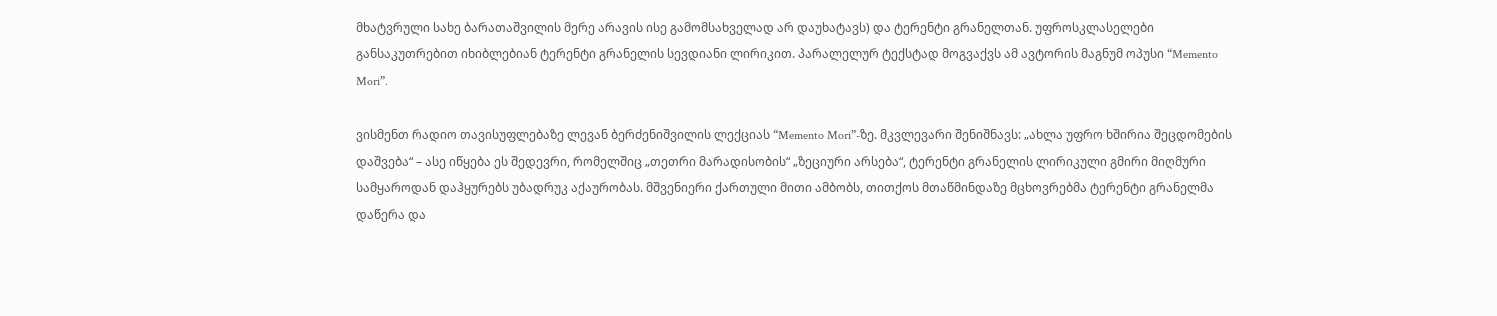მხატვრული სახე ბარათაშვილის მერე არავის ისე გამომსახველად არ დაუხატავს) და ტერენტი გრანელთან. უფროსკლასელები განსაკუთრებით იხიბლებიან ტერენტი გრანელის სევდიანი ლირიკით. პარალელურ ტექსტად მოგვაქვს ამ ავტორის მაგნუმ ოპუსი “Memento Mori”.

ვისმენთ რადიო თავისუფლებაზე ლევან ბერძენიშვილის ლექციას “Memento Mori”-ზე. მკვლევარი შენიშნავს: „ახლა უფრო ხშირია შეცდომების დაშვება“ – ასე იწყება ეს შედევრი, რომელშიც „თეთრი მარადისობის“ „ზეციური არსება“, ტერენტი გრანელის ლირიკული გმირი მიღმური სამყაროდან დაჰყურებს უბადრუკ აქაურობას. მშვენიერი ქართული მითი ამბობს, თითქოს მთაწმინდაზე მცხოვრებმა ტერენტი გრანელმა დაწერა და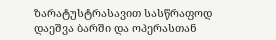ზარატუსტრასავით სასწრაფოდ დაეშვა ბარში და ოპერასთან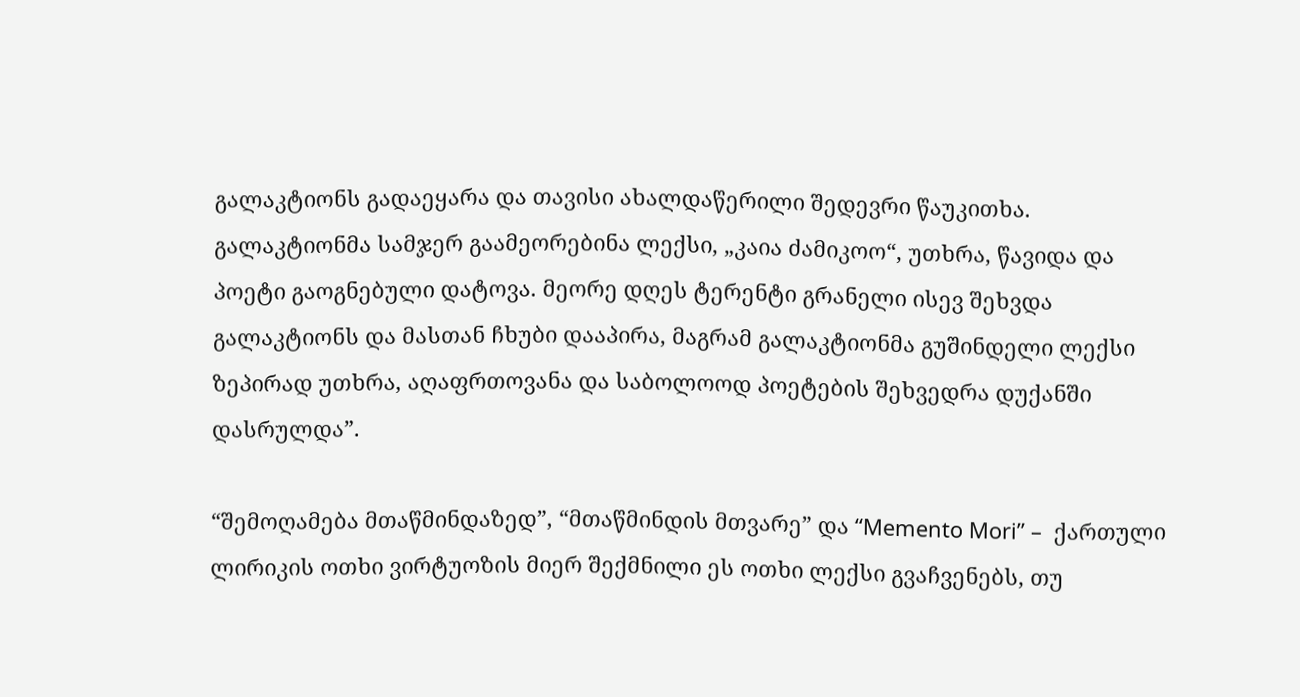გალაკტიონს გადაეყარა და თავისი ახალდაწერილი შედევრი წაუკითხა. გალაკტიონმა სამჯერ გაამეორებინა ლექსი, „კაია ძამიკოო“, უთხრა, წავიდა და პოეტი გაოგნებული დატოვა. მეორე დღეს ტერენტი გრანელი ისევ შეხვდა გალაკტიონს და მასთან ჩხუბი დააპირა, მაგრამ გალაკტიონმა გუშინდელი ლექსი ზეპირად უთხრა, აღაფრთოვანა და საბოლოოდ პოეტების შეხვედრა დუქანში დასრულდა”.

“შემოღამება მთაწმინდაზედ”, “მთაწმინდის მთვარე” და “Memento Mori” –  ქართული ლირიკის ოთხი ვირტუოზის მიერ შექმნილი ეს ოთხი ლექსი გვაჩვენებს, თუ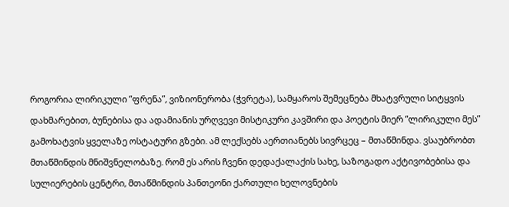როგორია ლირიკული “ფრენა”, ვიზიონერობა (ჭვრეტა), სამყაროს შემეცნება მხატვრული სიტყვის დახმარებით, ბუნებისა და ადამიანის ურღვევი მისტიკური კავშირი და პოეტის მიერ “ლირიკული მეს” გამოხატვის ყველაზე ოსტატური გზები. ამ ლექსებს აერთიანებს სივრცეც – მთაწმინდა. ვსაუბრობთ მთაწმინდის მნიშვნელობაზე. რომ ეს არის ჩვენი დედაქალაქის სახე, საზოგადო აქტივობებისა და სულიერების ცენტრი, მთაწმინდის პანთეონი ქართული ხელოვნების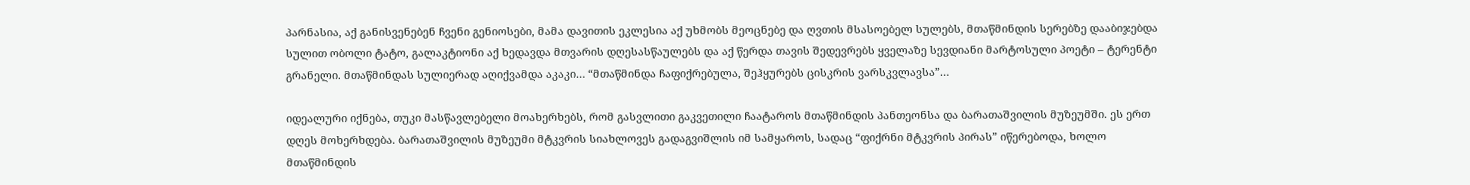პარნასია, აქ განისვენებენ ჩვენი გენიოსები, მამა დავითის ეკლესია აქ უხმობს მეოცნებე და ღვთის მსასოებელ სულებს, მთაწმინდის სერებზე დააბიჯებდა სულით ობოლი ტატო, გალაკტიონი აქ ხედავდა მთვარის დღესასწაულებს და აქ წერდა თავის შედევრებს ყველაზე სევდიანი მარტოსული პოეტი – ტერენტი გრანელი. მთაწმინდას სულიერად აღიქვამდა აკაკი… “მთაწმინდა ჩაფიქრებულა, შეჰყურებს ცისკრის ვარსკვლავსა”…

იდეალური იქნება, თუკი მასწავლებელი მოახერხებს, რომ გასვლითი გაკვეთილი ჩაატაროს მთაწმინდის პანთეონსა და ბარათაშვილის მუზეუმში. ეს ერთ დღეს მოხერხდება. ბარათაშვილის მუზეუმი მტკვრის სიახლოვეს გადაგვიშლის იმ სამყაროს, სადაც “ფიქრნი მტკვრის პირას” იწერებოდა, ხოლო მთაწმინდის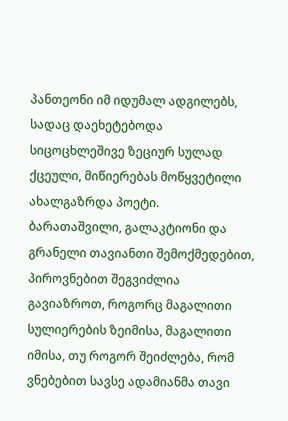პანთეონი იმ იდუმალ ადგილებს, სადაც დაეხეტებოდა სიცოცხლეშივე ზეციურ სულად ქცეული, მიწიერებას მოწყვეტილი ახალგაზრდა პოეტი.  ბარათაშვილი, გალაკტიონი და გრანელი თავიანთი შემოქმედებით, პიროვნებით შეგვიძლია გავიაზროთ, როგორც მაგალითი სულიერების ზეიმისა, მაგალითი იმისა, თუ როგორ შეიძლება, რომ ვნებებით სავსე ადამიანმა თავი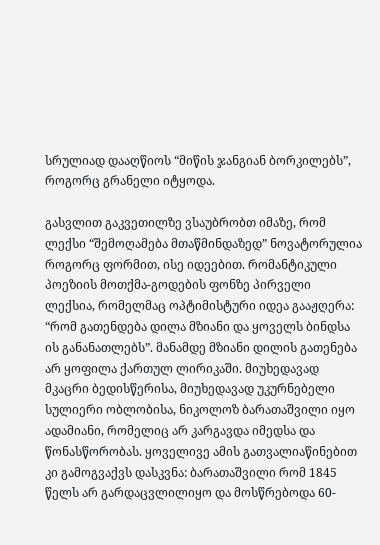სრულიად დააღწიოს “მიწის ჯანგიან ბორკილებს”, როგორც გრანელი იტყოდა.

გასვლით გაკვეთილზე ვსაუბრობთ იმაზე, რომ ლექსი “შემოღამება მთაწმინდაზედ” ნოვატორულია როგორც ფორმით, ისე იდეებით. რომანტიკული პოეზიის მოთქმა-გოდების ფონზე პირველი ლექსია, რომელმაც ოპტიმისტური იდეა გააჟღერა: “რომ გათენდება დილა მზიანი და ყოველს ბინდსა ის განანათლებს”. მანამდე მზიანი დილის გათენება არ ყოფილა ქართულ ლირიკაში. მიუხედავად მკაცრი ბედისწერისა, მიუხედავად უკურნებელი სულიერი ობლობისა, ნიკოლოზ ბარათაშვილი იყო ადამიანი, რომელიც არ კარგავდა იმედსა და წონასწორობას. ყოველივე ამის გათვალიაწინებით კი გამოგვაქვს დასკვნა: ბარათაშვილი რომ 1845 წელს არ გარდაცვლილიყო და მოსწრებოდა 60-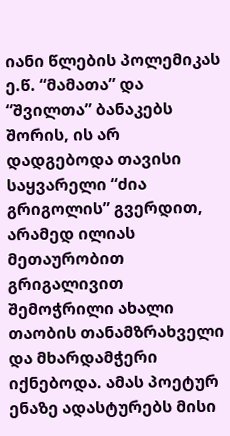იანი წლების პოლემიკას ე.წ. “მამათა” და “შვილთა” ბანაკებს შორის, ის არ დადგებოდა თავისი საყვარელი “ძია გრიგოლის” გვერდით, არამედ ილიას მეთაურობით გრიგალივით შემოჭრილი ახალი თაობის თანამზრახველი და მხარდამჭერი იქნებოდა. ამას პოეტურ ენაზე ადასტურებს მისი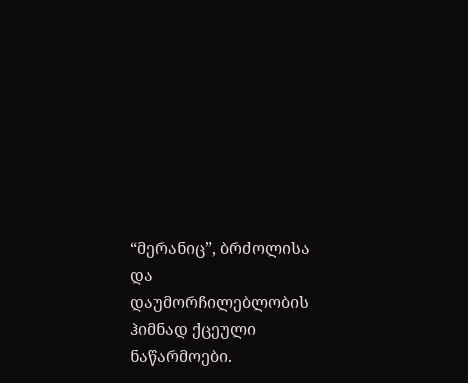“მერანიც”, ბრძოლისა და დაუმორჩილებლობის ჰიმნად ქცეული ნაწარმოები.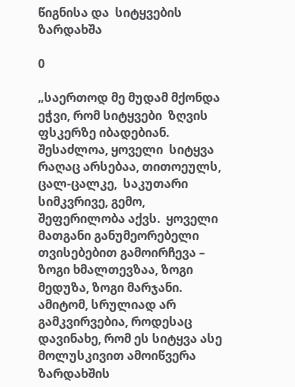წიგნისა და  სიტყვების ზარდახშა

0

„საერთოდ მე მუდამ მქონდა ეჭვი, რომ სიტყვები  ზღვის ფსკერზე იბადებიან. შესაძლოა, ყოველი  სიტყვა რაღაც არსებაა, თითოეულს, ცალ-ცალკე,  საკუთარი სიმკვრივე, გემო, შეფერილობა აქვს.  ყოველი მათგანი განუმეორებელი თვისებებით გამოირჩევა – ზოგი ხმალთევზაა, ზოგი მედუზა, ზოგი მარჯანი. ამიტომ, სრულიად არ გამკვირვებია, როდესაც დავინახე, რომ ეს სიტყვა ასე  მოლუსკივით ამოიწვერა ზარდახშის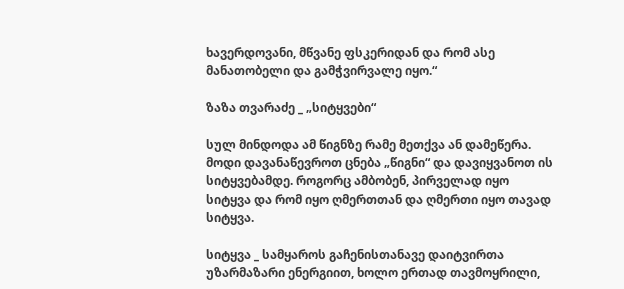ხავერდოვანი, მწვანე ფსკერიდან და რომ ასე მანათობელი და გამჭვირვალე იყო.“

ზაზა თვარაძე _ „სიტყვები“

სულ მინდოდა ამ წიგნზე რამე მეთქვა ან დამეწერა. მოდი დავანაწევროთ ცნება „წიგნი“ და დავიყვანოთ ის სიტყვებამდე. როგორც ამბობენ, პირველად იყო  სიტყვა და რომ იყო ღმერთთან და ღმერთი იყო თავად  სიტყვა.

სიტყვა _ სამყაროს გაჩენისთანავე დაიტვირთა უზარმაზარი ენერგიით, ხოლო ერთად თავმოყრილი,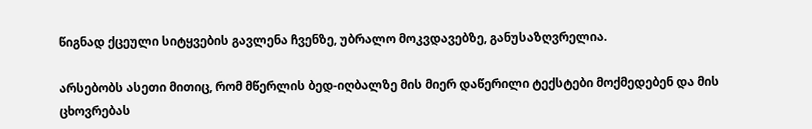წიგნად ქცეული სიტყვების გავლენა ჩვენზე, უბრალო მოკვდავებზე, განუსაზღვრელია.

არსებობს ასეთი მითიც, რომ მწერლის ბედ-იღბალზე მის მიერ დაწერილი ტექსტები მოქმედებენ და მის ცხოვრებას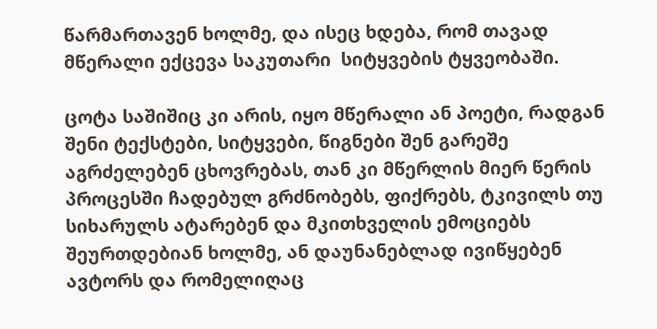წარმართავენ ხოლმე, და ისეც ხდება, რომ თავად მწერალი ექცევა საკუთარი  სიტყვების ტყვეობაში.

ცოტა საშიშიც კი არის, იყო მწერალი ან პოეტი, რადგან შენი ტექსტები, სიტყვები, წიგნები შენ გარეშე  აგრძელებენ ცხოვრებას, თან კი მწერლის მიერ წერის პროცესში ჩადებულ გრძნობებს, ფიქრებს, ტკივილს თუ სიხარულს ატარებენ და მკითხველის ემოციებს შეურთდებიან ხოლმე, ან დაუნანებლად ივიწყებენ ავტორს და რომელიღაც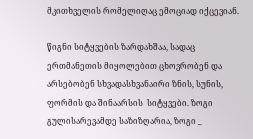მკითხველის რომელიღაც ემოციად იქცევიან.

წიგნი სიტყვების ზარდახშაა, სადაც ერთმანეთის მიყოლებით ცხოვრობენ და არსებობენ სხვადასხვანაირი ზნის, სუნის, ფორმის და შინაარსის  სიტყვები. ზოგი გულისარევამდე საზიზღარია, ზოგი _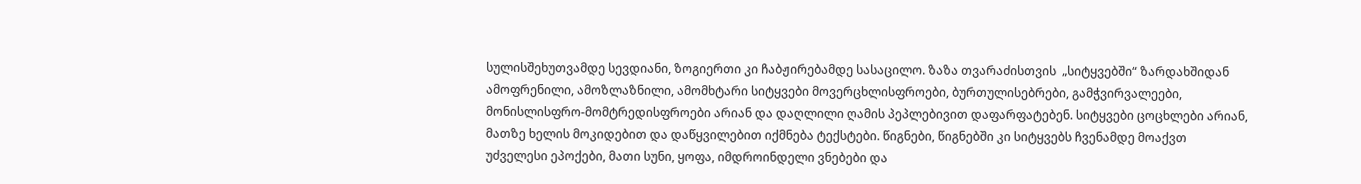სულისშეხუთვამდე სევდიანი, ზოგიერთი კი ჩაბჟირებამდე სასაცილო. ზაზა თვარაძისთვის  „სიტყვებში“ ზარდახშიდან ამოფრენილი, ამოზლაზნილი, ამომხტარი სიტყვები მოვერცხლისფროები, ბურთულისებრები, გამჭვირვალეები, მონისლისფრო-მომტრედისფროები არიან და დაღლილი ღამის პეპლებივით დაფარფატებენ. სიტყვები ცოცხლები არიან, მათზე ხელის მოკიდებით და დაწყვილებით იქმნება ტექსტები. წიგნები, წიგნებში კი სიტყვებს ჩვენამდე მოაქვთ  უძველესი ეპოქები, მათი სუნი, ყოფა, იმდროინდელი ვნებები და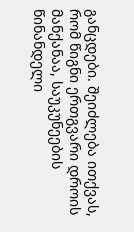განცდები. შეიძლება ითქვას, რომ წიგნი ერთგვარი დროის მანქანაა, საუკუნეების წინანდელი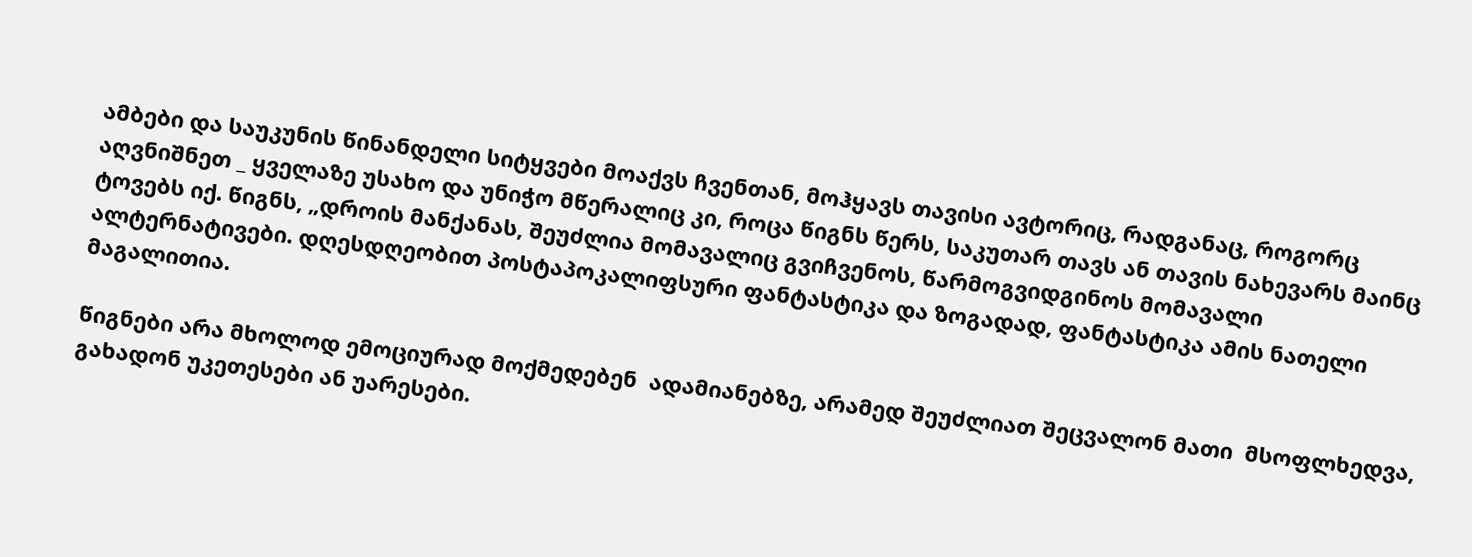ამბები და საუკუნის წინანდელი სიტყვები მოაქვს ჩვენთან, მოჰყავს თავისი ავტორიც, რადგანაც, როგორც აღვნიშნეთ _ ყველაზე უსახო და უნიჭო მწერალიც კი, როცა წიგნს წერს, საკუთარ თავს ან თავის ნახევარს მაინც ტოვებს იქ. წიგნს, „დროის მანქანას, შეუძლია მომავალიც გვიჩვენოს, წარმოგვიდგინოს მომავალი ალტერნატივები. დღესდღეობით პოსტაპოკალიფსური ფანტასტიკა და ზოგადად, ფანტასტიკა ამის ნათელი მაგალითია.

წიგნები არა მხოლოდ ემოციურად მოქმედებენ  ადამიანებზე, არამედ შეუძლიათ შეცვალონ მათი  მსოფლხედვა, გახადონ უკეთესები ან უარესები.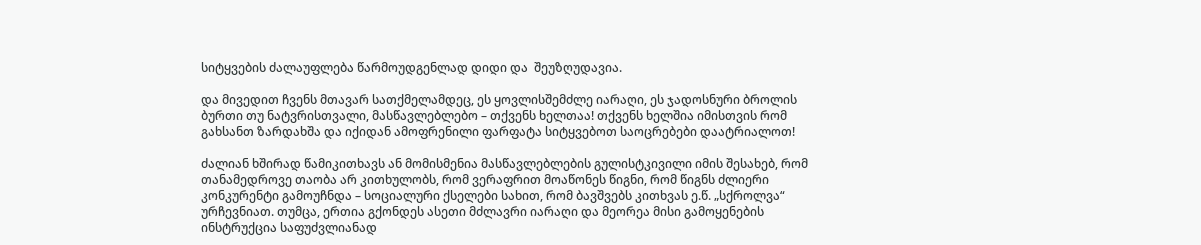სიტყვების ძალაუფლება წარმოუდგენლად დიდი და  შეუზღუდავია.

და მივედით ჩვენს მთავარ სათქმელამდეც, ეს ყოვლისშემძლე იარაღი, ეს ჯადოსნური ბროლის ბურთი თუ ნატვრისთვალი, მასწავლებლებო – თქვენს ხელთაა! თქვენს ხელშია იმისთვის რომ გახსანთ ზარდახშა და იქიდან ამოფრენილი ფარფატა სიტყვებოთ საოცრებები დაატრიალოთ!

ძალიან ხშირად წამიკითხავს ან მომისმენია მასწავლებლების გულისტკივილი იმის შესახებ, რომ თანამედროვე თაობა არ კითხულობს, რომ ვერაფრით მოაწონეს წიგნი, რომ წიგნს ძლიერი კონკურენტი გამოუჩნდა – სოციალური ქსელები სახით, რომ ბავშვებს კითხვას ე.წ. „სქროლვა“ ურჩევნიათ. თუმცა, ერთია გქონდეს ასეთი მძლავრი იარაღი და მეორეა მისი გამოყენების ინსტრუქცია საფუძვლიანად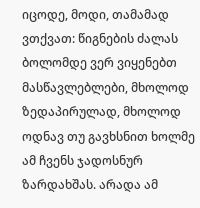იცოდე, მოდი, თამამად ვთქვათ: წიგნების ძალას ბოლომდე ვერ ვიყენებთ მასწავლებლები, მხოლოდ ზედაპირულად, მხოლოდ ოდნავ თუ გავხსნით ხოლმე ამ ჩვენს ჯადოსნურ ზარდახშას. არადა ამ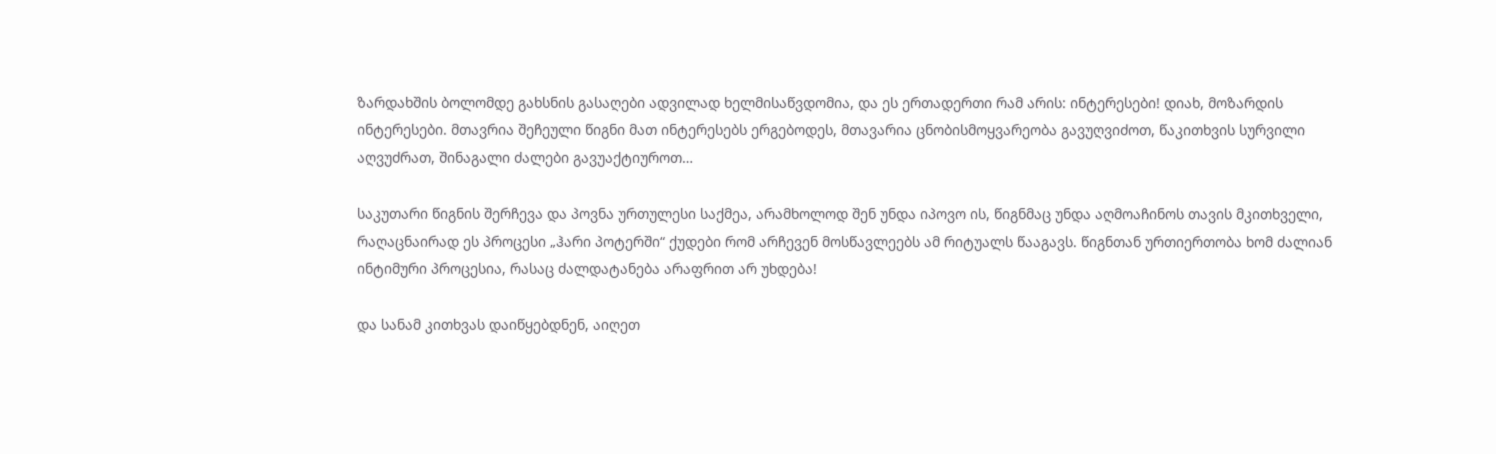ზარდახშის ბოლომდე გახსნის გასაღები ადვილად ხელმისაწვდომია, და ეს ერთადერთი რამ არის: ინტერესები! დიახ, მოზარდის ინტერესები. მთავრია შეჩეული წიგნი მათ ინტერესებს ერგებოდეს, მთავარია ცნობისმოყვარეობა გავუღვიძოთ, წაკითხვის სურვილი აღვუძრათ, შინაგალი ძალები გავუაქტიუროთ…

საკუთარი წიგნის შერჩევა და პოვნა ურთულესი საქმეა, არამხოლოდ შენ უნდა იპოვო ის, წიგნმაც უნდა აღმოაჩინოს თავის მკითხველი, რაღაცნაირად ეს პროცესი „ჰარი პოტერში“ ქუდები რომ არჩევენ მოსწავლეებს ამ რიტუალს წააგავს. წიგნთან ურთიერთობა ხომ ძალიან ინტიმური პროცესია, რასაც ძალდატანება არაფრით არ უხდება!

და სანამ კითხვას დაიწყებდნენ, აიღეთ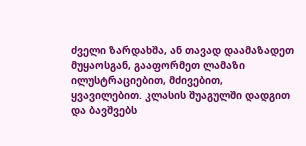ძველი ზარდახშა, ან თავად დაამაზადეთ მუყაოსგან, გააფორმეთ ლამაზი ილუსტრაციებით, მძივებით, ყვავილებით. კლასის შუაგულში დადგით და ბავშვებს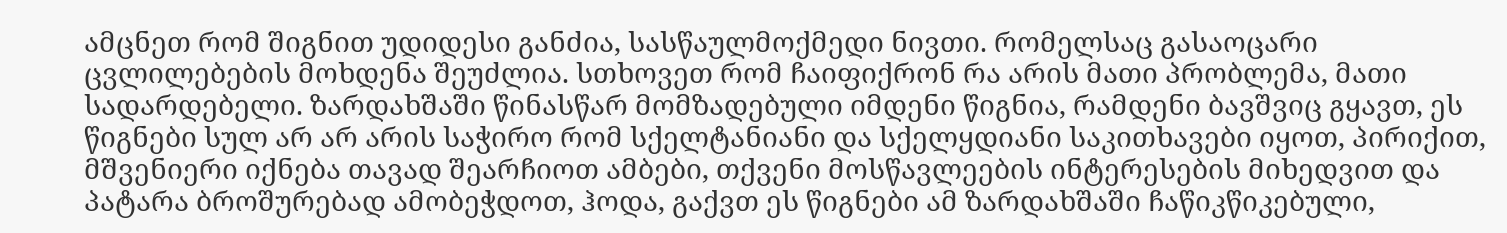ამცნეთ რომ შიგნით უდიდესი განძია, სასწაულმოქმედი ნივთი. რომელსაც გასაოცარი ცვლილებების მოხდენა შეუძლია. სთხოვეთ რომ ჩაიფიქრონ რა არის მათი პრობლემა, მათი სადარდებელი. ზარდახშაში წინასწარ მომზადებული იმდენი წიგნია, რამდენი ბავშვიც გყავთ, ეს წიგნები სულ არ არ არის საჭირო რომ სქელტანიანი და სქელყდიანი საკითხავები იყოთ, პირიქით, მშვენიერი იქნება თავად შეარჩიოთ ამბები, თქვენი მოსწავლეების ინტერესების მიხედვით და პატარა ბროშურებად ამობეჭდოთ, ჰოდა, გაქვთ ეს წიგნები ამ ზარდახშაში ჩაწიკწიკებული,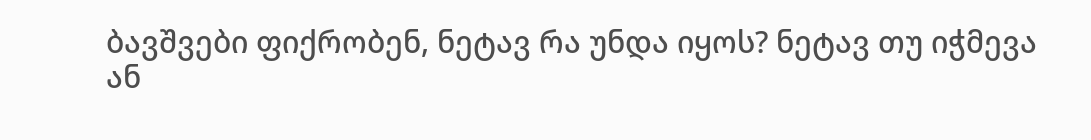ბავშვები ფიქრობენ, ნეტავ რა უნდა იყოს? ნეტავ თუ იჭმევა ან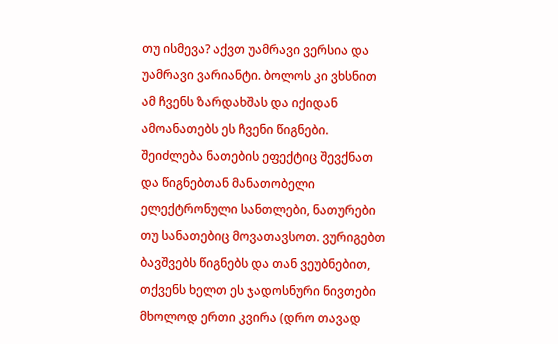თუ ისმევა? აქვთ უამრავი ვერსია და უამრავი ვარიანტი. ბოლოს კი ვხსნით ამ ჩვენს ზარდახშას და იქიდან ამოანათებს ეს ჩვენი წიგნები. შეიძლება ნათების ეფექტიც შევქნათ და წიგნებთან მანათობელი ელექტრონული სანთლები, ნათურები თუ სანათებიც მოვათავსოთ. ვურიგებთ ბავშვებს წიგნებს და თან ვეუბნებით, თქვენს ხელთ ეს ჯადოსნური ნივთები მხოლოდ ერთი კვირა (დრო თავად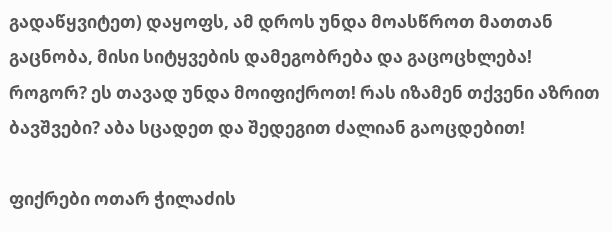გადაწყვიტეთ) დაყოფს, ამ დროს უნდა მოასწროთ მათთან გაცნობა, მისი სიტყვების დამეგობრება და გაცოცხლება! როგორ? ეს თავად უნდა მოიფიქროთ! რას იზამენ თქვენი აზრით ბავშვები? აბა სცადეთ და შედეგით ძალიან გაოცდებით!

ფიქრები ოთარ ჭილაძის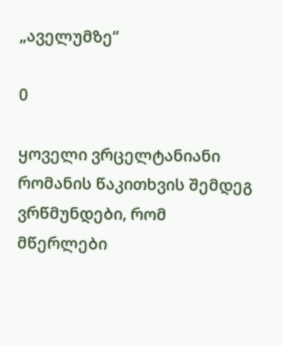„აველუმზე“

0

ყოველი ვრცელტანიანი რომანის წაკითხვის შემდეგ ვრწმუნდები, რომ მწერლები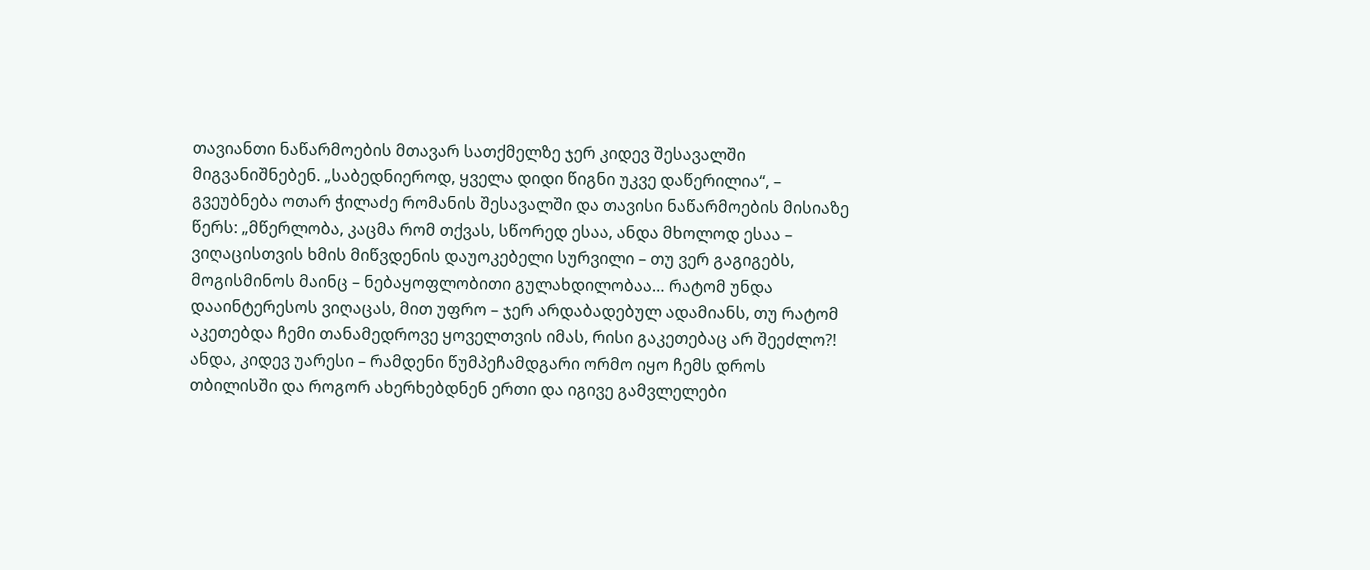თავიანთი ნაწარმოების მთავარ სათქმელზე ჯერ კიდევ შესავალში მიგვანიშნებენ. „საბედნიეროდ, ყველა დიდი წიგნი უკვე დაწერილია“, – გვეუბნება ოთარ ჭილაძე რომანის შესავალში და თავისი ნაწარმოების მისიაზე წერს: „მწერლობა, კაცმა რომ თქვას, სწორედ ესაა, ანდა მხოლოდ ესაა – ვიღაცისთვის ხმის მიწვდენის დაუოკებელი სურვილი – თუ ვერ გაგიგებს, მოგისმინოს მაინც – ნებაყოფლობითი გულახდილობაა… რატომ უნდა დააინტერესოს ვიღაცას, მით უფრო – ჯერ არდაბადებულ ადამიანს, თუ რატომ აკეთებდა ჩემი თანამედროვე ყოველთვის იმას, რისი გაკეთებაც არ შეეძლო?! ანდა, კიდევ უარესი – რამდენი წუმპეჩამდგარი ორმო იყო ჩემს დროს თბილისში და როგორ ახერხებდნენ ერთი და იგივე გამვლელები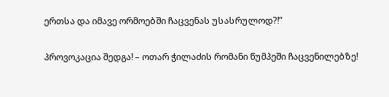ერთსა და იმავე ორმოებში ჩაცვენას უსასრულოდ?!“

პროვოკაცია შედგა! – ოთარ ჭილაძის რომანი წუმპეში ჩაცვენილებზე!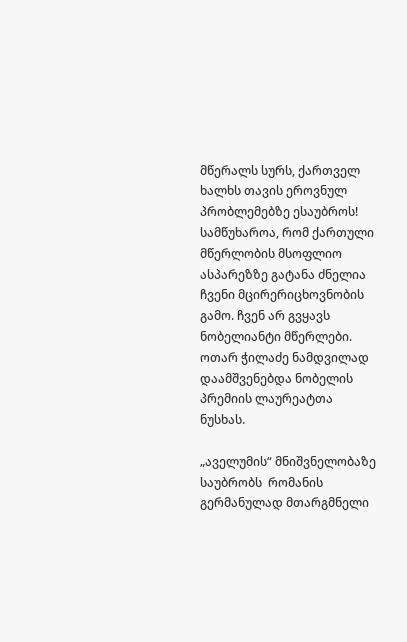მწერალს სურს, ქართველ ხალხს თავის ეროვნულ პრობლემებზე ესაუბროს! სამწუხაროა, რომ ქართული მწერლობის მსოფლიო ასპარეზზე გატანა ძნელია ჩვენი მცირერიცხოვნობის გამო. ჩვენ არ გვყავს ნობელიანტი მწერლები. ოთარ ჭილაძე ნამდვილად დაამშვენებდა ნობელის პრემიის ლაურეატთა ნუსხას.

„აველუმის“ მნიშვნელობაზე საუბრობს  რომანის გერმანულად მთარგმნელი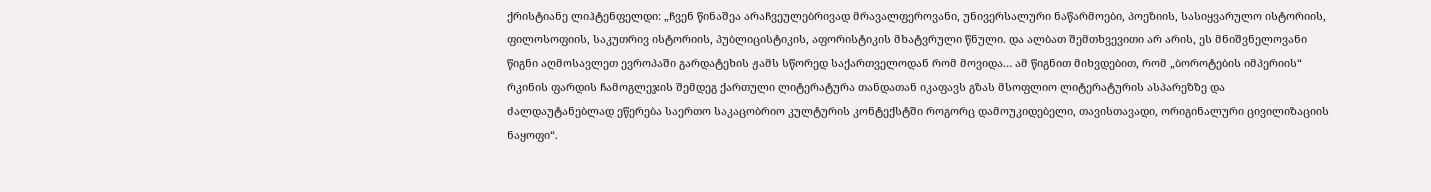ქრისტიანე ლიჰტენფელდი: „ჩვენ წინაშეა არაჩვეულებრივად მრავალფეროვანი, უნივერსალური ნაწარმოები, პოეზიის, სასიყვარულო ისტორიის, ფილოსოფიის, საკუთრივ ისტორიის, პუბლიცისტიკის, აფორისტიკის მხატვრული წნული. და ალბათ შემთხვევითი არ არის, ეს მნიშვნელოვანი წიგნი აღმოსავლეთ ევროპაში გარდატეხის ჟამს სწორედ საქართველოდან რომ მოვიდა… ამ წიგნით მიხვდებით, რომ „ბოროტების იმპერიის“ რკინის ფარდის ჩამოგლეჯის შემდეგ ქართული ლიტერატურა თანდათან იკაფავს გზას მსოფლიო ლიტერატურის ასპარეზზე და ძალდაუტანებლად ეწერება საერთო საკაცობრიო კულტურის კონტექსტში როგორც დამოუკიდებელი, თავისთავადი, ორიგინალური ცივილიზაციის ნაყოფი“.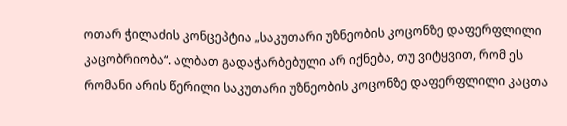ოთარ ჭილაძის კონცეპტია „საკუთარი უზნეობის კოცონზე დაფერფლილი კაცობრიობა“. ალბათ გადაჭარბებული არ იქნება, თუ ვიტყვით, რომ ეს რომანი არის წერილი საკუთარი უზნეობის კოცონზე დაფერფლილი კაცთა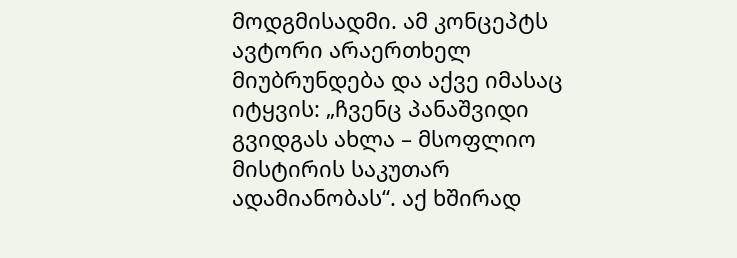მოდგმისადმი. ამ კონცეპტს ავტორი არაერთხელ მიუბრუნდება და აქვე იმასაც იტყვის: „ჩვენც პანაშვიდი გვიდგას ახლა – მსოფლიო მისტირის საკუთარ ადამიანობას“. აქ ხშირად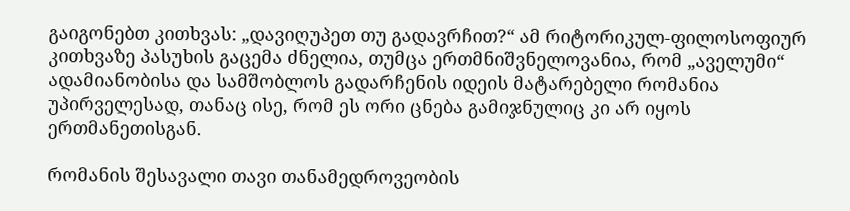გაიგონებთ კითხვას: „დავიღუპეთ თუ გადავრჩით?“ ამ რიტორიკულ-ფილოსოფიურ კითხვაზე პასუხის გაცემა ძნელია, თუმცა ერთმნიშვნელოვანია, რომ „აველუმი“ ადამიანობისა და სამშობლოს გადარჩენის იდეის მატარებელი რომანია უპირველესად, თანაც ისე, რომ ეს ორი ცნება გამიჯნულიც კი არ იყოს ერთმანეთისგან.

რომანის შესავალი თავი თანამედროვეობის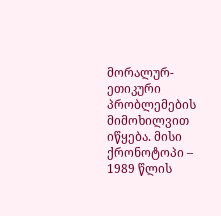მორალურ-ეთიკური პრობლემების მიმოხილვით იწყება. მისი ქრონოტოპი – 1989 წლის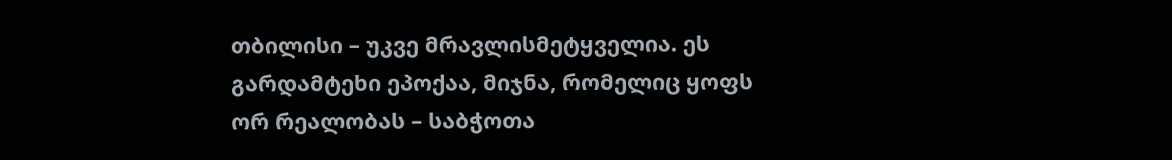თბილისი – უკვე მრავლისმეტყველია. ეს გარდამტეხი ეპოქაა, მიჯნა, რომელიც ყოფს ორ რეალობას – საბჭოთა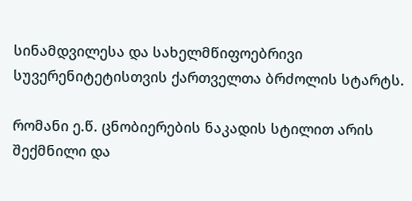სინამდვილესა და სახელმწიფოებრივი სუვერენიტეტისთვის ქართველთა ბრძოლის სტარტს.

რომანი ე.წ. ცნობიერების ნაკადის სტილით არის შექმნილი და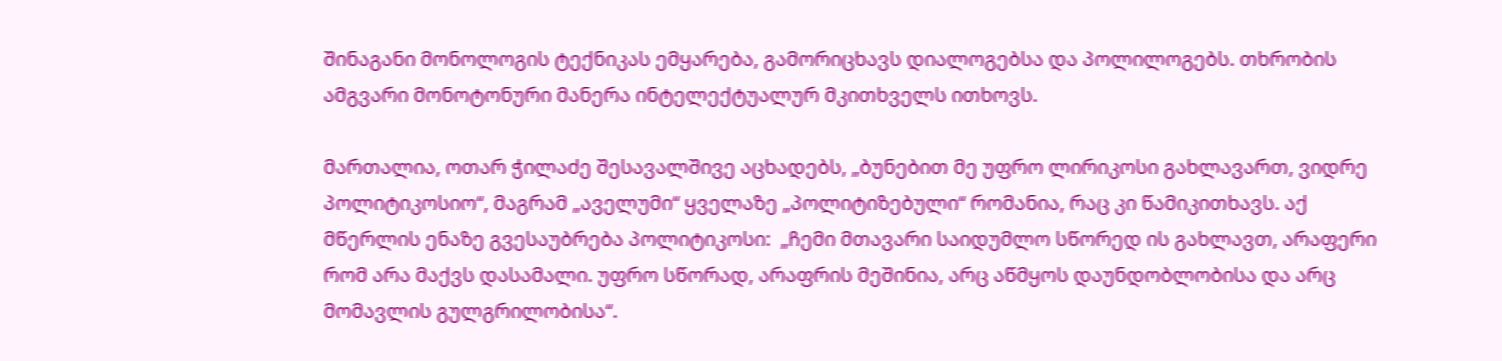შინაგანი მონოლოგის ტექნიკას ემყარება, გამორიცხავს დიალოგებსა და პოლილოგებს. თხრობის ამგვარი მონოტონური მანერა ინტელექტუალურ მკითხველს ითხოვს.

მართალია, ოთარ ჭილაძე შესავალშივე აცხადებს, „ბუნებით მე უფრო ლირიკოსი გახლავართ, ვიდრე პოლიტიკოსიო“, მაგრამ „აველუმი“ ყველაზე „პოლიტიზებული“ რომანია, რაც კი წამიკითხავს. აქ მწერლის ენაზე გვესაუბრება პოლიტიკოსი:  „ჩემი მთავარი საიდუმლო სწორედ ის გახლავთ, არაფერი რომ არა მაქვს დასამალი. უფრო სწორად, არაფრის მეშინია, არც აწმყოს დაუნდობლობისა და არც მომავლის გულგრილობისა“.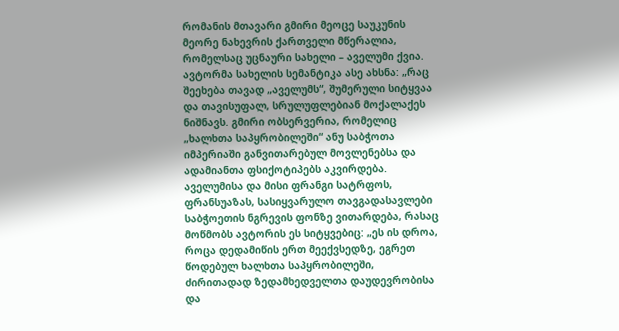რომანის მთავარი გმირი მეოცე საუკუნის მეორე ნახევრის ქართველი მწერალია, რომელსაც უცნაური სახელი – აველუმი ქვია. ავტორმა სახელის სემანტიკა ასე ახსნა: „რაც შეეხება თავად „აველუმს“, შუმერული სიტყვაა და თავისუფალ, სრულუფლებიან მოქალაქეს ნიშნავს. გმირი ობსერვერია, რომელიც „ხალხთა საპყრობილეში“ ანუ საბჭოთა იმპერიაში განვითარებულ მოვლენებსა და ადამიანთა ფსიქოტიპებს აკვირდება. აველუმისა და მისი ფრანგი სატრფოს, ფრანსუაზას, სასიყვარულო თავგადასავლები საბჭოეთის ნგრევის ფონზე ვითარდება, რასაც მოწმობს ავტორის ეს სიტყვებიც: „ეს ის დროა, როცა დედამიწის ერთ მეექვსედზე, ეგრეთ წოდებულ ხალხთა საპყრობილეში, ძირითადად ზედამხედველთა დაუდევრობისა და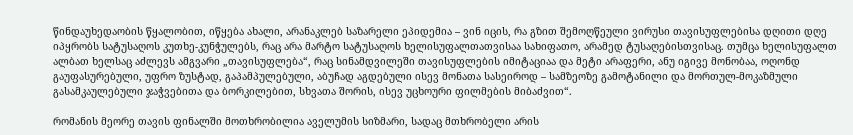წინდაუხედაობის წყალობით, იწყება ახალი, არანაკლებ საზარელი ეპიდემია – ვინ იცის, რა გზით შემოღწეული ვირუსი თავისუფლებისა დღითი დღე იპყრობს სატუსაღოს კუთხე-კუნჭულებს, რაც არა მარტო სატუსაღოს ხელისუფალთათვისაა სახიფათო, არამედ ტუსაღებისთვისაც. თუმცა ხელისუფალთ ალბათ ხელსაც აძლევს ამგვარი „თავისუფლება“, რაც სინამდვილეში თავისუფლების იმიტაციაა და მეტი არაფერი, ანუ იგივე მონობაა, ოღონდ გაუფასურებული, უფრო ზუსტად, გაპამპულებული, აბუჩად აგდებული ისევ მონათა სასეიროდ – სამზეოზე გამოტანილი და მორთულ-მოკაზმული გასამკაულებული ჯაჭვებითა და ბორკილებით, სხვათა შორის, ისევ უცხოური ფილმების მიბაძვით“.

რომანის მეორე თავის ფინალში მოთხრობილია აველუმის სიზმარი, სადაც მთხრობელი არის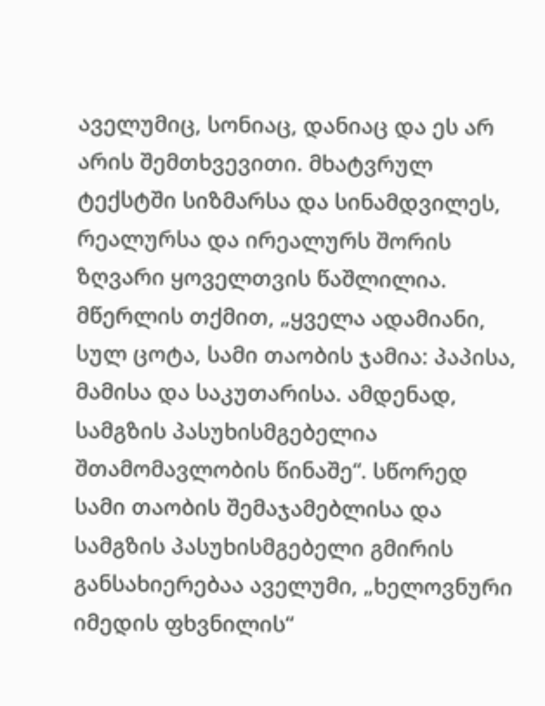აველუმიც, სონიაც, დანიაც და ეს არ არის შემთხვევითი. მხატვრულ ტექსტში სიზმარსა და სინამდვილეს, რეალურსა და ირეალურს შორის ზღვარი ყოველთვის წაშლილია. მწერლის თქმით, „ყველა ადამიანი, სულ ცოტა, სამი თაობის ჯამია: პაპისა, მამისა და საკუთარისა. ამდენად, სამგზის პასუხისმგებელია შთამომავლობის წინაშე“. სწორედ სამი თაობის შემაჯამებლისა და სამგზის პასუხისმგებელი გმირის განსახიერებაა აველუმი, „ხელოვნური იმედის ფხვნილის“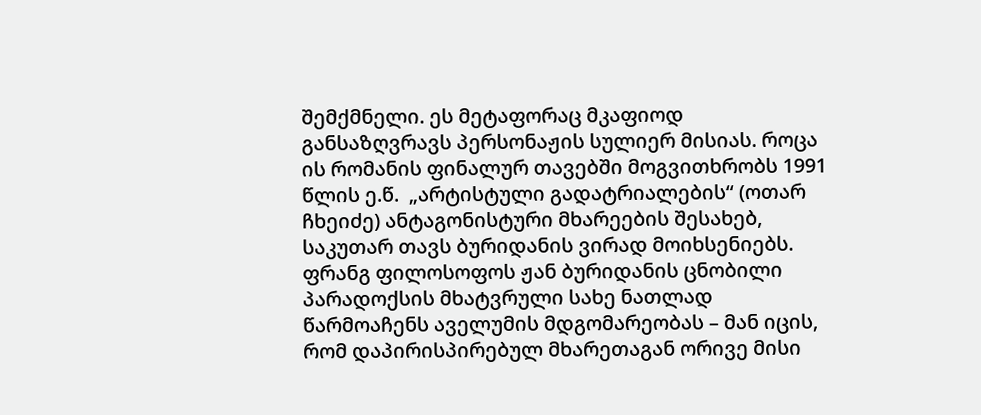შემქმნელი. ეს მეტაფორაც მკაფიოდ განსაზღვრავს პერსონაჟის სულიერ მისიას. როცა ის რომანის ფინალურ თავებში მოგვითხრობს 1991 წლის ე.წ.  „არტისტული გადატრიალების“ (ოთარ ჩხეიძე) ანტაგონისტური მხარეების შესახებ, საკუთარ თავს ბურიდანის ვირად მოიხსენიებს. ფრანგ ფილოსოფოს ჟან ბურიდანის ცნობილი პარადოქსის მხატვრული სახე ნათლად წარმოაჩენს აველუმის მდგომარეობას – მან იცის, რომ დაპირისპირებულ მხარეთაგან ორივე მისი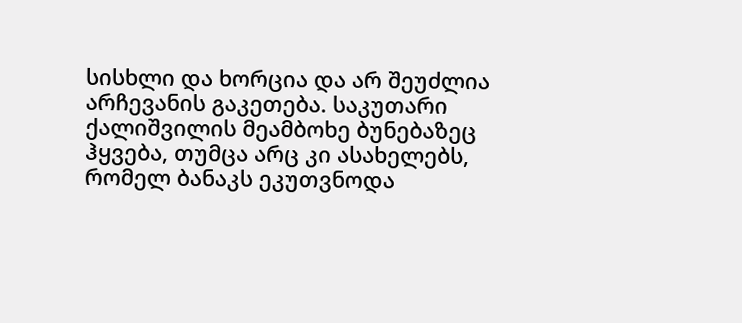სისხლი და ხორცია და არ შეუძლია არჩევანის გაკეთება. საკუთარი ქალიშვილის მეამბოხე ბუნებაზეც ჰყვება, თუმცა არც კი ასახელებს, რომელ ბანაკს ეკუთვნოდა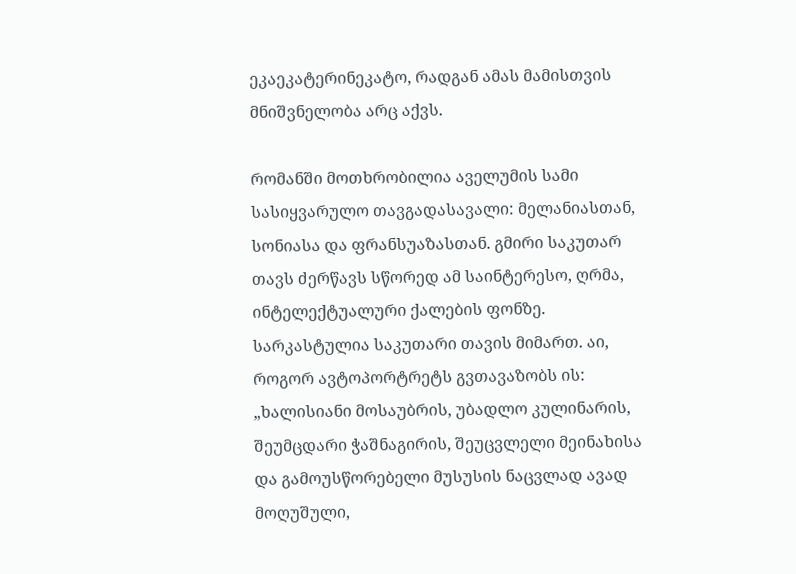ეკაეკატერინეკატო, რადგან ამას მამისთვის მნიშვნელობა არც აქვს.

რომანში მოთხრობილია აველუმის სამი სასიყვარულო თავგადასავალი: მელანიასთან, სონიასა და ფრანსუაზასთან. გმირი საკუთარ თავს ძერწავს სწორედ ამ საინტერესო, ღრმა, ინტელექტუალური ქალების ფონზე. სარკასტულია საკუთარი თავის მიმართ. აი, როგორ ავტოპორტრეტს გვთავაზობს ის: „ხალისიანი მოსაუბრის, უბადლო კულინარის, შეუმცდარი ჭაშნაგირის, შეუცვლელი მეინახისა და გამოუსწორებელი მუსუსის ნაცვლად ავად მოღუშული,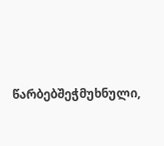წარბებშეჭმუხნული,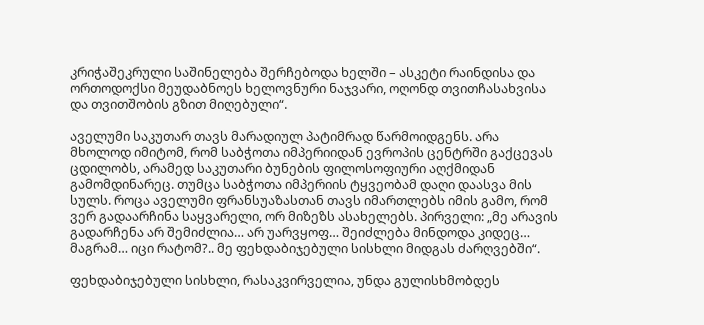კრიჭაშეკრული საშინელება შერჩებოდა ხელში – ასკეტი რაინდისა და ორთოდოქსი მეუდაბნოეს ხელოვნური ნაჯვარი, ოღონდ თვითჩასახვისა და თვითშობის გზით მიღებული“.

აველუმი საკუთარ თავს მარადიულ პატიმრად წარმოიდგენს. არა მხოლოდ იმიტომ, რომ საბჭოთა იმპერიიდან ევროპის ცენტრში გაქცევას ცდილობს, არამედ საკუთარი ბუნების ფილოსოფიური აღქმიდან გამომდინარეც. თუმცა საბჭოთა იმპერიის ტყვეობამ დაღი დაასვა მის სულს. როცა აველუმი ფრანსუაზასთან თავს იმართლებს იმის გამო, რომ ვერ გადაარჩინა საყვარელი, ორ მიზეზს ასახელებს. პირველი: „მე არავის გადარჩენა არ შემიძლია… არ უარვყოფ… შეიძლება მინდოდა კიდეც… მაგრამ… იცი რატომ?.. მე ფეხდაბიჯებული სისხლი მიდგას ძარღვებში“.

ფეხდაბიჯებული სისხლი, რასაკვირველია, უნდა გულისხმობდეს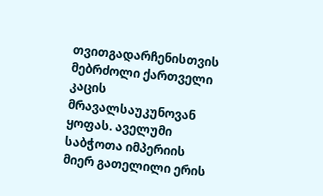თვითგადარჩენისთვის მებრძოლი ქართველი კაცის მრავალსაუკუნოვან ყოფას. აველუმი საბჭოთა იმპერიის მიერ გათელილი ერის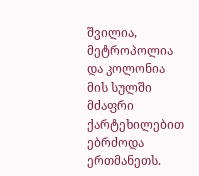შვილია, მეტროპოლია და კოლონია მის სულში მძაფრი ქარტეხილებით ებრძოდა ერთმანეთს.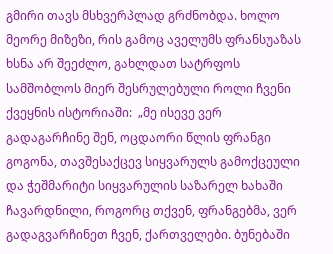გმირი თავს მსხვერპლად გრძნობდა. ხოლო მეორე მიზეზი, რის გამოც აველუმს ფრანსუაზას ხსნა არ შეეძლო, გახლდათ სატრფოს სამშობლოს მიერ შესრულებული როლი ჩვენი ქვეყნის ისტორიაში:  „მე ისევე ვერ გადაგარჩინე შენ, ოცდაორი წლის ფრანგი გოგონა, თავშესაქცევ სიყვარულს გამოქცეული და ჭეშმარიტი სიყვარულის საზარელ ხახაში ჩავარდნილი, როგორც თქვენ, ფრანგებმა, ვერ გადაგვარჩინეთ ჩვენ, ქართველები. ბუნებაში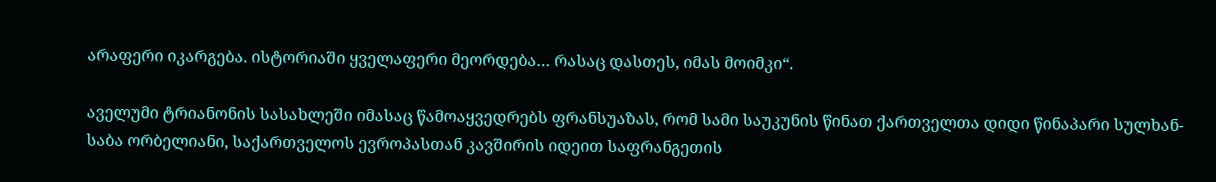არაფერი იკარგება. ისტორიაში ყველაფერი მეორდება… რასაც დასთეს, იმას მოიმკი“.

აველუმი ტრიანონის სასახლეში იმასაც წამოაყვედრებს ფრანსუაზას, რომ სამი საუკუნის წინათ ქართველთა დიდი წინაპარი სულხან-საბა ორბელიანი, საქართველოს ევროპასთან კავშირის იდეით საფრანგეთის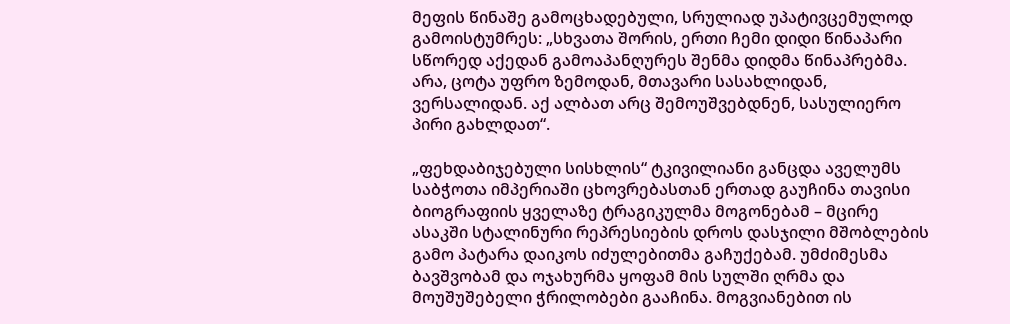მეფის წინაშე გამოცხადებული, სრულიად უპატივცემულოდ გამოისტუმრეს: „სხვათა შორის, ერთი ჩემი დიდი წინაპარი სწორედ აქედან გამოაპანღურეს შენმა დიდმა წინაპრებმა. არა, ცოტა უფრო ზემოდან, მთავარი სასახლიდან, ვერსალიდან. აქ ალბათ არც შემოუშვებდნენ, სასულიერო პირი გახლდათ“.

„ფეხდაბიჯებული სისხლის“ ტკივილიანი განცდა აველუმს საბჭოთა იმპერიაში ცხოვრებასთან ერთად გაუჩინა თავისი ბიოგრაფიის ყველაზე ტრაგიკულმა მოგონებამ – მცირე ასაკში სტალინური რეპრესიების დროს დასჯილი მშობლების გამო პატარა დაიკოს იძულებითმა გაჩუქებამ. უმძიმესმა ბავშვობამ და ოჯახურმა ყოფამ მის სულში ღრმა და მოუშუშებელი ჭრილობები გააჩინა. მოგვიანებით ის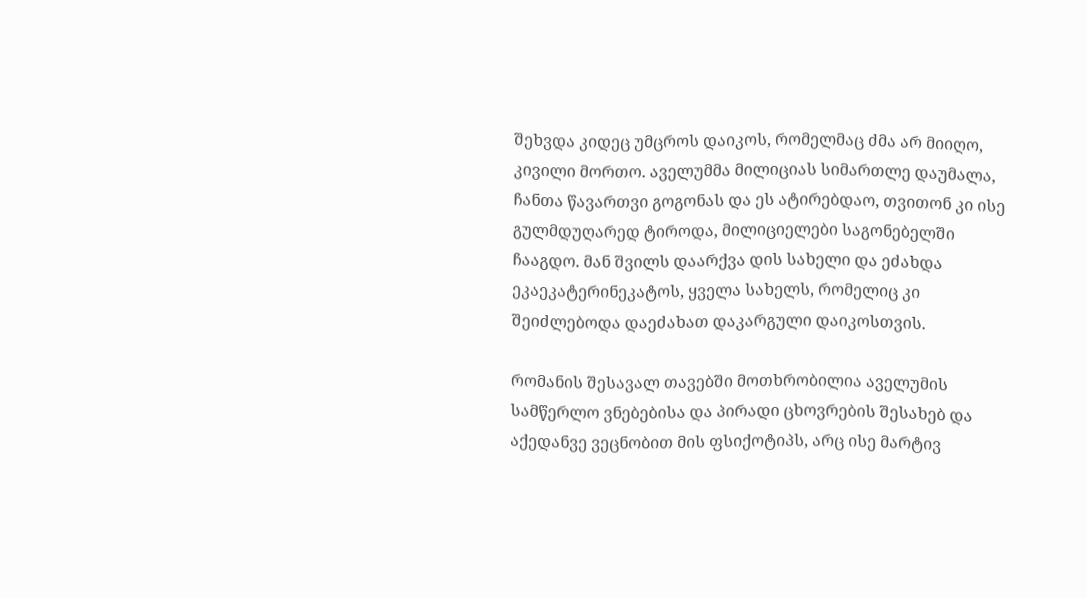შეხვდა კიდეც უმცროს დაიკოს, რომელმაც ძმა არ მიიღო, კივილი მორთო. აველუმმა მილიციას სიმართლე დაუმალა, ჩანთა წავართვი გოგონას და ეს ატირებდაო, თვითონ კი ისე გულმდუღარედ ტიროდა, მილიციელები საგონებელში ჩააგდო. მან შვილს დაარქვა დის სახელი და ეძახდა ეკაეკატერინეკატოს, ყველა სახელს, რომელიც კი შეიძლებოდა დაეძახათ დაკარგული დაიკოსთვის.

რომანის შესავალ თავებში მოთხრობილია აველუმის სამწერლო ვნებებისა და პირადი ცხოვრების შესახებ და აქედანვე ვეცნობით მის ფსიქოტიპს, არც ისე მარტივ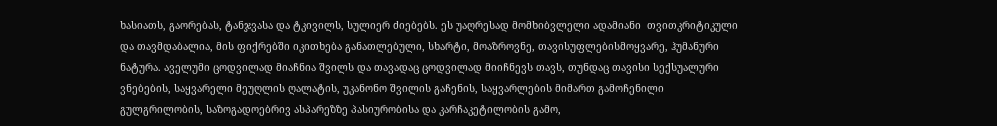ხასიათს, გაორებას, ტანჯვასა და ტკივილს, სულიერ ძიებებს. ეს უაღრესად მომხიბვლელი ადამიანი  თვითკრიტიკული და თავმდაბალია, მის ფიქრებში იკითხება განათლებული, სხარტი, მოაზროვნე, თავისუფლებისმოყვარე, ჰუმანური ნატურა. აველუმი ცოდვილად მიაჩნია შვილს და თავადაც ცოდვილად მიიჩნევს თავს, თუნდაც თავისი სექსუალური ვნებების, საყვარელი მეუღლის ღალატის, უკანონო შვილის გაჩენის, საყვარლების მიმართ გამოჩენილი გულგრილობის, საზოგადოებრივ ასპარეზზე პასიურობისა და კარჩაკეტილობის გამო,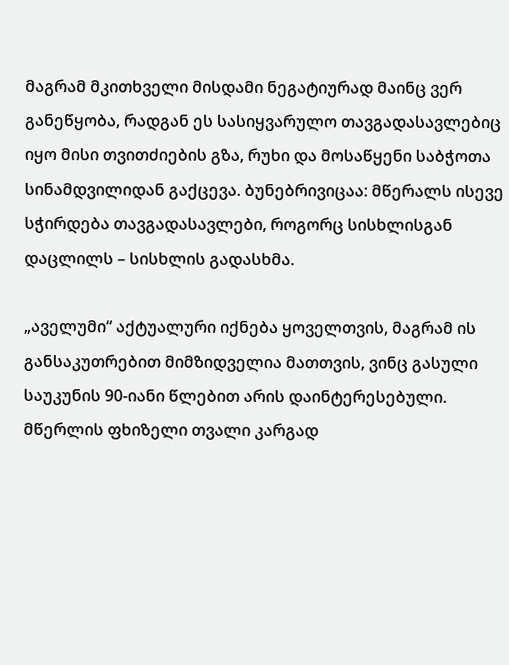მაგრამ მკითხველი მისდამი ნეგატიურად მაინც ვერ განეწყობა, რადგან ეს სასიყვარულო თავგადასავლებიც იყო მისი თვითძიების გზა, რუხი და მოსაწყენი საბჭოთა სინამდვილიდან გაქცევა. ბუნებრივიცაა: მწერალს ისევე სჭირდება თავგადასავლები, როგორც სისხლისგან დაცლილს – სისხლის გადასხმა.

„აველუმი“ აქტუალური იქნება ყოველთვის, მაგრამ ის განსაკუთრებით მიმზიდველია მათთვის, ვინც გასული საუკუნის 90-იანი წლებით არის დაინტერესებული. მწერლის ფხიზელი თვალი კარგად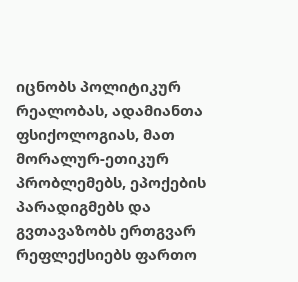იცნობს პოლიტიკურ რეალობას, ადამიანთა ფსიქოლოგიას, მათ მორალურ-ეთიკურ პრობლემებს, ეპოქების პარადიგმებს და გვთავაზობს ერთგვარ რეფლექსიებს ფართო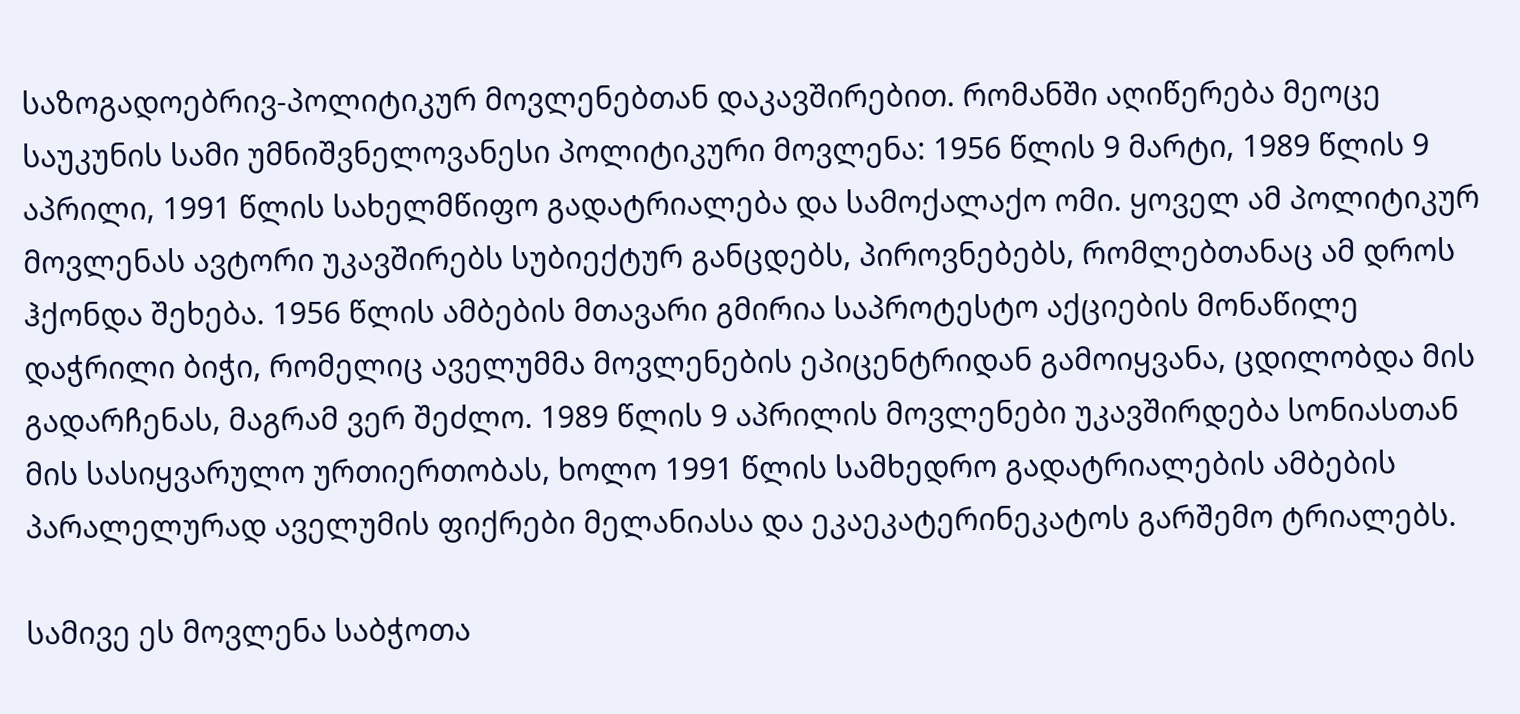საზოგადოებრივ-პოლიტიკურ მოვლენებთან დაკავშირებით. რომანში აღიწერება მეოცე საუკუნის სამი უმნიშვნელოვანესი პოლიტიკური მოვლენა: 1956 წლის 9 მარტი, 1989 წლის 9 აპრილი, 1991 წლის სახელმწიფო გადატრიალება და სამოქალაქო ომი. ყოველ ამ პოლიტიკურ მოვლენას ავტორი უკავშირებს სუბიექტურ განცდებს, პიროვნებებს, რომლებთანაც ამ დროს ჰქონდა შეხება. 1956 წლის ამბების მთავარი გმირია საპროტესტო აქციების მონაწილე დაჭრილი ბიჭი, რომელიც აველუმმა მოვლენების ეპიცენტრიდან გამოიყვანა, ცდილობდა მის გადარჩენას, მაგრამ ვერ შეძლო. 1989 წლის 9 აპრილის მოვლენები უკავშირდება სონიასთან მის სასიყვარულო ურთიერთობას, ხოლო 1991 წლის სამხედრო გადატრიალების ამბების პარალელურად აველუმის ფიქრები მელანიასა და ეკაეკატერინეკატოს გარშემო ტრიალებს.

სამივე ეს მოვლენა საბჭოთა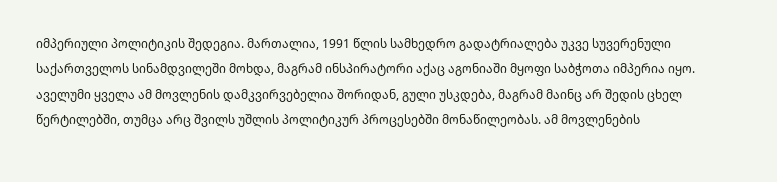იმპერიული პოლიტიკის შედეგია. მართალია, 1991 წლის სამხედრო გადატრიალება უკვე სუვერენული საქართველოს სინამდვილეში მოხდა, მაგრამ ინსპირატორი აქაც აგონიაში მყოფი საბჭოთა იმპერია იყო. აველუმი ყველა ამ მოვლენის დამკვირვებელია შორიდან, გული უსკდება, მაგრამ მაინც არ შედის ცხელ წერტილებში, თუმცა არც შვილს უშლის პოლიტიკურ პროცესებში მონაწილეობას. ამ მოვლენების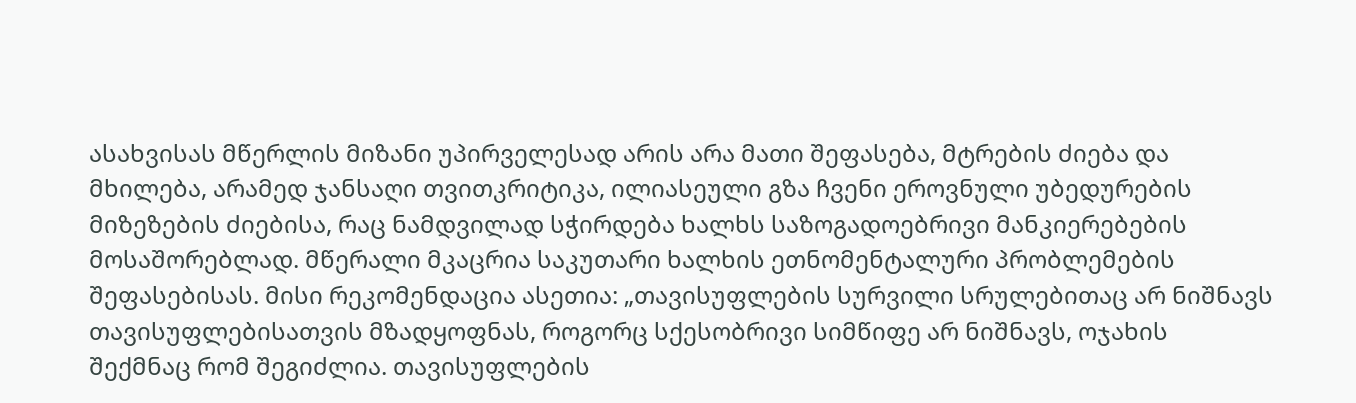ასახვისას მწერლის მიზანი უპირველესად არის არა მათი შეფასება, მტრების ძიება და მხილება, არამედ ჯანსაღი თვითკრიტიკა, ილიასეული გზა ჩვენი ეროვნული უბედურების მიზეზების ძიებისა, რაც ნამდვილად სჭირდება ხალხს საზოგადოებრივი მანკიერებების მოსაშორებლად. მწერალი მკაცრია საკუთარი ხალხის ეთნომენტალური პრობლემების შეფასებისას. მისი რეკომენდაცია ასეთია: „თავისუფლების სურვილი სრულებითაც არ ნიშნავს თავისუფლებისათვის მზადყოფნას, როგორც სქესობრივი სიმწიფე არ ნიშნავს, ოჯახის შექმნაც რომ შეგიძლია. თავისუფლების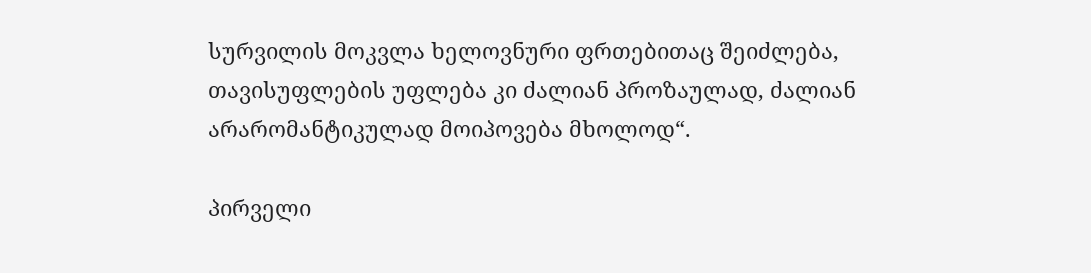სურვილის მოკვლა ხელოვნური ფრთებითაც შეიძლება, თავისუფლების უფლება კი ძალიან პროზაულად, ძალიან არარომანტიკულად მოიპოვება მხოლოდ“.

პირველი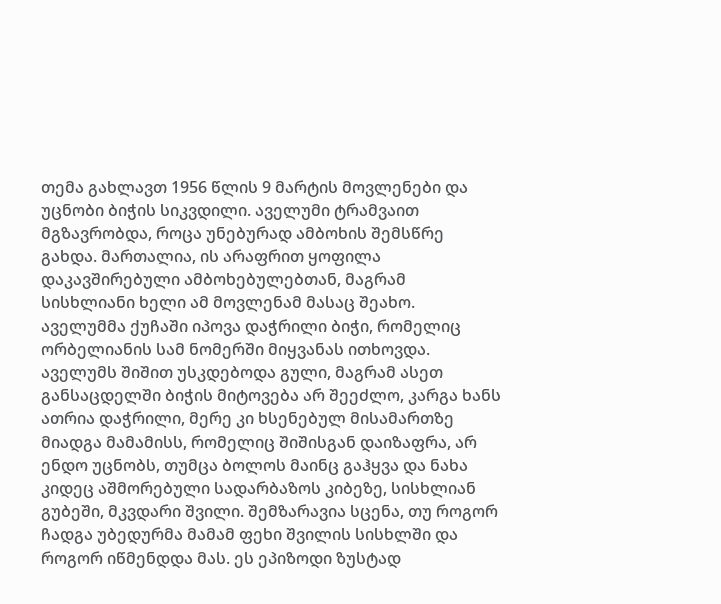თემა გახლავთ 1956 წლის 9 მარტის მოვლენები და უცნობი ბიჭის სიკვდილი. აველუმი ტრამვაით მგზავრობდა, როცა უნებურად ამბოხის შემსწრე გახდა. მართალია, ის არაფრით ყოფილა დაკავშირებული ამბოხებულებთან, მაგრამ სისხლიანი ხელი ამ მოვლენამ მასაც შეახო. აველუმმა ქუჩაში იპოვა დაჭრილი ბიჭი, რომელიც ორბელიანის სამ ნომერში მიყვანას ითხოვდა. აველუმს შიშით უსკდებოდა გული, მაგრამ ასეთ განსაცდელში ბიჭის მიტოვება არ შეეძლო, კარგა ხანს ათრია დაჭრილი, მერე კი ხსენებულ მისამართზე მიადგა მამამისს, რომელიც შიშისგან დაიზაფრა, არ ენდო უცნობს, თუმცა ბოლოს მაინც გაჰყვა და ნახა კიდეც აშმორებული სადარბაზოს კიბეზე, სისხლიან გუბეში, მკვდარი შვილი. შემზარავია სცენა, თუ როგორ ჩადგა უბედურმა მამამ ფეხი შვილის სისხლში და როგორ იწმენდდა მას. ეს ეპიზოდი ზუსტად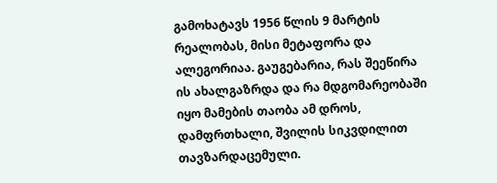გამოხატავს 1956 წლის 9 მარტის რეალობას, მისი მეტაფორა და ალეგორიაა. გაუგებარია, რას შეეწირა ის ახალგაზრდა და რა მდგომარეობაში იყო მამების თაობა ამ დროს, დამფრთხალი, შვილის სიკვდილით თავზარდაცემული.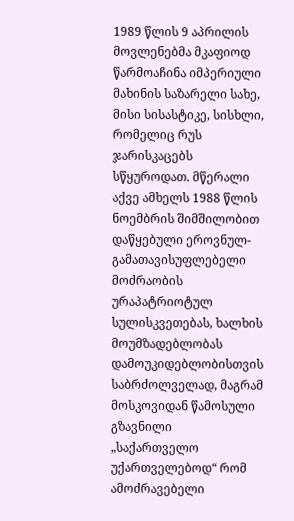1989 წლის 9 აპრილის მოვლენებმა მკაფიოდ წარმოაჩინა იმპერიული მახინის საზარელი სახე, მისი სისასტიკე, სისხლი, რომელიც რუს ჯარისკაცებს სწყუროდათ. მწერალი აქვე ამხელს 1988 წლის ნოემბრის შიმშილობით დაწყებული ეროვნულ-გამათავისუფლებელი მოძრაობის ურაპატრიოტულ სულისკვეთებას, ხალხის მოუმზადებლობას დამოუკიდებლობისთვის საბრძოლველად, მაგრამ მოსკოვიდან წამოსული გზავნილი  „საქართველო უქართველებოდ“ რომ ამოძრავებელი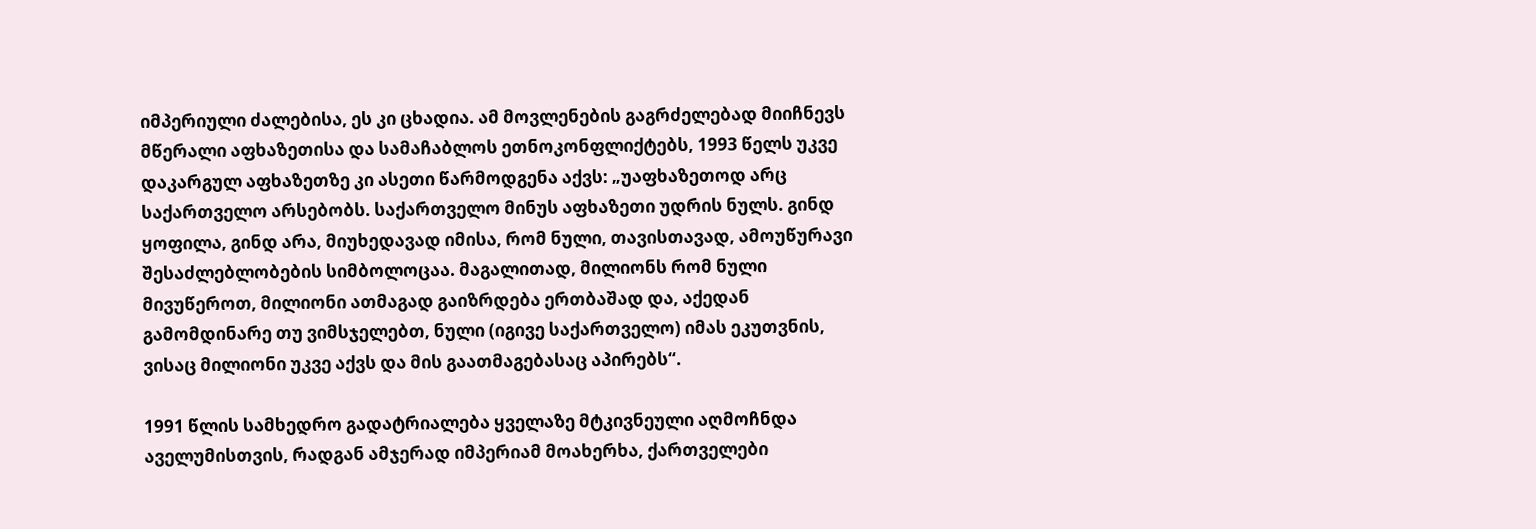იმპერიული ძალებისა, ეს კი ცხადია. ამ მოვლენების გაგრძელებად მიიჩნევს მწერალი აფხაზეთისა და სამაჩაბლოს ეთნოკონფლიქტებს, 1993 წელს უკვე დაკარგულ აფხაზეთზე კი ასეთი წარმოდგენა აქვს: „უაფხაზეთოდ არც საქართველო არსებობს. საქართველო მინუს აფხაზეთი უდრის ნულს. გინდ ყოფილა, გინდ არა, მიუხედავად იმისა, რომ ნული, თავისთავად, ამოუწურავი შესაძლებლობების სიმბოლოცაა. მაგალითად, მილიონს რომ ნული მივუწეროთ, მილიონი ათმაგად გაიზრდება ერთბაშად და, აქედან გამომდინარე თუ ვიმსჯელებთ, ნული (იგივე საქართველო) იმას ეკუთვნის, ვისაც მილიონი უკვე აქვს და მის გაათმაგებასაც აპირებს“.

1991 წლის სამხედრო გადატრიალება ყველაზე მტკივნეული აღმოჩნდა აველუმისთვის, რადგან ამჯერად იმპერიამ მოახერხა, ქართველები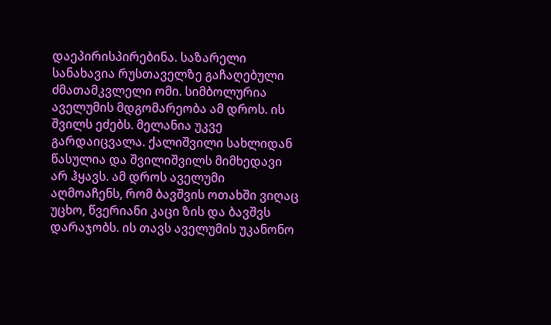დაეპირისპირებინა. საზარელი სანახავია რუსთაველზე გაჩაღებული ძმათამკვლელი ომი. სიმბოლურია აველუმის მდგომარეობა ამ დროს. ის შვილს ეძებს. მელანია უკვე გარდაიცვალა. ქალიშვილი სახლიდან წასულია და შვილიშვილს მიმხედავი არ ჰყავს. ამ დროს აველუმი აღმოაჩენს, რომ ბავშვის ოთახში ვიღაც უცხო, წვერიანი კაცი ზის და ბავშვს დარაჯობს. ის თავს აველუმის უკანონო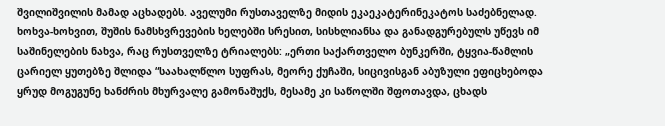შვილიშვილის მამად აცხადებს. აველუმი რუსთაველზე მიდის ეკაეკატერინეკატოს საძებნელად. ხოხვა-ხოხვით, შუშის ნამსხვრევების ხელებში სრესით, სისხლიანსა და განადგურებულს უწევს იმ საშინელების ნახვა, რაც რუსთველზე ტრიალებს: „ერთი საქართველო ბუნკერში, ტყვია-წამლის ცარიელ ყუთებზე შლიდა “საახალწლო სუფრას, მეორე ქუჩაში, სიცივისგან აბუზული ეფიცხებოდა ყრუდ მოგუგუნე ხანძრის მხურვალე გამონაშუქს, მესამე კი საწოლში შფოთავდა, ცხადს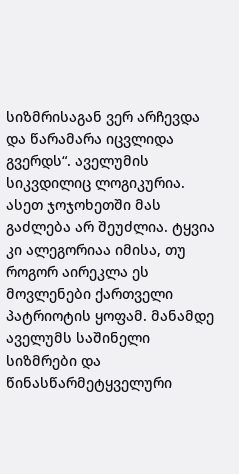სიზმრისაგან ვერ არჩევდა და წარამარა იცვლიდა გვერდს“. აველუმის სიკვდილიც ლოგიკურია. ასეთ ჯოჯოხეთში მას გაძლება არ შეუძლია. ტყვია კი ალეგორიაა იმისა, თუ როგორ აირეკლა ეს მოვლენები ქართველი პატრიოტის ყოფამ. მანამდე აველუმს საშინელი სიზმრები და წინასწარმეტყველური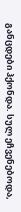განცდები ჰქონდა. სულ ეჩვენებოდა,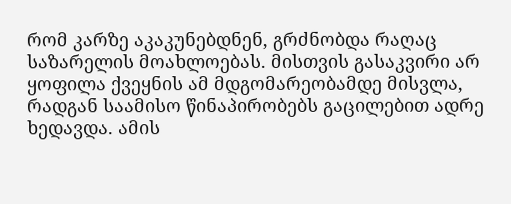რომ კარზე აკაკუნებდნენ, გრძნობდა რაღაც საზარელის მოახლოებას. მისთვის გასაკვირი არ ყოფილა ქვეყნის ამ მდგომარეობამდე მისვლა, რადგან საამისო წინაპირობებს გაცილებით ადრე ხედავდა. ამის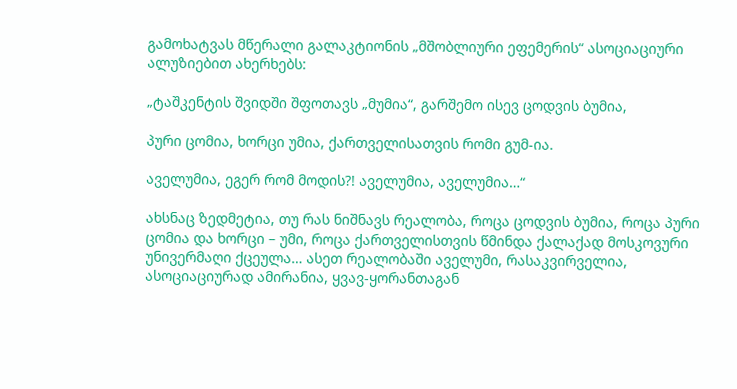გამოხატვას მწერალი გალაკტიონის „მშობლიური ეფემერის“ ასოციაციური ალუზიებით ახერხებს:

„ტაშკენტის შვიდში შფოთავს „მუმია“, გარშემო ისევ ცოდვის ბუმია,

პური ცომია, ხორცი უმია, ქართველისათვის რომი გუმ-ია.

აველუმია, ეგერ რომ მოდის?! აველუმია, აველუმია…“

ახსნაც ზედმეტია, თუ რას ნიშნავს რეალობა, როცა ცოდვის ბუმია, როცა პური ცომია და ხორცი – უმი, როცა ქართველისთვის წმინდა ქალაქად მოსკოვური უნივერმაღი ქცეულა… ასეთ რეალობაში აველუმი, რასაკვირველია, ასოციაციურად ამირანია, ყვავ-ყორანთაგან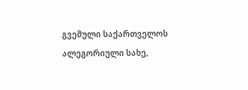გვემული საქართველოს ალეგორიული სახე,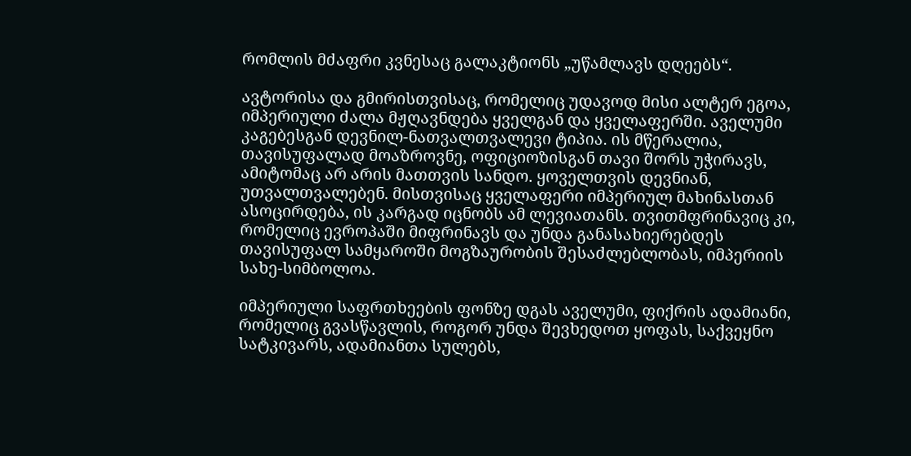რომლის მძაფრი კვნესაც გალაკტიონს „უწამლავს დღეებს“.

ავტორისა და გმირისთვისაც, რომელიც უდავოდ მისი ალტერ ეგოა, იმპერიული ძალა მჟღავნდება ყველგან და ყველაფერში. აველუმი კაგებესგან დევნილ-ნათვალთვალევი ტიპია. ის მწერალია, თავისუფალად მოაზროვნე, ოფიციოზისგან თავი შორს უჭირავს, ამიტომაც არ არის მათთვის სანდო. ყოველთვის დევნიან, უთვალთვალებენ. მისთვისაც ყველაფერი იმპერიულ მახინასთან ასოცირდება, ის კარგად იცნობს ამ ლევიათანს. თვითმფრინავიც კი, რომელიც ევროპაში მიფრინავს და უნდა განასახიერებდეს თავისუფალ სამყაროში მოგზაურობის შესაძლებლობას, იმპერიის სახე-სიმბოლოა.

იმპერიული საფრთხეების ფონზე დგას აველუმი, ფიქრის ადამიანი, რომელიც გვასწავლის, როგორ უნდა შევხედოთ ყოფას, საქვეყნო სატკივარს, ადამიანთა სულებს,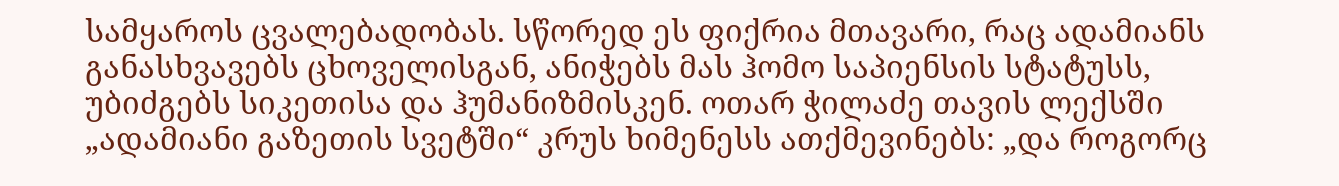სამყაროს ცვალებადობას. სწორედ ეს ფიქრია მთავარი, რაც ადამიანს განასხვავებს ცხოველისგან, ანიჭებს მას ჰომო საპიენსის სტატუსს, უბიძგებს სიკეთისა და ჰუმანიზმისკენ. ოთარ ჭილაძე თავის ლექსში „ადამიანი გაზეთის სვეტში“ კრუს ხიმენესს ათქმევინებს: „და როგორც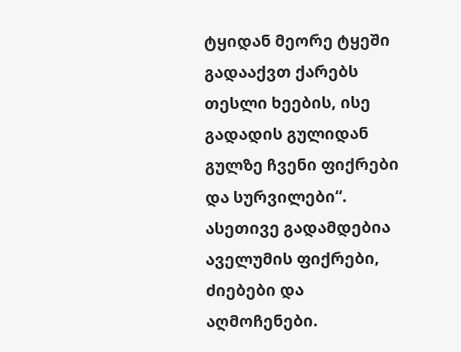ტყიდან მეორე ტყეში გადააქვთ ქარებს თესლი ხეების, ისე გადადის გულიდან გულზე ჩვენი ფიქრები და სურვილები“. ასეთივე გადამდებია აველუმის ფიქრები, ძიებები და აღმოჩენები.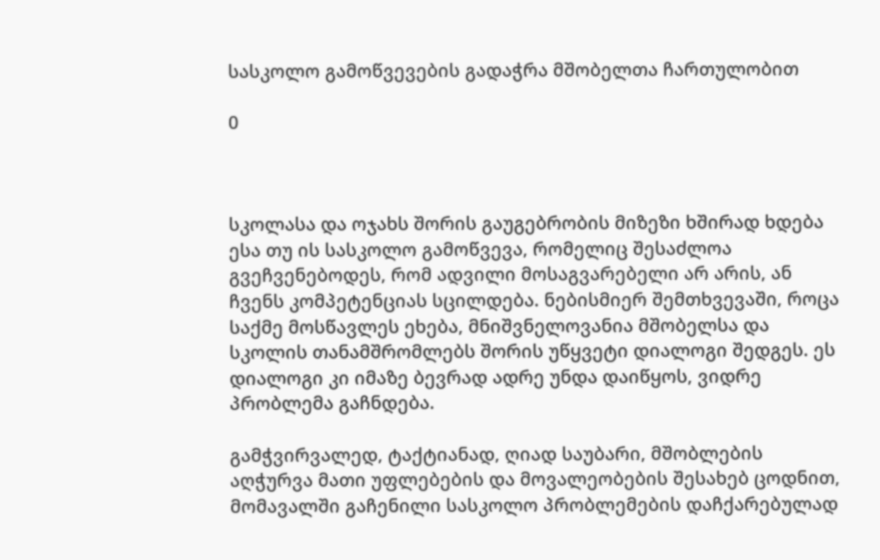სასკოლო გამოწვევების გადაჭრა მშობელთა ჩართულობით

0



სკოლასა და ოჯახს შორის გაუგებრობის მიზეზი ხშირად ხდება ესა თუ ის სასკოლო გამოწვევა, რომელიც შესაძლოა გვეჩვენებოდეს, რომ ადვილი მოსაგვარებელი არ არის, ან ჩვენს კომპეტენციას სცილდება. ნებისმიერ შემთხვევაში, როცა საქმე მოსწავლეს ეხება, მნიშვნელოვანია მშობელსა და სკოლის თანამშრომლებს შორის უწყვეტი დიალოგი შედგეს. ეს დიალოგი კი იმაზე ბევრად ადრე უნდა დაიწყოს, ვიდრე პრობლემა გაჩნდება.

გამჭვირვალედ, ტაქტიანად, ღიად საუბარი, მშობლების აღჭურვა მათი უფლებების და მოვალეობების შესახებ ცოდნით, მომავალში გაჩენილი სასკოლო პრობლემების დაჩქარებულად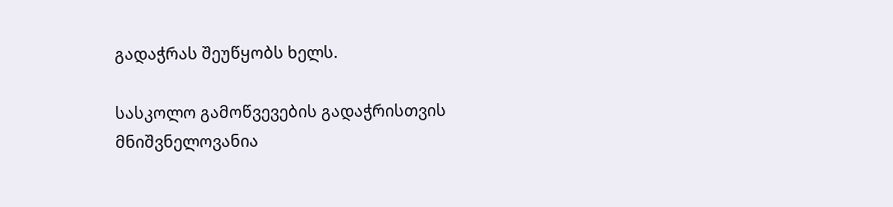გადაჭრას შეუწყობს ხელს.

სასკოლო გამოწვევების გადაჭრისთვის მნიშვნელოვანია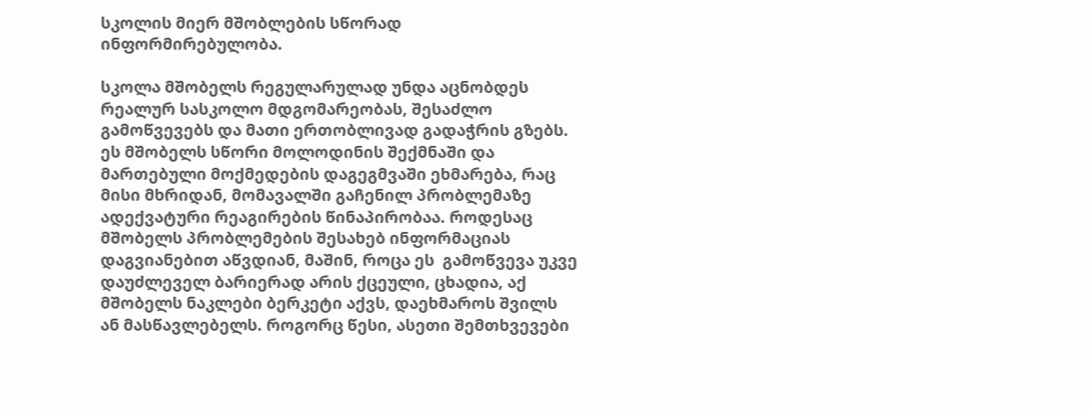სკოლის მიერ მშობლების სწორად ინფორმირებულობა.

სკოლა მშობელს რეგულარულად უნდა აცნობდეს რეალურ სასკოლო მდგომარეობას, შესაძლო გამოწვევებს და მათი ერთობლივად გადაჭრის გზებს. ეს მშობელს სწორი მოლოდინის შექმნაში და მართებული მოქმედების დაგეგმვაში ეხმარება, რაც მისი მხრიდან, მომავალში გაჩენილ პრობლემაზე ადექვატური რეაგირების წინაპირობაა. როდესაც მშობელს პრობლემების შესახებ ინფორმაციას დაგვიანებით აწვდიან, მაშინ, როცა ეს  გამოწვევა უკვე დაუძლეველ ბარიერად არის ქცეული, ცხადია, აქ მშობელს ნაკლები ბერკეტი აქვს, დაეხმაროს შვილს ან მასწავლებელს. როგორც წესი, ასეთი შემთხვევები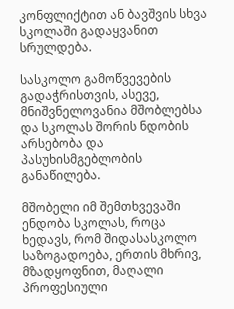კონფლიქტით ან ბავშვის სხვა სკოლაში გადაყვანით სრულდება.

სასკოლო გამოწვევების გადაჭრისთვის, ასევე,  მნიშვნელოვანია მშობლებსა და სკოლას შორის ნდობის არსებობა და პასუხისმგებლობის განაწილება.

მშობელი იმ შემთხვევაში ენდობა სკოლას, როცა ხედავს, რომ შიდასასკოლო საზოგადოება, ერთის მხრივ, მზადყოფნით, მაღალი პროფესიული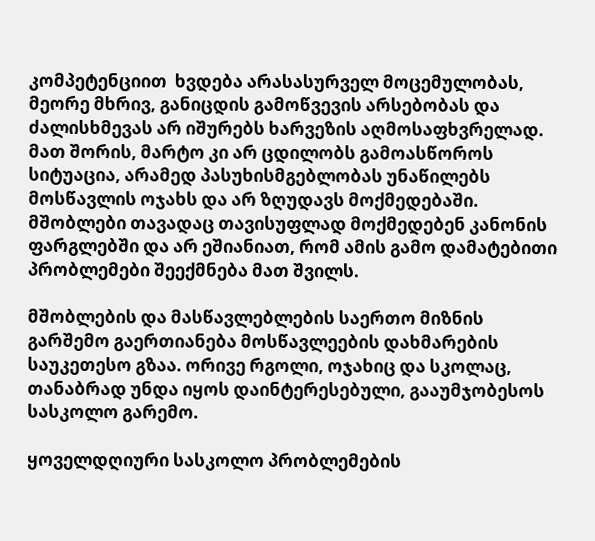კომპეტენციით  ხვდება არასასურველ მოცემულობას, მეორე მხრივ, განიცდის გამოწვევის არსებობას და ძალისხმევას არ იშურებს ხარვეზის აღმოსაფხვრელად. მათ შორის, მარტო კი არ ცდილობს გამოასწოროს სიტუაცია, არამედ პასუხისმგებლობას უნაწილებს მოსწავლის ოჯახს და არ ზღუდავს მოქმედებაში. მშობლები თავადაც თავისუფლად მოქმედებენ კანონის ფარგლებში და არ ეშიანიათ, რომ ამის გამო დამატებითი პრობლემები შეექმნება მათ შვილს.

მშობლების და მასწავლებლების საერთო მიზნის გარშემო გაერთიანება მოსწავლეების დახმარების საუკეთესო გზაა. ორივე რგოლი, ოჯახიც და სკოლაც, თანაბრად უნდა იყოს დაინტერესებული, გააუმჯობესოს სასკოლო გარემო.

ყოველდღიური სასკოლო პრობლემების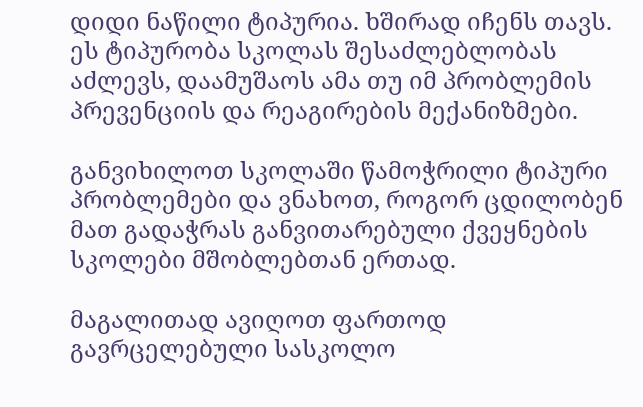დიდი ნაწილი ტიპურია. ხშირად იჩენს თავს. ეს ტიპურობა სკოლას შესაძლებლობას აძლევს, დაამუშაოს ამა თუ იმ პრობლემის პრევენციის და რეაგირების მექანიზმები.

განვიხილოთ სკოლაში წამოჭრილი ტიპური პრობლემები და ვნახოთ, როგორ ცდილობენ მათ გადაჭრას განვითარებული ქვეყნების სკოლები მშობლებთან ერთად.

მაგალითად ავიღოთ ფართოდ გავრცელებული სასკოლო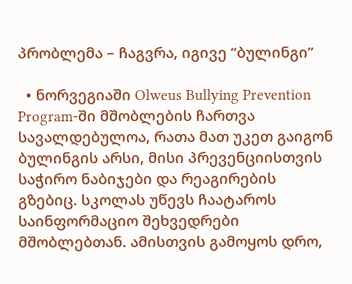პრობლემა – ჩაგვრა, იგივე “ბულინგი”

  • ნორვეგიაში Olweus Bullying Prevention Program-ში მშობლების ჩართვა სავალდებულოა, რათა მათ უკეთ გაიგონ ბულინგის არსი, მისი პრევენციისთვის საჭირო ნაბიჯები და რეაგირების გზებიც. სკოლას უწევს ჩაატაროს საინფორმაციო შეხვედრები მშობლებთან. ამისთვის გამოყოს დრო,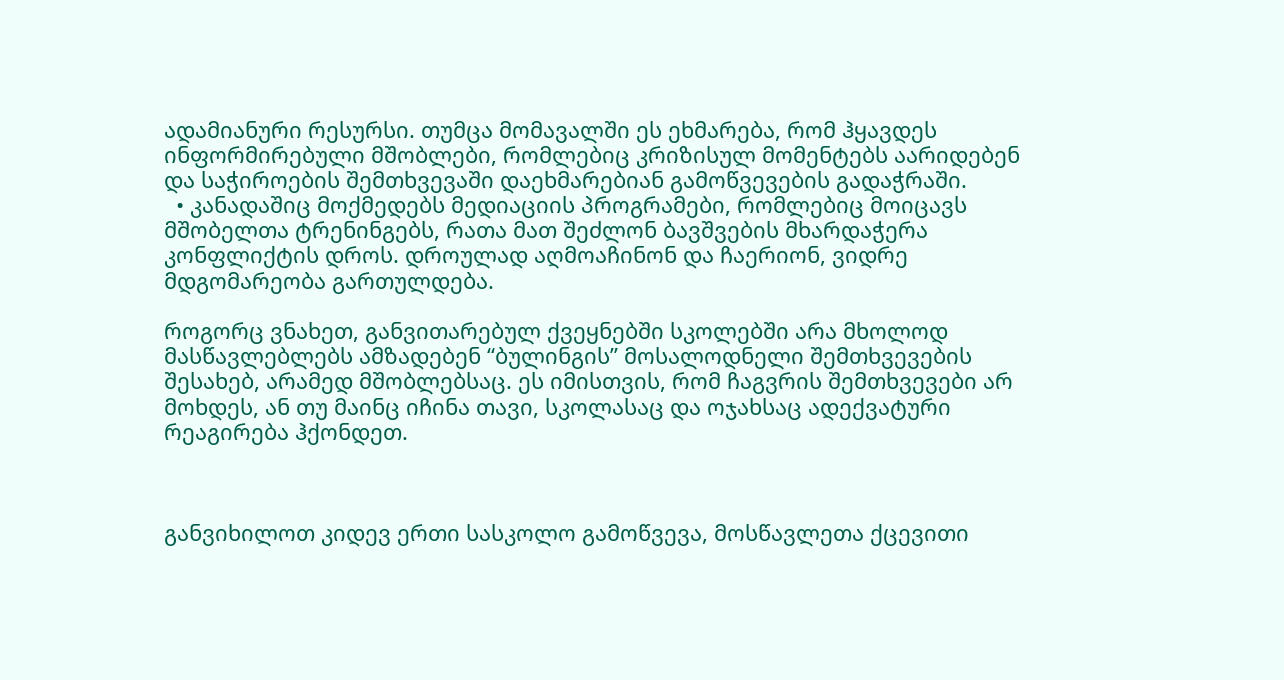ადამიანური რესურსი. თუმცა მომავალში ეს ეხმარება, რომ ჰყავდეს ინფორმირებული მშობლები, რომლებიც კრიზისულ მომენტებს აარიდებენ და საჭიროების შემთხვევაში დაეხმარებიან გამოწვევების გადაჭრაში.
  • კანადაშიც მოქმედებს მედიაციის პროგრამები, რომლებიც მოიცავს მშობელთა ტრენინგებს, რათა მათ შეძლონ ბავშვების მხარდაჭერა კონფლიქტის დროს. დროულად აღმოაჩინონ და ჩაერიონ, ვიდრე მდგომარეობა გართულდება.

როგორც ვნახეთ, განვითარებულ ქვეყნებში სკოლებში არა მხოლოდ მასწავლებლებს ამზადებენ “ბულინგის” მოსალოდნელი შემთხვევების შესახებ, არამედ მშობლებსაც. ეს იმისთვის, რომ ჩაგვრის შემთხვევები არ მოხდეს, ან თუ მაინც იჩინა თავი, სკოლასაც და ოჯახსაც ადექვატური რეაგირება ჰქონდეთ.



განვიხილოთ კიდევ ერთი სასკოლო გამოწვევა, მოსწავლეთა ქცევითი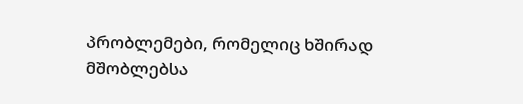პრობლემები, რომელიც ხშირად მშობლებსა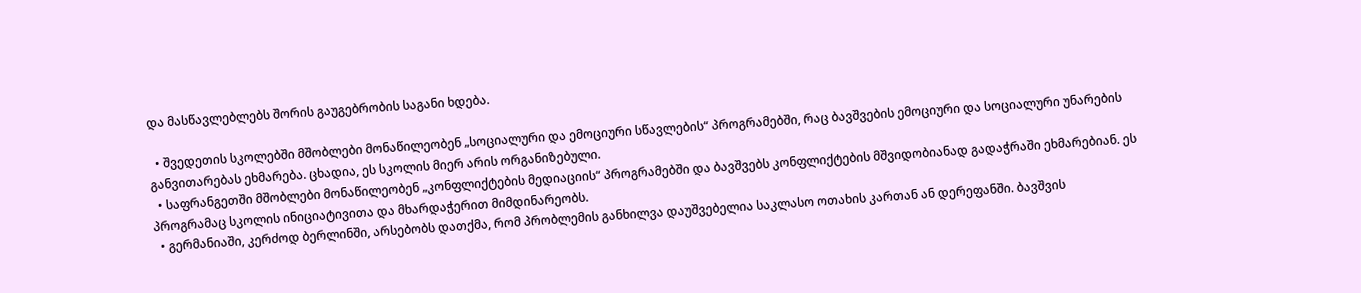და მასწავლებლებს შორის გაუგებრობის საგანი ხდება.

  • შვედეთის სკოლებში მშობლები მონაწილეობენ „სოციალური და ემოციური სწავლების“ პროგრამებში, რაც ბავშვების ემოციური და სოციალური უნარების განვითარებას ეხმარება. ცხადია, ეს სკოლის მიერ არის ორგანიზებული.
  • საფრანგეთში მშობლები მონაწილეობენ „კონფლიქტების მედიაციის“ პროგრამებში და ბავშვებს კონფლიქტების მშვიდობიანად გადაჭრაში ეხმარებიან. ეს პროგრამაც სკოლის ინიციატივითა და მხარდაჭერით მიმდინარეობს.
  • გერმანიაში, კერძოდ ბერლინში, არსებობს დათქმა, რომ პრობლემის განხილვა დაუშვებელია საკლასო ოთახის კართან ან დერეფანში. ბავშვის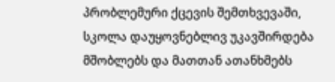პრობლემური ქცევის შემთხვევაში, სკოლა დაუყოვნებლივ უკავშირდება მშობლებს და მათთან ათანხმებს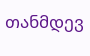თანმდევ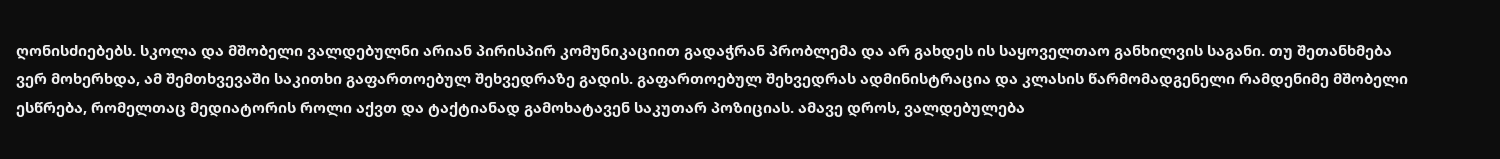ღონისძიებებს. სკოლა და მშობელი ვალდებულნი არიან პირისპირ კომუნიკაციით გადაჭრან პრობლემა და არ გახდეს ის საყოველთაო განხილვის საგანი. თუ შეთანხმება ვერ მოხერხდა, ამ შემთხვევაში საკითხი გაფართოებულ შეხვედრაზე გადის. გაფართოებულ შეხვედრას ადმინისტრაცია და კლასის წარმომადგენელი რამდენიმე მშობელი ესწრება, რომელთაც მედიატორის როლი აქვთ და ტაქტიანად გამოხატავენ საკუთარ პოზიციას. ამავე დროს, ვალდებულება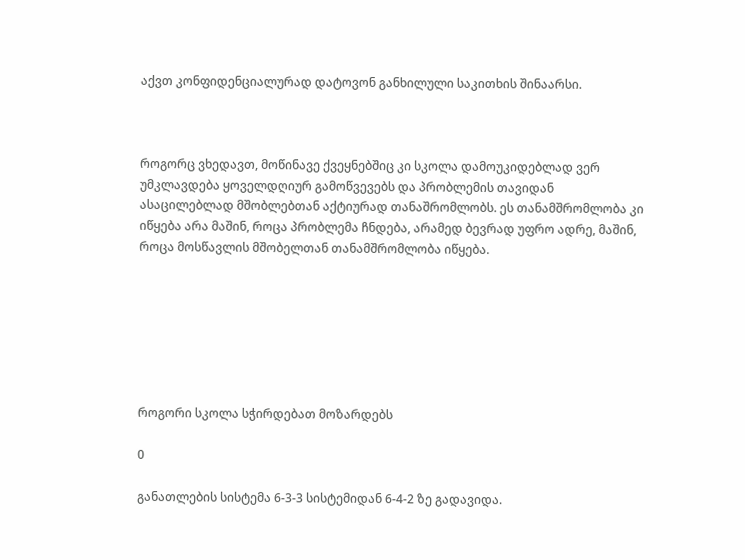აქვთ კონფიდენციალურად დატოვონ განხილული საკითხის შინაარსი.



როგორც ვხედავთ, მოწინავე ქვეყნებშიც კი სკოლა დამოუკიდებლად ვერ უმკლავდება ყოველდღიურ გამოწვევებს და პრობლემის თავიდან ასაცილებლად მშობლებთან აქტიურად თანაშრომლობს. ეს თანამშრომლობა კი იწყება არა მაშინ, როცა პრობლემა ჩნდება, არამედ ბევრად უფრო ადრე, მაშინ, როცა მოსწავლის მშობელთან თანამშრომლობა იწყება.







როგორი სკოლა სჭირდებათ მოზარდებს

0

განათლების სისტემა 6-3-3 სისტემიდან 6-4-2 ზე გადავიდა.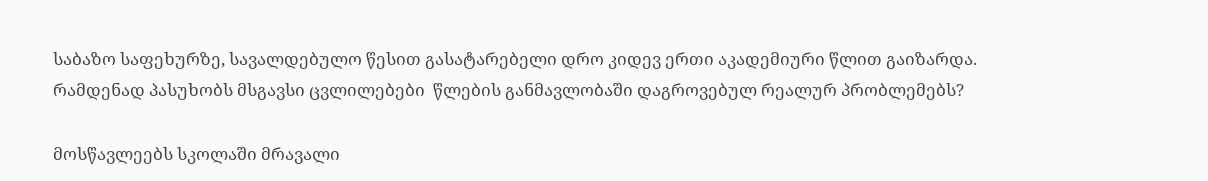საბაზო საფეხურზე, სავალდებულო წესით გასატარებელი დრო კიდევ ერთი აკადემიური წლით გაიზარდა. რამდენად პასუხობს მსგავსი ცვლილებები  წლების განმავლობაში დაგროვებულ რეალურ პრობლემებს?

მოსწავლეებს სკოლაში მრავალი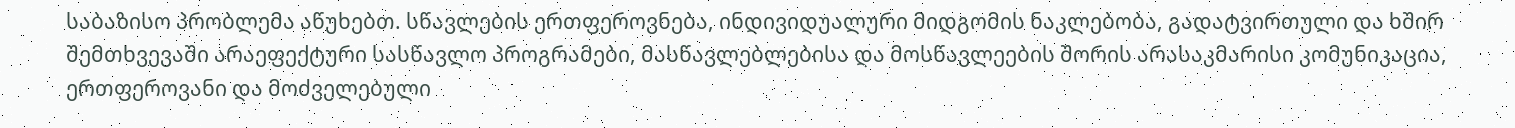საბაზისო პრობლემა აწუხებთ. სწავლების ერთფეროვნება, ინდივიდუალური მიდგომის ნაკლებობა, გადატვირთული და ხშირ შემთხვევაში არაეფექტური სასწავლო პროგრამები, მასწავლებლებისა და მოსწავლეების შორის არასაკმარისი კომუნიკაცია, ერთფეროვანი და მოძველებული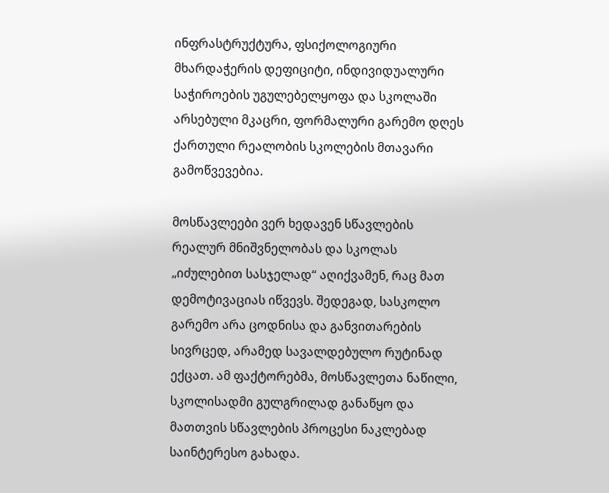ინფრასტრუქტურა, ფსიქოლოგიური მხარდაჭერის დეფიციტი, ინდივიდუალური საჭიროების უგულებელყოფა და სკოლაში არსებული მკაცრი, ფორმალური გარემო დღეს ქართული რეალობის სკოლების მთავარი გამოწვევებია.

მოსწავლეები ვერ ხედავენ სწავლების რეალურ მნიშვნელობას და სკოლას „იძულებით სასჯელად“ აღიქვამენ, რაც მათ დემოტივაციას იწვევს. შედეგად, სასკოლო გარემო არა ცოდნისა და განვითარების სივრცედ, არამედ სავალდებულო რუტინად ექცათ. ამ ფაქტორებმა, მოსწავლეთა ნაწილი, სკოლისადმი გულგრილად განაწყო და მათთვის სწავლების პროცესი ნაკლებად საინტერესო გახადა.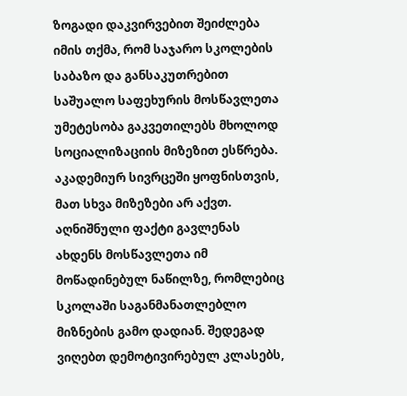ზოგადი დაკვირვებით შეიძლება იმის თქმა, რომ საჯარო სკოლების საბაზო და განსაკუთრებით საშუალო საფეხურის მოსწავლეთა უმეტესობა გაკვეთილებს მხოლოდ სოციალიზაციის მიზეზით ესწრება. აკადემიურ სივრცეში ყოფნისთვის, მათ სხვა მიზეზები არ აქვთ. აღნიშნული ფაქტი გავლენას ახდენს მოსწავლეთა იმ მოწადინებულ ნაწილზე, რომლებიც სკოლაში საგანმანათლებლო მიზნების გამო დადიან. შედეგად ვიღებთ დემოტივირებულ კლასებს,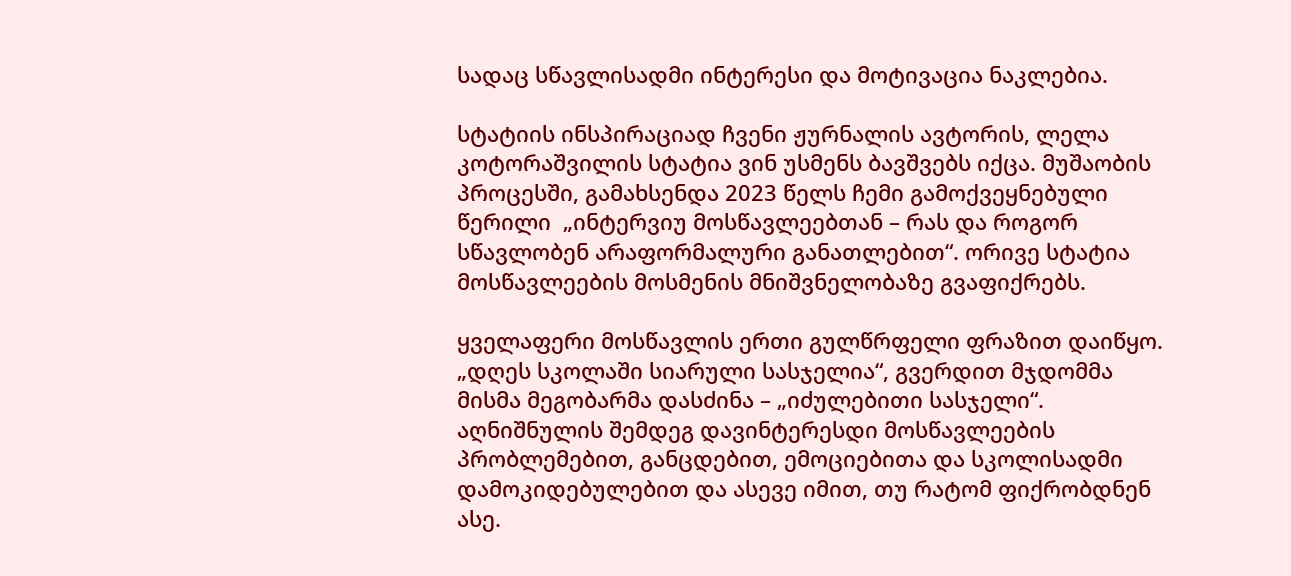სადაც სწავლისადმი ინტერესი და მოტივაცია ნაკლებია.

სტატიის ინსპირაციად ჩვენი ჟურნალის ავტორის, ლელა კოტორაშვილის სტატია ვინ უსმენს ბავშვებს იქცა. მუშაობის პროცესში, გამახსენდა 2023 წელს ჩემი გამოქვეყნებული  წერილი  „ინტერვიუ მოსწავლეებთან – რას და როგორ სწავლობენ არაფორმალური განათლებით“. ორივე სტატია მოსწავლეების მოსმენის მნიშვნელობაზე გვაფიქრებს.

ყველაფერი მოსწავლის ერთი გულწრფელი ფრაზით დაიწყო. „დღეს სკოლაში სიარული სასჯელია“, გვერდით მჯდომმა მისმა მეგობარმა დასძინა – „იძულებითი სასჯელი“. აღნიშნულის შემდეგ დავინტერესდი მოსწავლეების პრობლემებით, განცდებით, ემოციებითა და სკოლისადმი დამოკიდებულებით და ასევე იმით, თუ რატომ ფიქრობდნენ ასე.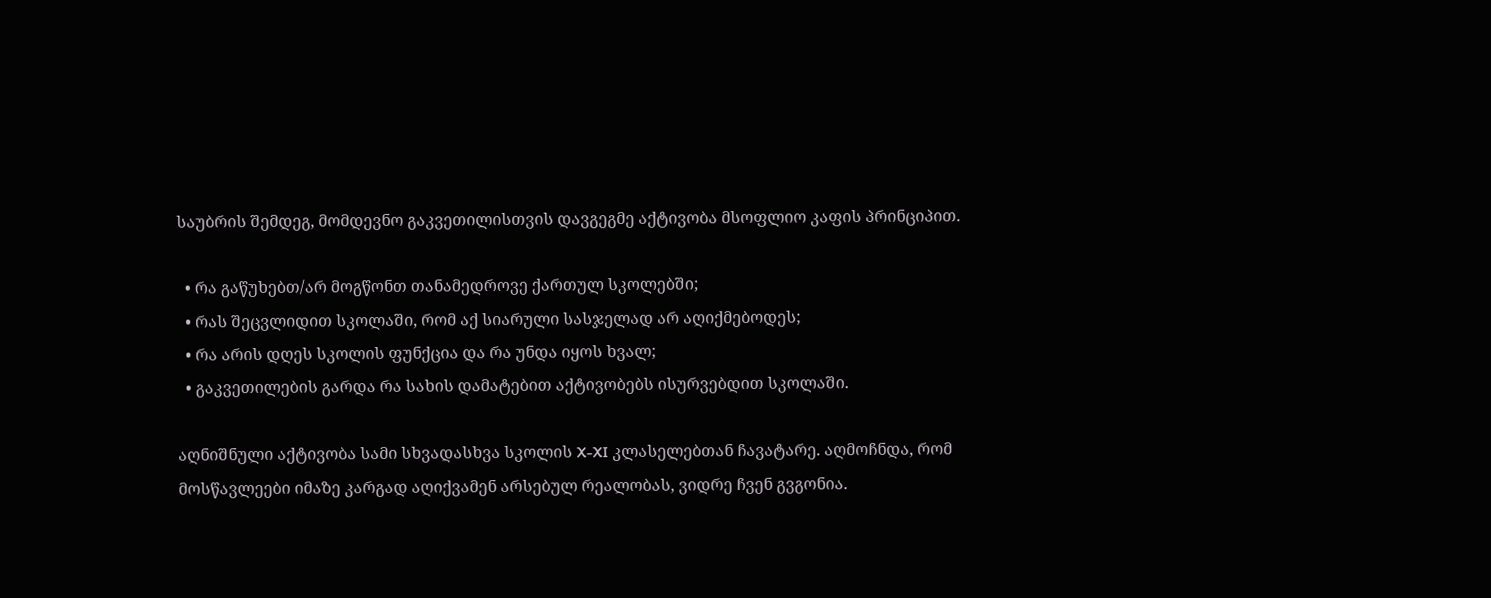საუბრის შემდეგ, მომდევნო გაკვეთილისთვის დავგეგმე აქტივობა მსოფლიო კაფის პრინციპით.

  • რა გაწუხებთ/არ მოგწონთ თანამედროვე ქართულ სკოლებში;
  • რას შეცვლიდით სკოლაში, რომ აქ სიარული სასჯელად არ აღიქმებოდეს;
  • რა არის დღეს სკოლის ფუნქცია და რა უნდა იყოს ხვალ;
  • გაკვეთილების გარდა რა სახის დამატებით აქტივობებს ისურვებდით სკოლაში.

აღნიშნული აქტივობა სამი სხვადასხვა სკოლის X-XI კლასელებთან ჩავატარე. აღმოჩნდა, რომ მოსწავლეები იმაზე კარგად აღიქვამენ არსებულ რეალობას, ვიდრე ჩვენ გვგონია.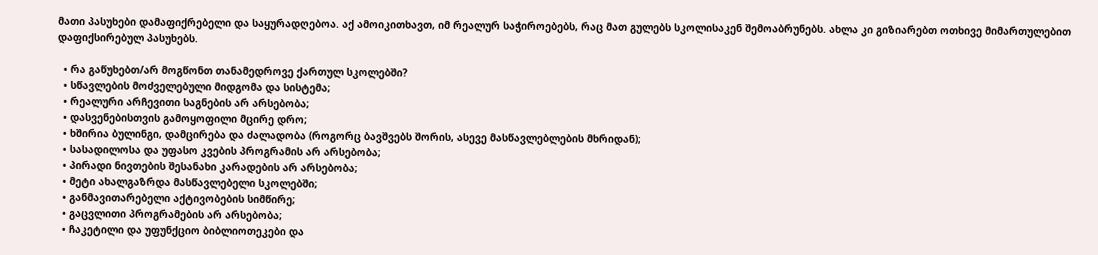მათი პასუხები დამაფიქრებელი და საყურადღებოა. აქ ამოიკითხავთ, იმ რეალურ საჭიროებებს, რაც მათ გულებს სკოლისაკენ შემოაბრუნებს. ახლა კი გიზიარებთ ოთხივე მიმართულებით დაფიქსირებულ პასუხებს.

  • რა გაწუხებთ/არ მოგწონთ თანამედროვე ქართულ სკოლებში?
  • სწავლების მოძველებული მიდგომა და სისტემა;
  • რეალური არჩევითი საგნების არ არსებობა;
  • დასვენებისთვის გამოყოფილი მცირე დრო;
  • ხშირია ბულინგი, დამცირება და ძალადობა (როგორც ბავშვებს შორის, ასევე მასწავლებლების მხრიდან);
  • სასადილოსა და უფასო კვების პროგრამის არ არსებობა;
  • პირადი ნივთების შესანახი კარადების არ არსებობა;
  • მეტი ახალგაზრდა მასწავლებელი სკოლებში;
  • განმავითარებელი აქტივობების სიმწირე;
  • გაცვლითი პროგრამების არ არსებობა;
  • ჩაკეტილი და უფუნქციო ბიბლიოთეკები და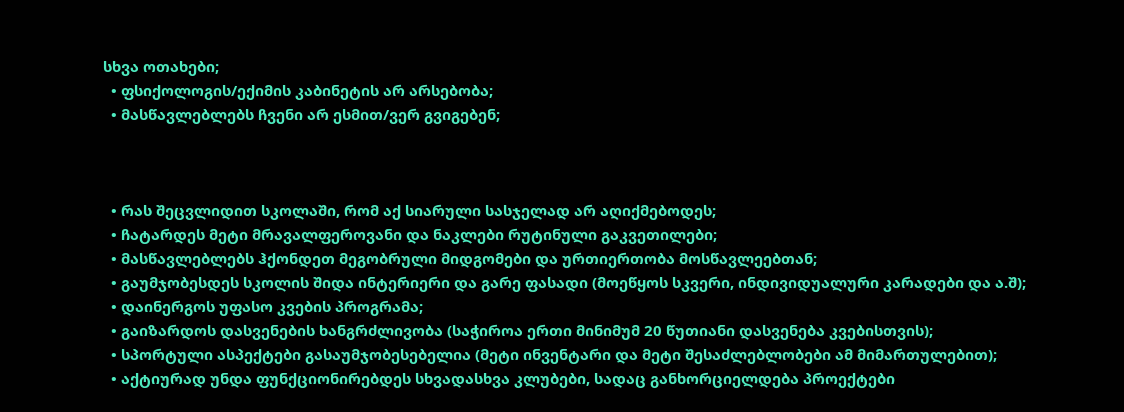სხვა ოთახები;
  • ფსიქოლოგის/ექიმის კაბინეტის არ არსებობა;
  • მასწავლებლებს ჩვენი არ ესმით/ვერ გვიგებენ;



  • რას შეცვლიდით სკოლაში, რომ აქ სიარული სასჯელად არ აღიქმებოდეს;
  • ჩატარდეს მეტი მრავალფეროვანი და ნაკლები რუტინული გაკვეთილები;
  • მასწავლებლებს ჰქონდეთ მეგობრული მიდგომები და ურთიერთობა მოსწავლეებთან;
  • გაუმჯობესდეს სკოლის შიდა ინტერიერი და გარე ფასადი (მოეწყოს სკვერი, ინდივიდუალური კარადები და ა.შ);
  • დაინერგოს უფასო კვების პროგრამა;
  • გაიზარდოს დასვენების ხანგრძლივობა (საჭიროა ერთი მინიმუმ 20 წუთიანი დასვენება კვებისთვის);
  • სპორტული ასპექტები გასაუმჯობესებელია (მეტი ინვენტარი და მეტი შესაძლებლობები ამ მიმართულებით);
  • აქტიურად უნდა ფუნქციონირებდეს სხვადასხვა კლუბები, სადაც განხორციელდება პროექტები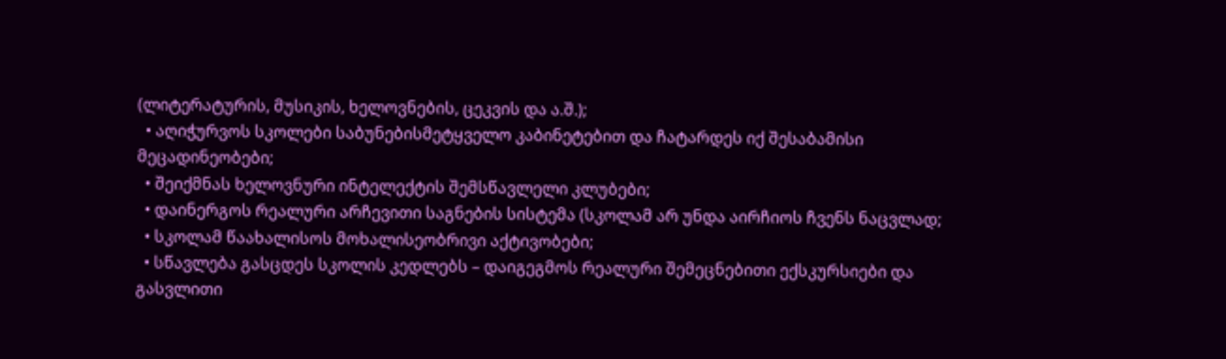(ლიტერატურის, მუსიკის, ხელოვნების, ცეკვის და ა.შ.);
  • აღიჭურვოს სკოლები საბუნებისმეტყველო კაბინეტებით და ჩატარდეს იქ შესაბამისი მეცადინეობები;
  • შეიქმნას ხელოვნური ინტელექტის შემსწავლელი კლუბები;
  • დაინერგოს რეალური არჩევითი საგნების სისტემა (სკოლამ არ უნდა აირჩიოს ჩვენს ნაცვლად;
  • სკოლამ წაახალისოს მოხალისეობრივი აქტივობები;
  • სწავლება გასცდეს სკოლის კედლებს – დაიგეგმოს რეალური შემეცნებითი ექსკურსიები და გასვლითი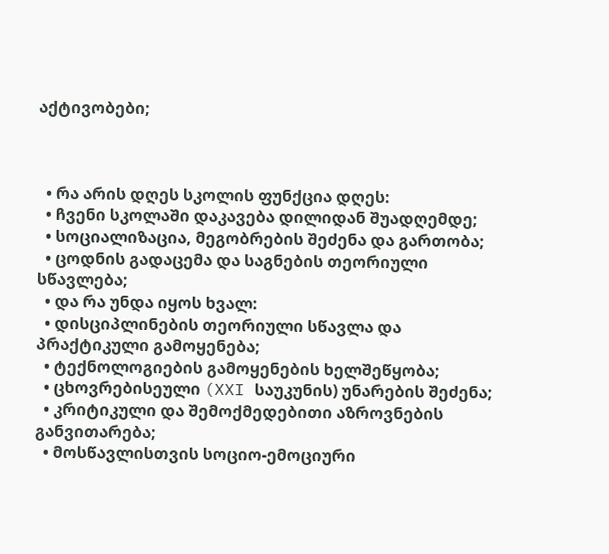აქტივობები;



  • რა არის დღეს სკოლის ფუნქცია დღეს:
  • ჩვენი სკოლაში დაკავება დილიდან შუადღემდე;
  • სოციალიზაცია, მეგობრების შეძენა და გართობა;
  • ცოდნის გადაცემა და საგნების თეორიული სწავლება;
  • და რა უნდა იყოს ხვალ:
  • დისციპლინების თეორიული სწავლა და პრაქტიკული გამოყენება;
  • ტექნოლოგიების გამოყენების ხელშეწყობა;
  • ცხოვრებისეული (XXI საუკუნის) უნარების შეძენა;
  • კრიტიკული და შემოქმედებითი აზროვნების განვითარება;
  • მოსწავლისთვის სოციო-ემოციური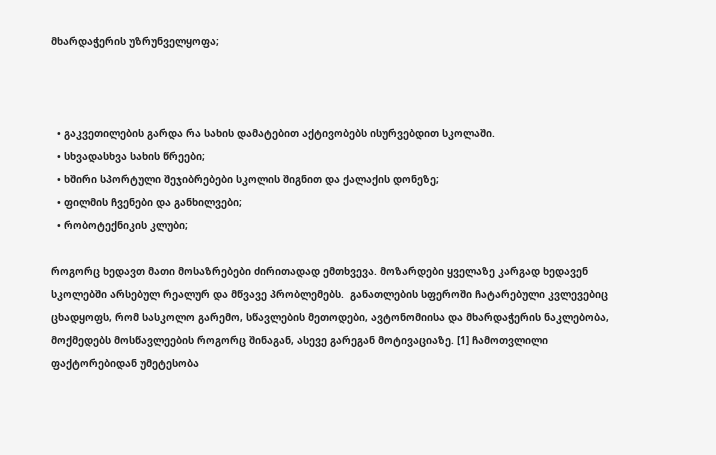მხარდაჭერის უზრუნველყოფა;



  • გაკვეთილების გარდა რა სახის დამატებით აქტივობებს ისურვებდით სკოლაში.
  • სხვადასხვა სახის წრეები;
  • ხშირი სპორტული შეჯიბრებები სკოლის შიგნით და ქალაქის დონეზე;
  • ფილმის ჩვენები და განხილვები;
  • რობოტექნიკის კლუბი;

როგორც ხედავთ მათი მოსაზრებები ძირითადად ემთხვევა. მოზარდები ყველაზე კარგად ხედავენ სკოლებში არსებულ რეალურ და მწვავე პრობლემებს.  განათლების სფეროში ჩატარებული კვლევებიც ცხადყოფს, რომ სასკოლო გარემო, სწავლების მეთოდები, ავტონომიისა და მხარდაჭერის ნაკლებობა, მოქმედებს მოსწავლეების როგორც შინაგან, ასევე გარეგან მოტივაციაზე. [1] ჩამოთვლილი ფაქტორებიდან უმეტესობა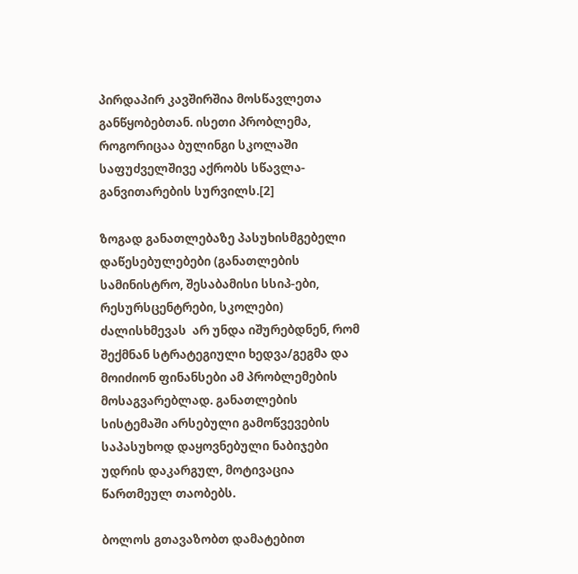პირდაპირ კავშირშია მოსწავლეთა განწყობებთან. ისეთი პრობლემა, როგორიცაა ბულინგი სკოლაში საფუძველშივე აქრობს სწავლა-განვითარების სურვილს.[2]

ზოგად განათლებაზე პასუხისმგებელი დაწესებულებები (განათლების სამინისტრო, შესაბამისი სსიპ-ები, რესურსცენტრები, სკოლები) ძალისხმევას  არ უნდა იშურებდნენ, რომ შექმნან სტრატეგიული ხედვა/გეგმა და მოიძიონ ფინანსები ამ პრობლემების მოსაგვარებლად. განათლების სისტემაში არსებული გამოწვევების საპასუხოდ დაყოვნებული ნაბიჯები უდრის დაკარგულ, მოტივაცია წართმეულ თაობებს.

ბოლოს გთავაზობთ დამატებით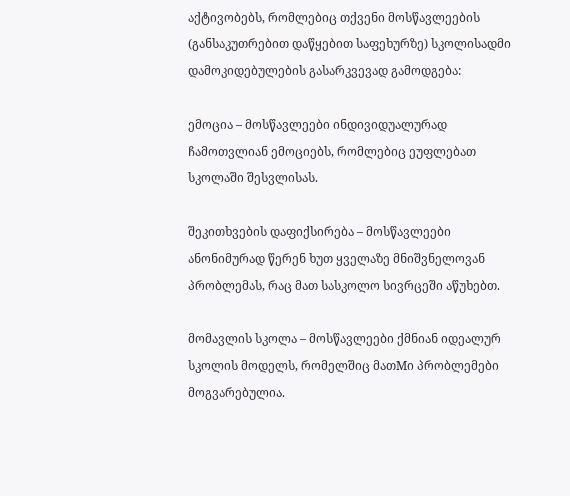აქტივობებს, რომლებიც თქვენი მოსწავლეების (განსაკუთრებით დაწყებით საფეხურზე) სკოლისადმი დამოკიდებულების გასარკვევად გამოდგება:

ემოცია – მოსწავლეები ინდივიდუალურად ჩამოთვლიან ემოციებს, რომლებიც ეუფლებათ სკოლაში შესვლისას.

შეკითხვების დაფიქსირება – მოსწავლეები ანონიმურად წერენ ხუთ ყველაზე მნიშვნელოვან პრობლემას, რაც მათ სასკოლო სივრცეში აწუხებთ.

მომავლის სკოლა – მოსწავლეები ქმნიან იდეალურ სკოლის მოდელს, რომელშიც მათMი პრობლემები მოგვარებულია.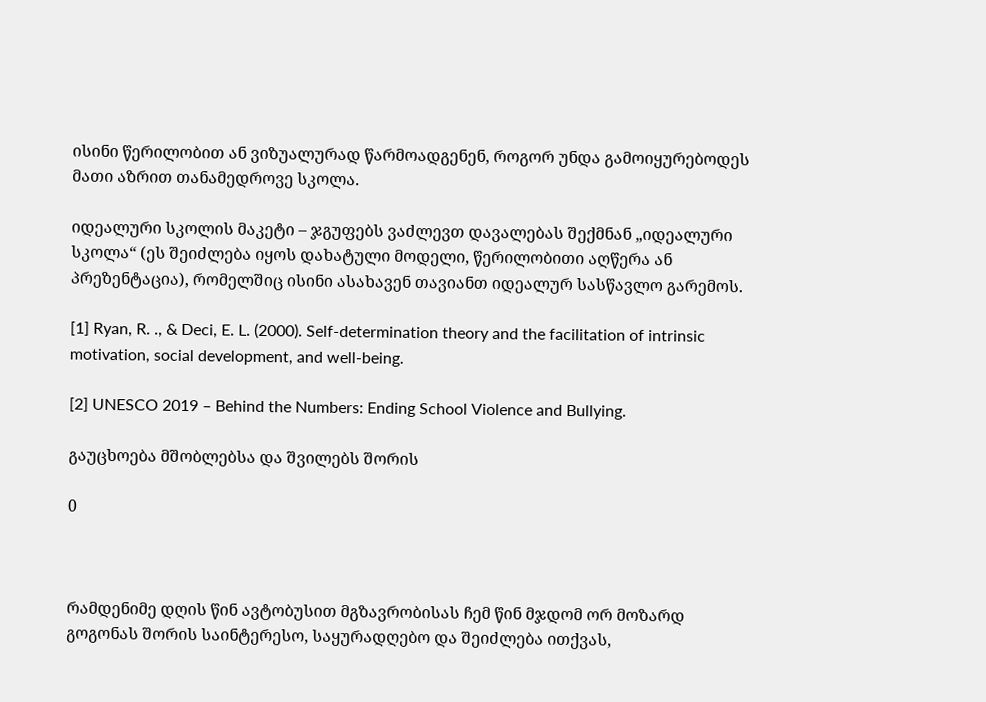ისინი წერილობით ან ვიზუალურად წარმოადგენენ, როგორ უნდა გამოიყურებოდეს მათი აზრით თანამედროვე სკოლა.

იდეალური სკოლის მაკეტი – ჯგუფებს ვაძლევთ დავალებას შექმნან „იდეალური სკოლა“ (ეს შეიძლება იყოს დახატული მოდელი, წერილობითი აღწერა ან პრეზენტაცია), რომელშიც ისინი ასახავენ თავიანთ იდეალურ სასწავლო გარემოს.

[1] Ryan, R. ., & Deci, E. L. (2000). Self-determination theory and the facilitation of intrinsic motivation, social development, and well-being.

[2] UNESCO 2019 – Behind the Numbers: Ending School Violence and Bullying.

გაუცხოება მშობლებსა და შვილებს შორის

0



რამდენიმე დღის წინ ავტობუსით მგზავრობისას ჩემ წინ მჯდომ ორ მოზარდ გოგონას შორის საინტერესო, საყურადღებო და შეიძლება ითქვას,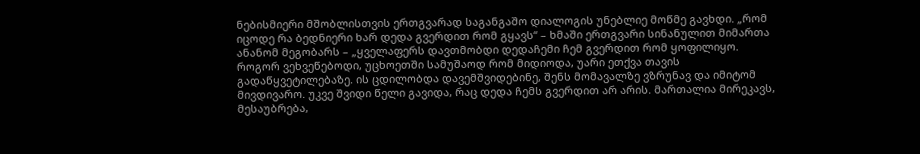ნებისმიერი მშობლისთვის ერთგვარად საგანგაშო დიალოგის უნებლიე მოწმე გავხდი. „რომ იცოდე რა ბედნიერი ხარ დედა გვერდით რომ გყავს“ – ხმაში ერთგვარი სინანულით მიმართა ანანომ მეგობარს – „ყველაფერს დავთმობდი დედაჩემი ჩემ გვერდით რომ ყოფილიყო. როგორ ვეხვეწებოდი, უცხოეთში სამუშაოდ რომ მიდიოდა, უარი ეთქვა თავის გადაწყვეტილებაზე. ის ცდილობდა დავემშვიდებინე, შენს მომავალზე ვზრუნავ და იმიტომ მივდივარო. უკვე შვიდი წელი გავიდა, რაც დედა ჩემს გვერდით არ არის. მართალია მირეკავს, მესაუბრება,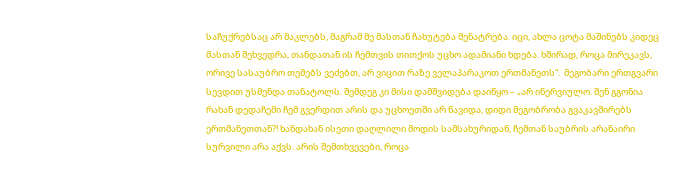საჩუქრებსაც არ მაკლებს, მაგრამ მე მასთან ჩახუტება მენატრება. იცი, ახლა ცოტა მაშინებს კიდეც მასთან შეხვედრა, თანდათან ის ჩემთვის თითქოს უცხო ადამიანი ხდება. ხშირად, როცა მირეკავს, ორივე სასაუბრო თემებს ვეძებთ, არ ვიცით რაზე ველაპარაკოთ ერთმანეთს“.  მეგობარი ერთგვარი სევდით უსმენდა თანატოლს. შემდეგ კი მისი დამშვიდება დაიწყო – „არ ინერვიულო. შენ გგონია რახან დედაჩემი ჩემ გვერდით არის და უცხოეთში არ წავიდა, დიდი მეგობრობა გვაკავშირებს ერთმანეთთან?! ხანდახან ისეთი დაღლილი მოდის სამსახურიდან, ჩემთან საუბრის არანაირი სურვილი არა აქვს. არის შემთხვევები, როცა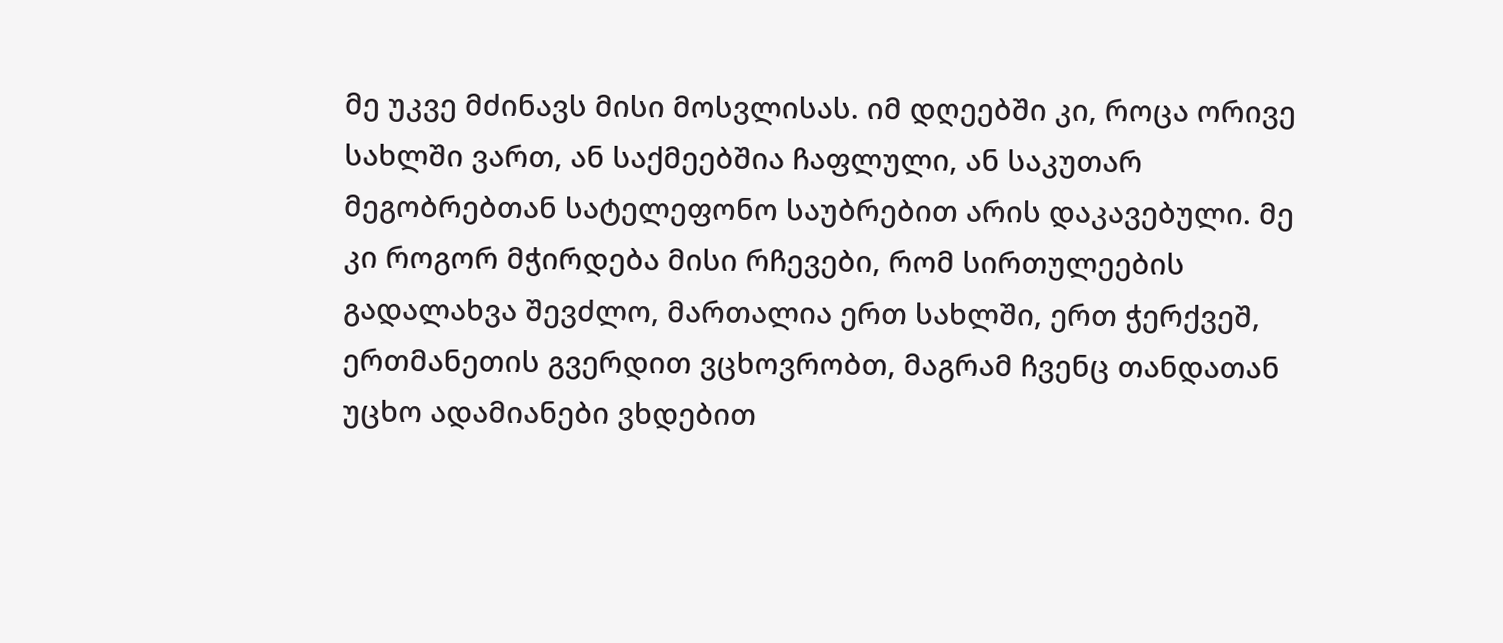მე უკვე მძინავს მისი მოსვლისას. იმ დღეებში კი, როცა ორივე სახლში ვართ, ან საქმეებშია ჩაფლული, ან საკუთარ მეგობრებთან სატელეფონო საუბრებით არის დაკავებული. მე კი როგორ მჭირდება მისი რჩევები, რომ სირთულეების გადალახვა შევძლო, მართალია ერთ სახლში, ერთ ჭერქვეშ, ერთმანეთის გვერდით ვცხოვრობთ, მაგრამ ჩვენც თანდათან უცხო ადამიანები ვხდებით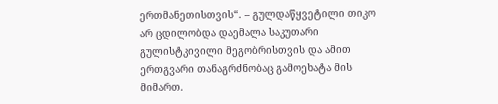ერთმანეთისთვის“. – გულდაწყვეტილი თიკო არ ცდილობდა დაემალა საკუთარი გულისტკივილი მეგობრისთვის და ამით ერთგვარი თანაგრძნობაც გამოეხატა მის მიმართ.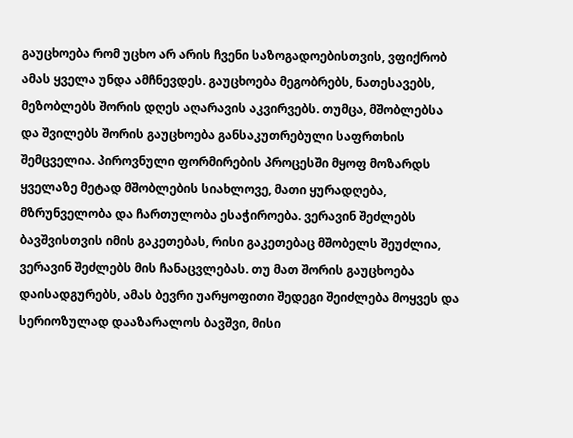გაუცხოება რომ უცხო არ არის ჩვენი საზოგადოებისთვის, ვფიქრობ ამას ყველა უნდა ამჩნევდეს. გაუცხოება მეგობრებს, ნათესავებს, მეზობლებს შორის დღეს აღარავის აკვირვებს. თუმცა, მშობლებსა და შვილებს შორის გაუცხოება განსაკუთრებული საფრთხის შემცველია. პიროვნული ფორმირების პროცესში მყოფ მოზარდს ყველაზე მეტად მშობლების სიახლოვე, მათი ყურადღება, მზრუნველობა და ჩართულობა ესაჭიროება. ვერავინ შეძლებს ბავშვისთვის იმის გაკეთებას, რისი გაკეთებაც მშობელს შეუძლია, ვერავინ შეძლებს მის ჩანაცვლებას. თუ მათ შორის გაუცხოება დაისადგურებს, ამას ბევრი უარყოფითი შედეგი შეიძლება მოყვეს და სერიოზულად დააზარალოს ბავშვი, მისი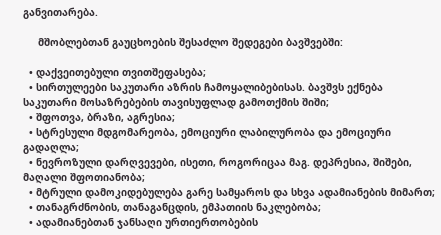განვითარება.

     მშობლებთან გაუცხოების შესაძლო შედეგები ბავშვებში:

  • დაქვეითებული თვითშეფასება;
  • სირთულეები საკუთარი აზრის ჩამოყალიბებისას. ბავშვს ექნება საკუთარი მოსაზრებების თავისუფლად გამოთქმის შიში;
  • შფოთვა, ბრაზი, აგრესია;
  • სტრესული მდგომარეობა, ემოციური ლაბილურობა და ემოციური გადაღლა;
  • ნევროზული დარღვევები, ისეთი, როგორიცაა მაგ. დეპრესია, შიშები, მაღალი შფოთიანობა;
  • მტრული დამოკიდებულება გარე სამყაროს და სხვა ადამიანების მიმართ;
  • თანაგრძნობის, თანაგანცდის, ემპათიის ნაკლებობა;
  • ადამიანებთან ჯანსაღი ურთიერთობების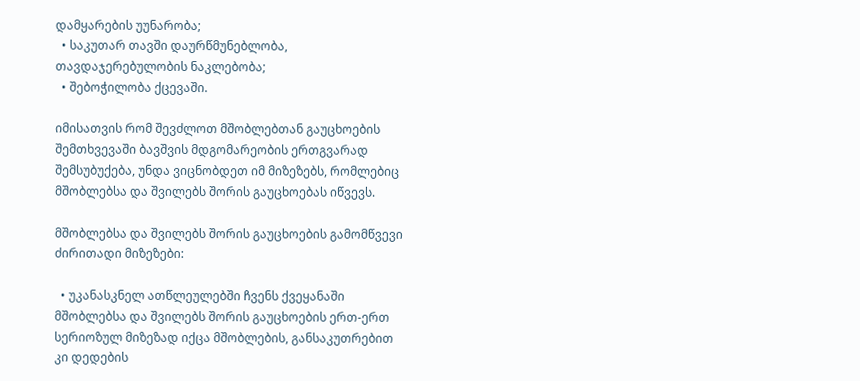დამყარების უუნარობა;
  • საკუთარ თავში დაურწმუნებლობა, თავდაჯერებულობის ნაკლებობა;
  • შებოჭილობა ქცევაში.

იმისათვის რომ შევძლოთ მშობლებთან გაუცხოების შემთხვევაში ბავშვის მდგომარეობის ერთგვარად შემსუბუქება, უნდა ვიცნობდეთ იმ მიზეზებს, რომლებიც მშობლებსა და შვილებს შორის გაუცხოებას იწვევს.

მშობლებსა და შვილებს შორის გაუცხოების გამომწვევი ძირითადი მიზეზები:

  • უკანასკნელ ათწლეულებში ჩვენს ქვეყანაში მშობლებსა და შვილებს შორის გაუცხოების ერთ-ერთ სერიოზულ მიზეზად იქცა მშობლების, განსაკუთრებით კი დედების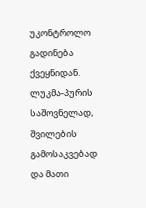უკონტროლო გადინება ქვეყნიდან. ლუკმა-პურის საშოვნელად, შვილების გამოსაკვებად და მათი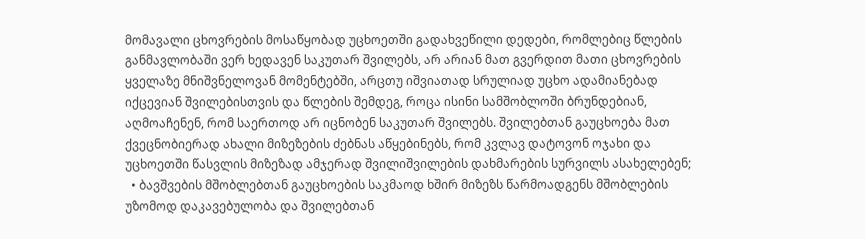მომავალი ცხოვრების მოსაწყობად უცხოეთში გადახვეწილი დედები, რომლებიც წლების განმავლობაში ვერ ხედავენ საკუთარ შვილებს, არ არიან მათ გვერდით მათი ცხოვრების ყველაზე მნიშვნელოვან მომენტებში, არცთუ იშვიათად სრულიად უცხო ადამიანებად იქცევიან შვილებისთვის და წლების შემდეგ, როცა ისინი სამშობლოში ბრუნდებიან, აღმოაჩენენ, რომ საერთოდ არ იცნობენ საკუთარ შვილებს. შვილებთან გაუცხოება მათ ქვეცნობიერად ახალი მიზეზების ძებნას აწყებინებს, რომ კვლავ დატოვონ ოჯახი და უცხოეთში წასვლის მიზეზად ამჯერად შვილიშვილების დახმარების სურვილს ასახელებენ;
  • ბავშვების მშობლებთან გაუცხოების საკმაოდ ხშირ მიზეზს წარმოადგენს მშობლების უზომოდ დაკავებულობა და შვილებთან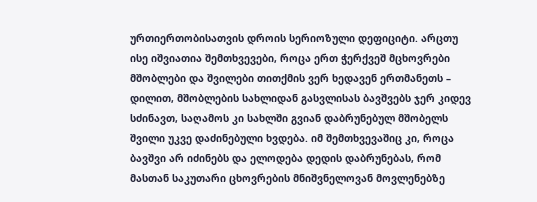ურთიერთობისათვის დროის სერიოზული დეფიციტი. არცთუ ისე იშვიათია შემთხვევები, როცა ერთ ჭერქვეშ მცხოვრები მშობლები და შვილები თითქმის ვერ ხედავენ ერთმანეთს – დილით, მშობლების სახლიდან გასვლისას ბავშვებს ჯერ კიდევ სძინავთ, საღამოს კი სახლში გვიან დაბრუნებულ მშობელს შვილი უკვე დაძინებული ხვდება. იმ შემთხვევაშიც კი, როცა ბავშვი არ იძინებს და ელოდება დედის დაბრუნებას, რომ მასთან საკუთარი ცხოვრების მნიშვნელოვან მოვლენებზე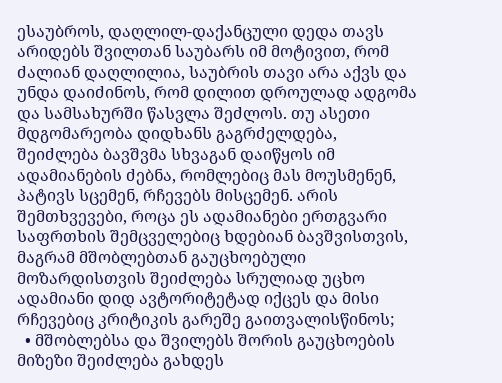ესაუბროს, დაღლილ-დაქანცული დედა თავს არიდებს შვილთან საუბარს იმ მოტივით, რომ ძალიან დაღლილია, საუბრის თავი არა აქვს და უნდა დაიძინოს, რომ დილით დროულად ადგომა და სამსახურში წასვლა შეძლოს. თუ ასეთი მდგომარეობა დიდხანს გაგრძელდება, შეიძლება ბავშვმა სხვაგან დაიწყოს იმ ადამიანების ძებნა, რომლებიც მას მოუსმენენ, პატივს სცემენ, რჩევებს მისცემენ. არის შემთხვევები, როცა ეს ადამიანები ერთგვარი საფრთხის შემცველებიც ხდებიან ბავშვისთვის, მაგრამ მშობლებთან გაუცხოებული მოზარდისთვის შეიძლება სრულიად უცხო ადამიანი დიდ ავტორიტეტად იქცეს და მისი რჩევებიც კრიტიკის გარეშე გაითვალისწინოს;
  • მშობლებსა და შვილებს შორის გაუცხოების მიზეზი შეიძლება გახდეს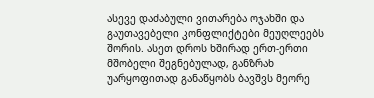ასევე დაძაბული ვითარება ოჯახში და გაუთავებელი კონფლიქტები მეუღლეებს შორის. ასეთ დროს ხშირად ერთ-ერთი მშობელი შეგნებულად, განზრახ უარყოფითად განაწყობს ბავშვს მეორე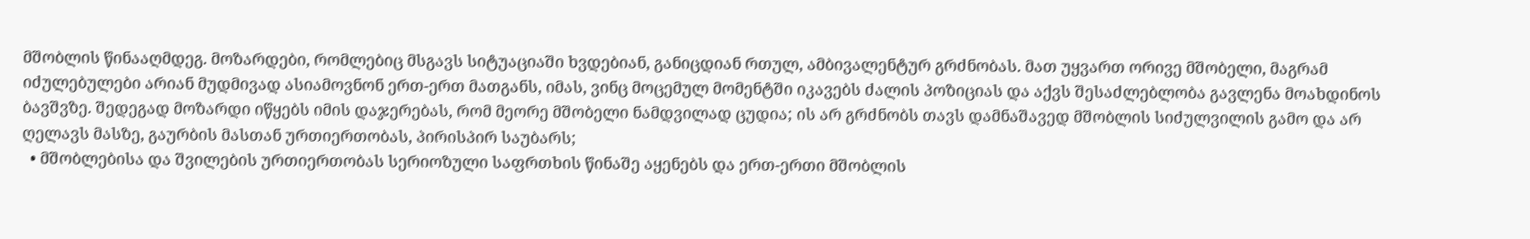მშობლის წინააღმდეგ. მოზარდები, რომლებიც მსგავს სიტუაციაში ხვდებიან, განიცდიან რთულ, ამბივალენტურ გრძნობას. მათ უყვართ ორივე მშობელი, მაგრამ იძულებულები არიან მუდმივად ასიამოვნონ ერთ-ერთ მათგანს, იმას, ვინც მოცემულ მომენტში იკავებს ძალის პოზიციას და აქვს შესაძლებლობა გავლენა მოახდინოს ბავშვზე. შედეგად მოზარდი იწყებს იმის დაჯერებას, რომ მეორე მშობელი ნამდვილად ცუდია; ის არ გრძნობს თავს დამნაშავედ მშობლის სიძულვილის გამო და არ ღელავს მასზე, გაურბის მასთან ურთიერთობას, პირისპირ საუბარს;
  • მშობლებისა და შვილების ურთიერთობას სერიოზული საფრთხის წინაშე აყენებს და ერთ-ერთი მშობლის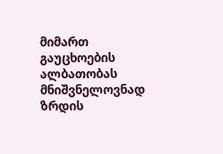მიმართ გაუცხოების ალბათობას მნიშვნელოვნად ზრდის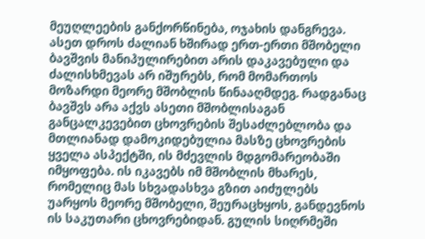მეუღლეების განქორწინება, ოჯახის დანგრევა. ასეთ დროს ძალიან ხშირად ერთ-ერთი მშობელი ბავშვის მანიპულირებით არის დაკავებული და ძალისხმევას არ იშურებს, რომ მომართოს მოზარდი მეორე მშობლის წინააღმდეგ. რადგანაც ბავშვს არა აქვს ასეთი მშობლისაგან განცალკევებით ცხოვრების შესაძლებლობა და მთლიანად დამოკიდებულია მასზე ცხოვრების ყველა ასპექტში, ის მძევლის მდგომარეობაში იმყოფება. ის იკავებს იმ მშობლის მხარეს, რომელიც მას სხვადასხვა გზით აიძულებს უარყოს მეორე მშობელი, შეურაცხყოს, განდევნოს ის საკუთარი ცხოვრებიდან. გულის სიღრმეში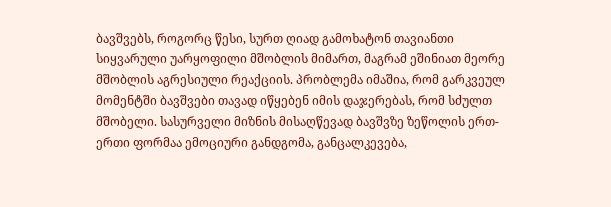ბავშვებს, როგორც წესი, სურთ ღიად გამოხატონ თავიანთი სიყვარული უარყოფილი მშობლის მიმართ, მაგრამ ეშინიათ მეორე მშობლის აგრესიული რეაქციის. პრობლემა იმაშია, რომ გარკვეულ მომენტში ბავშვები თავად იწყებენ იმის დაჯერებას, რომ სძულთ მშობელი. სასურველი მიზნის მისაღწევად ბავშვზე ზეწოლის ერთ-ერთი ფორმაა ემოციური განდგომა, განცალკევება,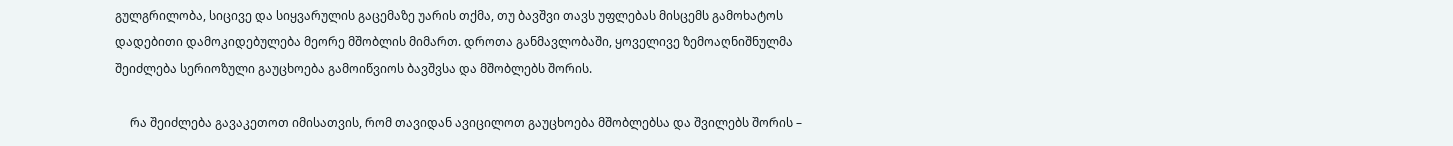გულგრილობა, სიცივე და სიყვარულის გაცემაზე უარის თქმა, თუ ბავშვი თავს უფლებას მისცემს გამოხატოს დადებითი დამოკიდებულება მეორე მშობლის მიმართ. დროთა განმავლობაში, ყოველივე ზემოაღნიშნულმა შეიძლება სერიოზული გაუცხოება გამოიწვიოს ბავშვსა და მშობლებს შორის.

     რა შეიძლება გავაკეთოთ იმისათვის, რომ თავიდან ავიცილოთ გაუცხოება მშობლებსა და შვილებს შორის –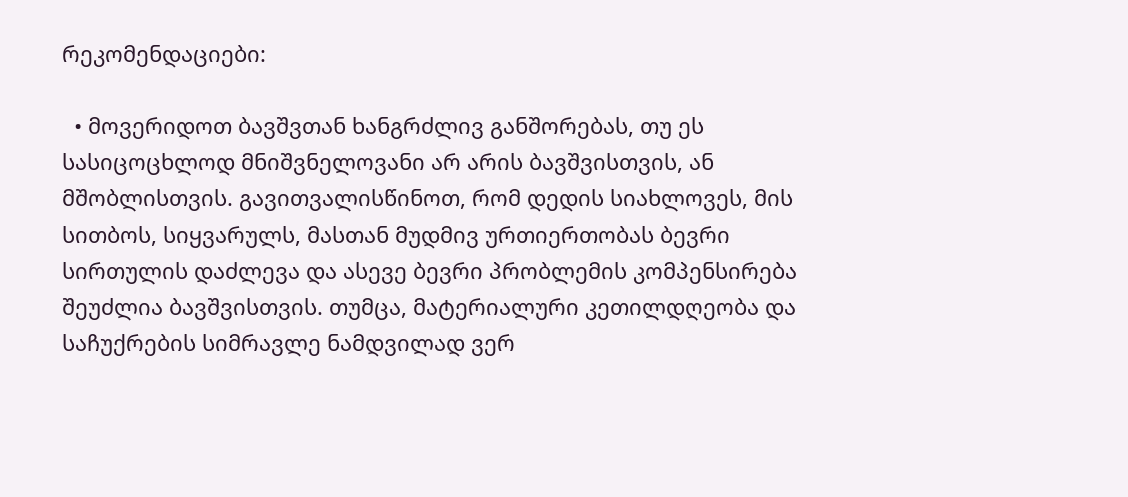რეკომენდაციები:

  • მოვერიდოთ ბავშვთან ხანგრძლივ განშორებას, თუ ეს სასიცოცხლოდ მნიშვნელოვანი არ არის ბავშვისთვის, ან მშობლისთვის. გავითვალისწინოთ, რომ დედის სიახლოვეს, მის სითბოს, სიყვარულს, მასთან მუდმივ ურთიერთობას ბევრი სირთულის დაძლევა და ასევე ბევრი პრობლემის კომპენსირება შეუძლია ბავშვისთვის. თუმცა, მატერიალური კეთილდღეობა და საჩუქრების სიმრავლე ნამდვილად ვერ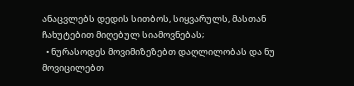ანაცვლებს დედის სითბოს, სიყვარულს, მასთან ჩახუტებით მიღებულ სიამოვნებას;
  • ნურასოდეს მოვიმიზეზებთ დაღლილობას და ნუ მოვიცილებთ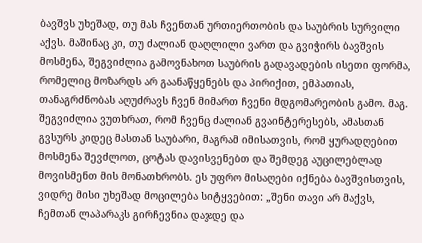ბავშვს უხეშად, თუ მას ჩვენთან ურთიერთობის და საუბრის სურვილი აქვს. მაშინაც კი, თუ ძალიან დაღლილი ვართ და გვიჭირს ბავშვის მოსმენა, შეგვიძლია გამოვნახოთ საუბრის გადავადების ისეთი ფორმა, რომელიც მოზარდს არ გაანაწყენებს და პირიქით, ემპათიას, თანაგრძნობას აღუძრავს ჩვენ მიმართ ჩვენი მდგომარეობის გამო. მაგ. შეგვიძლია ვუთხრათ, რომ ჩვენც ძალიან გვაინტერესებს, ამასთან გვსურს კიდეც მასთან საუბარი, მაგრამ იმისათვის, რომ ყურადღებით მოსმენა შევძლოთ, ცოტას დავისვენებთ და შემდეგ აუცილებლად მოვისმენთ მის მონათხრობს. ეს უფრო მისაღები იქნება ბავშვისთვის, ვიდრე მისი უხეშად მოცილება სიტყვებით: „შენი თავი არ მაქვს, ჩემთან ლაპარაკს გირჩევნია დაჯდე და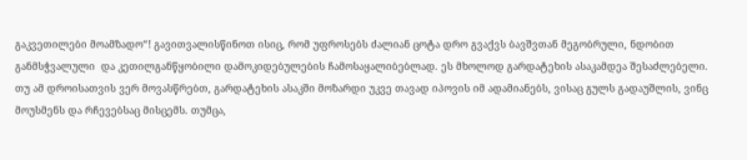გაკვეთილები მოამზადო“! გავითვალისწინოთ ისიც, რომ უფროსებს ძალიან ცოტა დრო გვაქვს ბავშვთან მეგობრული, ნდობით განმსჭვალული  და კეთილგანწყობილი დამოკიდებულების ჩამოსაყალიბებლად. ეს მხოლოდ გარდატეხის ასაკამდეა შესაძლებელი. თუ ამ დროისათვის ვერ მოვასწრებთ, გარდატეხის ასაკში მოზარდი უკვე თავად იპოვის იმ ადამიანებს, ვისაც გულს გადაუშლის, ვინც მოუსმენს და რჩევებსაც მისცემს. თუმცა,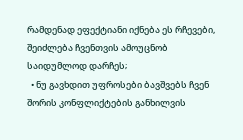რამდენად ეფექტიანი იქნება ეს რჩევები, შეიძლება ჩვენთვის ამოუცნობ საიდუმლოდ დარჩეს;
  • ნუ გავხდით უფროსები ბავშვებს ჩვენ შორის კონფლიქტების განხილვის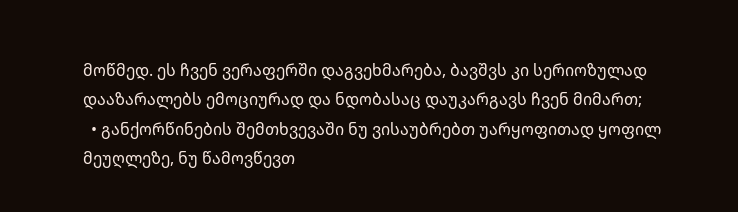მოწმედ. ეს ჩვენ ვერაფერში დაგვეხმარება, ბავშვს კი სერიოზულად დააზარალებს ემოციურად და ნდობასაც დაუკარგავს ჩვენ მიმართ;
  • განქორწინების შემთხვევაში ნუ ვისაუბრებთ უარყოფითად ყოფილ მეუღლეზე, ნუ წამოვწევთ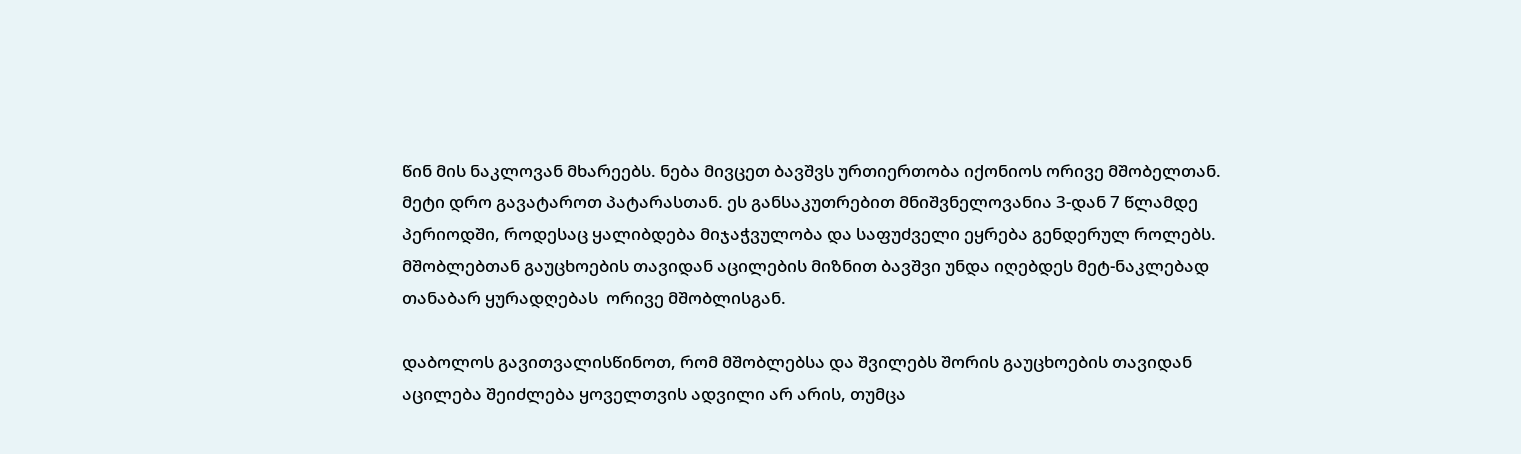წინ მის ნაკლოვან მხარეებს. ნება მივცეთ ბავშვს ურთიერთობა იქონიოს ორივე მშობელთან. მეტი დრო გავატაროთ პატარასთან. ეს განსაკუთრებით მნიშვნელოვანია 3-დან 7 წლამდე პერიოდში, როდესაც ყალიბდება მიჯაჭვულობა და საფუძველი ეყრება გენდერულ როლებს.  მშობლებთან გაუცხოების თავიდან აცილების მიზნით ბავშვი უნდა იღებდეს მეტ-ნაკლებად თანაბარ ყურადღებას  ორივე მშობლისგან.

დაბოლოს გავითვალისწინოთ, რომ მშობლებსა და შვილებს შორის გაუცხოების თავიდან აცილება შეიძლება ყოველთვის ადვილი არ არის, თუმცა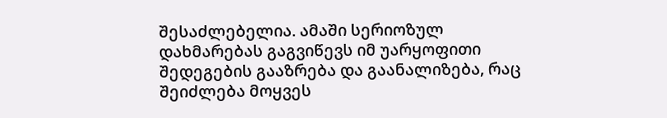შესაძლებელია. ამაში სერიოზულ დახმარებას გაგვიწევს იმ უარყოფითი შედეგების გააზრება და გაანალიზება, რაც შეიძლება მოყვეს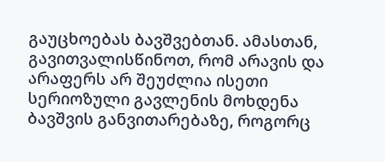გაუცხოებას ბავშვებთან. ამასთან, გავითვალისწინოთ, რომ არავის და არაფერს არ შეუძლია ისეთი სერიოზული გავლენის მოხდენა ბავშვის განვითარებაზე, როგორც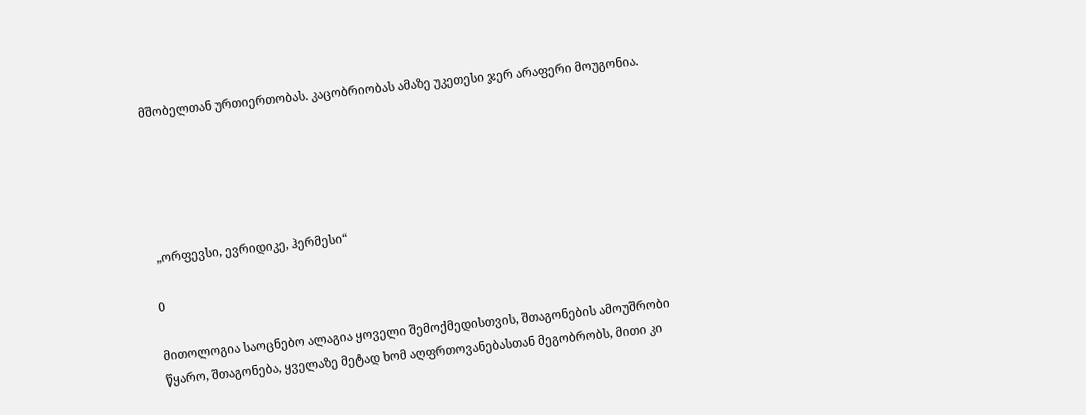მშობელთან ურთიერთობას. კაცობრიობას ამაზე უკეთესი ჯერ არაფერი მოუგონია.





 „ორფევსი, ევრიდიკე, ჰერმესი“

0

მითოლოგია საოცნებო ალაგია ყოველი შემოქმედისთვის, შთაგონების ამოუშრობი წყარო, შთაგონება, ყველაზე მეტად ხომ აღფრთოვანებასთან მეგობრობს, მითი კი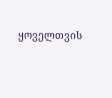ყოველთვის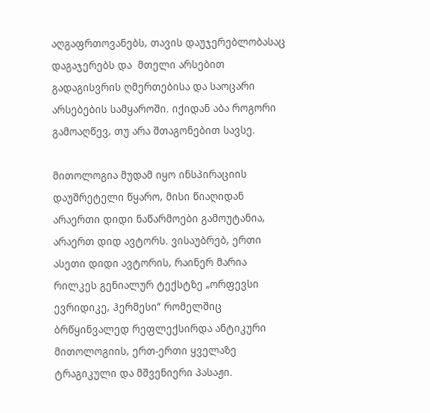აღგაფრთოვანებს, თავის დაუჯერებლობასაც დაგაჯერებს და  მთელი არსებით გადაგისვრის ღმერთებისა და საოცარი არსებების სამყაროში. იქიდან აბა როგორი გამოაღწევ, თუ არა შთაგონებით სავსე.

მითოლოგია მუდამ იყო ინსპირაციის დაუშრეტელი წყარო, მისი წიაღიდან არაერთი დიდი ნაწარმოები გამოუტანია, არაერთ დიდ ავტორს. ვისაუბრებ, ერთი ასეთი დიდი ავტორის, რაინერ მარია რილკეს გენიალურ ტექსტზე „ორფევსი ევრიდიკე, ჰერმესი“ რომელშიც ბრწყინვალედ რეფლექსირდა ანტიკური მითოლოგიის, ერთ-ერთი ყველაზე ტრაგიკული და მშვენიერი პასაჟი.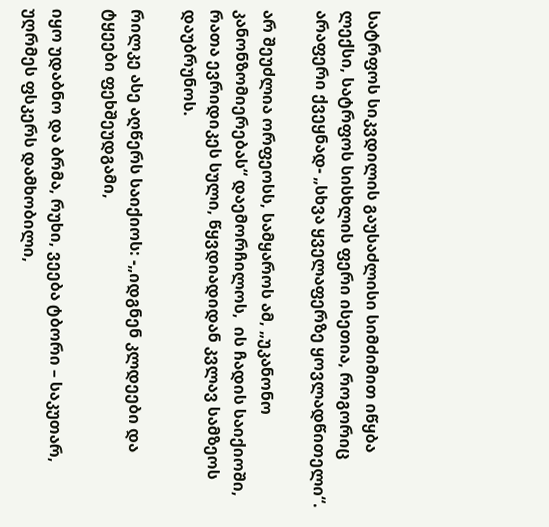სატრფოს სიკვდილის გაუსაძლისი სიმძიმით იწყბა ლექსი, სატრფოს სისხლის ფერი ისეთია, როგორიც არაფერი ქვეყნად- „სხვა ყველაფერზე ყოვლადწითელი“.

არ შეუძლია ორფეოსს, სამყაროს ამ, „უკანონო კანონზომიერებას“ დაემორჩილოს,  ის ჩადის საიქიოში, რათა ევრიდიკეს სული, წყვდიადიდან კვლავ სამზეოს დაუბრუნოს.

რილკე ასე აღწერს საიქიოს: -„იდგნენ კლდეები და ტყეები ფეხშეუდგამი,

იყო უდაბნო და ბრმა, რუხი, ვეება ტბორი – საკუთარ, უღრმეს ფსკერს დამხობილი,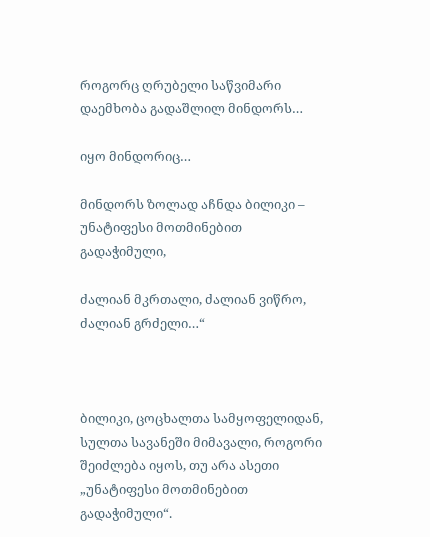როგორც ღრუბელი საწვიმარი დაემხობა გადაშლილ მინდორს…

იყო მინდორიც…

მინდორს ზოლად აჩნდა ბილიკი – უნატიფესი მოთმინებით გადაჭიმული,

ძალიან მკრთალი, ძალიან ვიწრო, ძალიან გრძელი…“



ბილიკი, ცოცხალთა სამყოფელიდან,  სულთა სავანეში მიმავალი, როგორი შეიძლება იყოს, თუ არა ასეთი „უნატიფესი მოთმინებით გადაჭიმული“.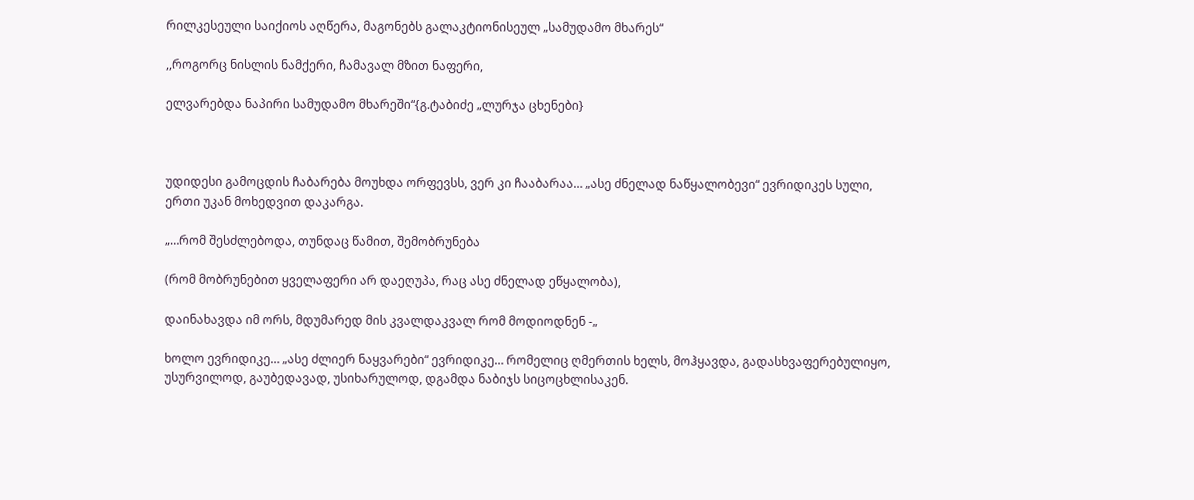რილკესეული საიქიოს აღწერა, მაგონებს გალაკტიონისეულ „სამუდამო მხარეს“

,,როგორც ნისლის ნამქერი, ჩამავალ მზით ნაფერი,

ელვარებდა ნაპირი სამუდამო მხარეში“{გ.ტაბიძე „ლურჯა ცხენები}



უდიდესი გამოცდის ჩაბარება მოუხდა ორფევსს, ვერ კი ჩააბარაა… „ასე ძნელად ნაწყალობევი“ ევრიდიკეს სული, ერთი უკან მოხედვით დაკარგა.

„…რომ შესძლებოდა, თუნდაც წამით, შემობრუნება

(რომ მობრუნებით ყველაფერი არ დაეღუპა, რაც ასე ძნელად ეწყალობა),

დაინახავდა იმ ორს, მდუმარედ მის კვალდაკვალ რომ მოდიოდნენ -„

ხოლო ევრიდიკე… „ასე ძლიერ ნაყვარები“ ევრიდიკე… რომელიც ღმერთის ხელს, მოჰყავდა, გადასხვაფერებულიყო, უსურვილოდ, გაუბედავად, უსიხარულოდ, დგამდა ნაბიჯს სიცოცხლისაკენ.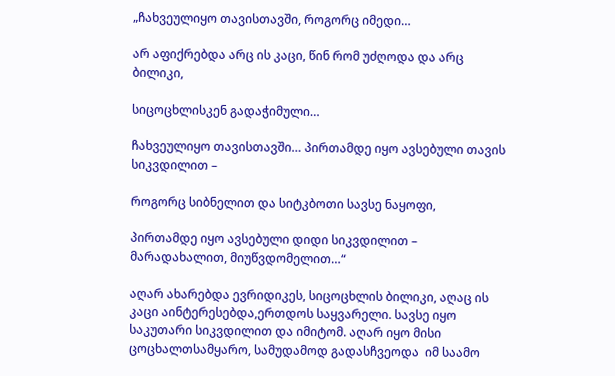„ჩახვეულიყო თავისთავში, როგორც იმედი…

არ აფიქრებდა არც ის კაცი, წინ რომ უძღოდა და არც ბილიკი,

სიცოცხლისკენ გადაჭიმული…

ჩახვეულიყო თავისთავში… პირთამდე იყო ავსებული თავის სიკვდილით –

როგორც სიბნელით და სიტკბოთი სავსე ნაყოფი,

პირთამდე იყო ავსებული დიდი სიკვდილით – მარადახალით, მიუწვდომელით…“

აღარ ახარებდა ევრიდიკეს, სიცოცხლის ბილიკი, აღაც ის კაცი აინტერესებდა,ერთდოს საყვარელი. სავსე იყო საკუთარი სიკვდილით და იმიტომ. აღარ იყო მისი ცოცხალთსამყარო, სამუდამოდ გადასჩვეოდა  იმ საამო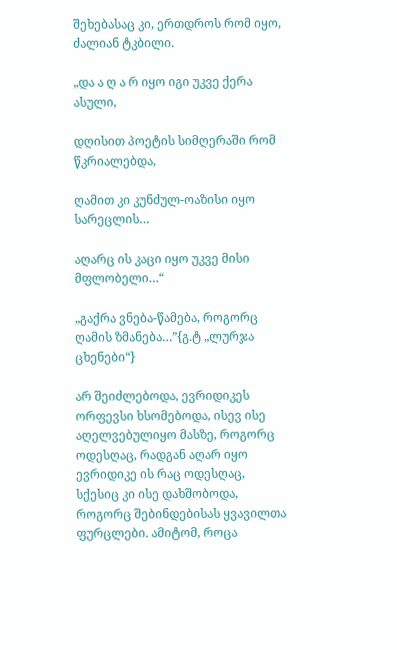შეხებასაც კი, ერთდროს რომ იყო, ძალიან ტკბილი.

„და ა ღ ა რ იყო იგი უკვე ქერა ასული,

დღისით პოეტის სიმღერაში რომ წკრიალებდა,

ღამით კი კუნძულ-ოაზისი იყო სარეცლის…

აღარც ის კაცი იყო უკვე მისი მფლობელი…“

„გაქრა ვნება-წამება, როგორც ღამის ზმანება…”{გ.ტ „ლურჯა ცხენები“}

არ შეიძლებოდა, ევრიდიკეს ორფევსი ხსომებოდა, ისევ ისე აღელვებულიყო მასზე, როგორც ოდესღაც, რადგან აღარ იყო ევრიდიკე ის რაც ოდესღაც, სქესიც კი ისე დახშობოდა, როგორც შებინდებისას ყვავილთა ფურცლები. ამიტომ, როცა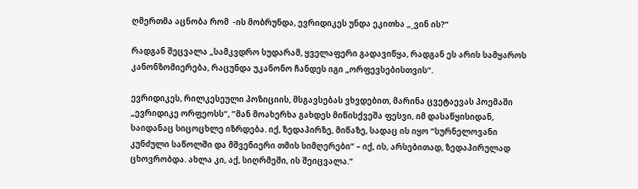ღმერთმა აცნობა რომ  -ის მობრუნდა, ევრიდიკეს უნდა ეკითხა „_ვინ ის?“

რადგან შეცვალა „სამკვდრო სუდარამ, ყველაფერი გადავიწყა, რადგან ეს არის სამყაროს კანონზომიერება, რაცუნდა უკანონო ჩანდეს იგი „ორფევსებისთვის“.

ევრიდიკეს, რილკესეული პოზიციის, მსგავსებას ვხვდებით, მარინა ცვეტაევას პოემაში „ევრიდიკე ორფეოსს“, ”მან მოახერხა გახდეს მიწისქვეშა ფესვი, იმ დასაწყისიდან, საიდანაც სიცოცხლე იზრდება. იქ, ზედაპირზე, მიწაზე, სადაც ის იყო “სურნელოვანი კუნძული საწოლში და მშვენიერი თმის სიმღერები” – იქ, ის, არსებითად, ზედაპირულად ცხოვრობდა. ახლა კი, აქ, სიღრმეში, ის შეიცვალა.“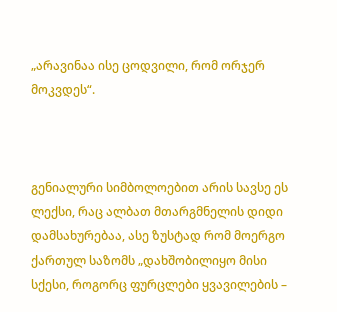„არავინაა ისე ცოდვილი, რომ ორჯერ მოკვდეს“.



გენიალური სიმბოლოებით არის სავსე ეს ლექსი, რაც ალბათ მთარგმნელის დიდი დამსახურებაა, ასე ზუსტად რომ მოერგო ქართულ საზომს „დახშობილიყო მისი სქესი, როგორც ფურცლები ყვავილების –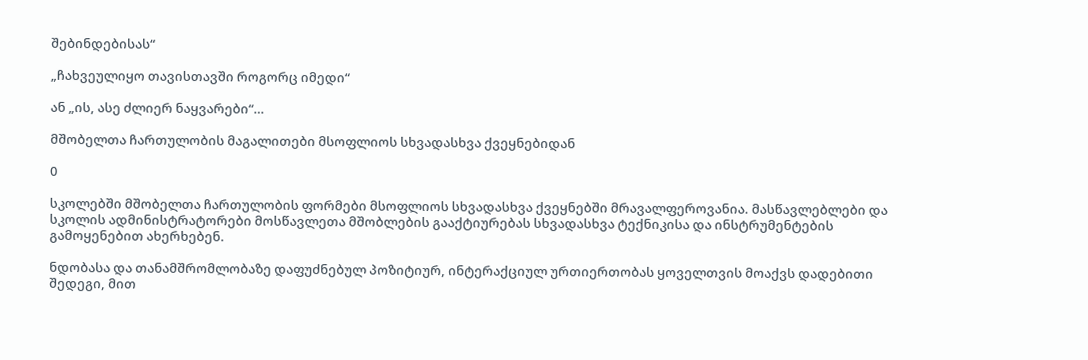შებინდებისას“

„ჩახვეულიყო თავისთავში როგორც იმედი“

ან „ის, ასე ძლიერ ნაყვარები“…

მშობელთა ჩართულობის მაგალითები მსოფლიოს სხვადასხვა ქვეყნებიდან

0

სკოლებში მშობელთა ჩართულობის ფორმები მსოფლიოს სხვადასხვა ქვეყნებში მრავალფეროვანია. მასწავლებლები და სკოლის ადმინისტრატორები მოსწავლეთა მშობლების გააქტიურებას სხვადასხვა ტექნიკისა და ინსტრუმენტების გამოყენებით ახერხებენ.

ნდობასა და თანამშრომლობაზე დაფუძნებულ პოზიტიურ, ინტერაქციულ ურთიერთობას ყოველთვის მოაქვს დადებითი შედეგი, მით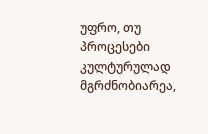უფრო, თუ პროცესები კულტურულად მგრძნობიარეა,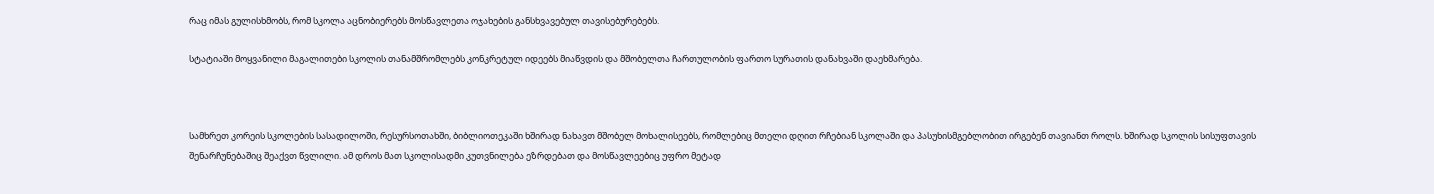რაც იმას გულისხმობს, რომ სკოლა აცნობიერებს მოსწავლეთა ოჯახების განსხვავებულ თავისებურებებს.

სტატიაში მოყვანილი მაგალითები სკოლის თანამშრომლებს კონკრეტულ იდეებს მიაწვდის და მშობელთა ჩართულობის ფართო სურათის დანახვაში დაეხმარება.



სამხრეთ კორეის სკოლების სასადილოში, რესურსოთახში, ბიბლიოთეკაში ხშირად ნახავთ მშობელ მოხალისეებს, რომლებიც მთელი დღით რჩებიან სკოლაში და პასუხისმგებლობით ირგებენ თავიანთ როლს. ხშირად სკოლის სისუფთავის შენარჩუნებაშიც შეაქვთ წვლილი. ამ დროს მათ სკოლისადმი კუთვნილება ეზრდებათ და მოსწავლეებიც უფრო მეტად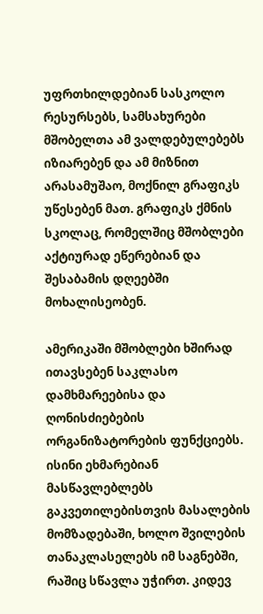უფრთხილდებიან სასკოლო რესურსებს, სამსახურები მშობელთა ამ ვალდებულებებს იზიარებენ და ამ მიზნით არასამუშაო, მოქნილ გრაფიკს უწესებენ მათ. გრაფიკს ქმნის სკოლაც, რომელშიც მშობლები აქტიურად ეწერებიან და შესაბამის დღეებში მოხალისეობენ.

ამერიკაში მშობლები ხშირად ითავსებენ საკლასო დამხმარეებისა და ღონისძიებების ორგანიზატორების ფუნქციებს. ისინი ეხმარებიან მასწავლებლებს გაკვეთილებისთვის მასალების მომზადებაში, ხოლო შვილების თანაკლასელებს იმ საგნებში, რაშიც სწავლა უჭირთ. კიდევ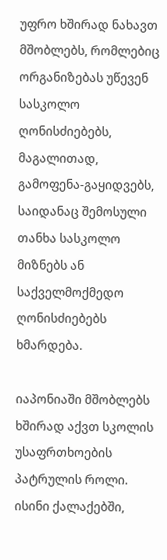უფრო ხშირად ნახავთ მშობლებს, რომლებიც ორგანიზებას უწევენ სასკოლო ღონისძიებებს, მაგალითად, გამოფენა-გაყიდვებს, საიდანაც შემოსული თანხა სასკოლო მიზნებს ან საქველმოქმედო ღონისძიებებს ხმარდება.

იაპონიაში მშობლებს ხშირად აქვთ სკოლის უსაფრთხოების პატრულის როლი. ისინი ქალაქებში,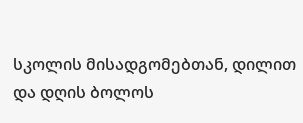სკოლის მისადგომებთან, დილით და დღის ბოლოს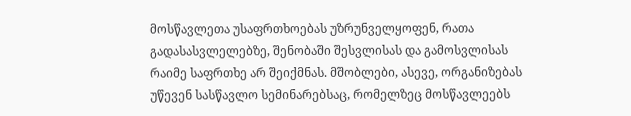მოსწავლეთა უსაფრთხოებას უზრუნველყოფენ, რათა გადასასვლელებზე, შენობაში შესვლისას და გამოსვლისას რაიმე საფრთხე არ შეიქმნას. მშობლები, ასევე, ორგანიზებას უწევენ სასწავლო სემინარებსაც, რომელზეც მოსწავლეებს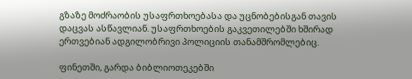გზაზე მოძრაობის უსაფრთხოებასა და უცნობებისგან თავის დაცვას ასწავლიან. უსაფრთხოების გაკვეთილებში ხშირად ერთვებიან ადგილობრივი პოლიციის თანამშრომლებიც.

ფინეთში, გარდა ბიბლიოთეკებში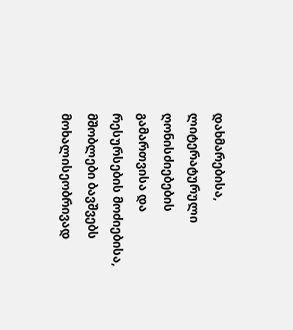დახმარებისა, ლიტერატურული ღონისძიებების გამართვისა და რესურსების მოძიებისა, მშობლები ბავშვებს მოხალისეობრივად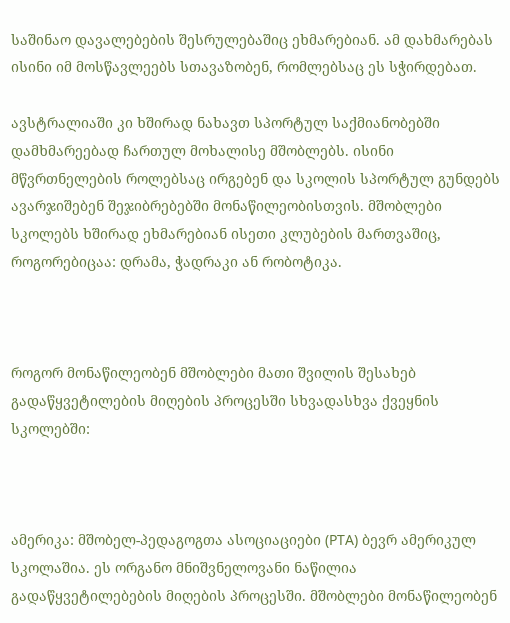საშინაო დავალებების შესრულებაშიც ეხმარებიან. ამ დახმარებას ისინი იმ მოსწავლეებს სთავაზობენ, რომლებსაც ეს სჭირდებათ.

ავსტრალიაში კი ხშირად ნახავთ სპორტულ საქმიანობებში დამხმარეებად ჩართულ მოხალისე მშობლებს. ისინი მწვრთნელების როლებსაც ირგებენ და სკოლის სპორტულ გუნდებს ავარჯიშებენ შეჯიბრებებში მონაწილეობისთვის. მშობლები სკოლებს ხშირად ეხმარებიან ისეთი კლუბების მართვაშიც, როგორებიცაა: დრამა, ჭადრაკი ან რობოტიკა.



როგორ მონაწილეობენ მშობლები მათი შვილის შესახებ გადაწყვეტილების მიღების პროცესში სხვადასხვა ქვეყნის სკოლებში:



ამერიკა: მშობელ-პედაგოგთა ასოციაციები (PTA) ბევრ ამერიკულ სკოლაშია. ეს ორგანო მნიშვნელოვანი ნაწილია გადაწყვეტილებების მიღების პროცესში. მშობლები მონაწილეობენ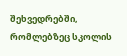შეხვედრებში, რომლებზეც სკოლის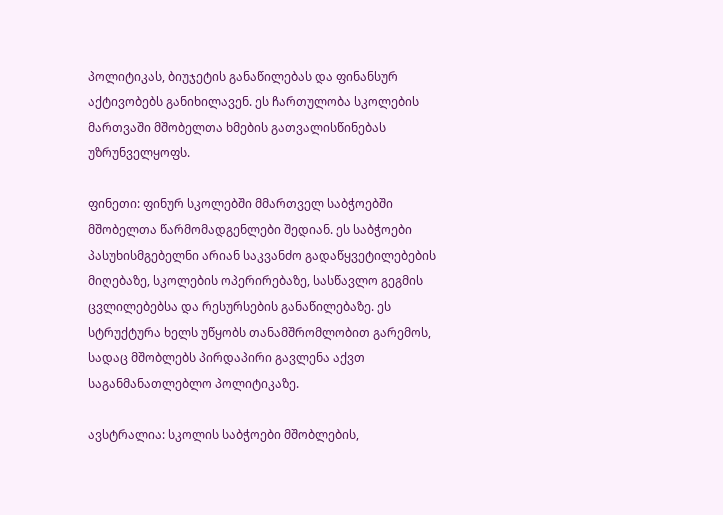პოლიტიკას, ბიუჯეტის განაწილებას და ფინანსურ აქტივობებს განიხილავენ. ეს ჩართულობა სკოლების მართვაში მშობელთა ხმების გათვალისწინებას უზრუნველყოფს.

ფინეთი: ფინურ სკოლებში მმართველ საბჭოებში მშობელთა წარმომადგენლები შედიან. ეს საბჭოები პასუხისმგებელნი არიან საკვანძო გადაწყვეტილებების მიღებაზე, სკოლების ოპერირებაზე, სასწავლო გეგმის ცვლილებებსა და რესურსების განაწილებაზე. ეს სტრუქტურა ხელს უწყობს თანამშრომლობით გარემოს, სადაც მშობლებს პირდაპირი გავლენა აქვთ საგანმანათლებლო პოლიტიკაზე.

ავსტრალია: სკოლის საბჭოები მშობლების,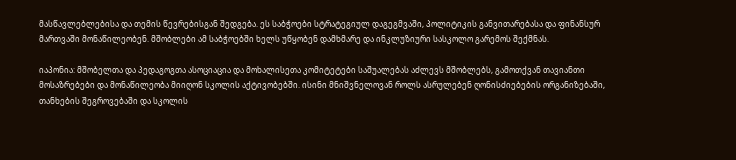მასწავლებლებისა და თემის წევრებისგან შედგება. ეს საბჭოები სტრატეგიულ დაგეგმვაში, პოლიტიკის განვითარებასა და ფინანსურ მართვაში მონაწილეობენ. მშობლები ამ საბჭოებში ხელს უწყობენ დამხმარე და ინკლუზიური სასკოლო გარემოს შექმნას.

იაპონია: მშობელთა და პედაგოგთა ასოციაცია და მოხალისეთა კომიტეტები საშუალებას აძლევს მშობლებს, გამოთქვან თავიანთი მოსაზრებები და მონაწილეობა მიიღონ სკოლის აქტივობებში. ისინი მნიშვნელოვან როლს ასრულებენ ღონისძიებების ორგანიზებაში, თანხების შეგროვებაში და სკოლის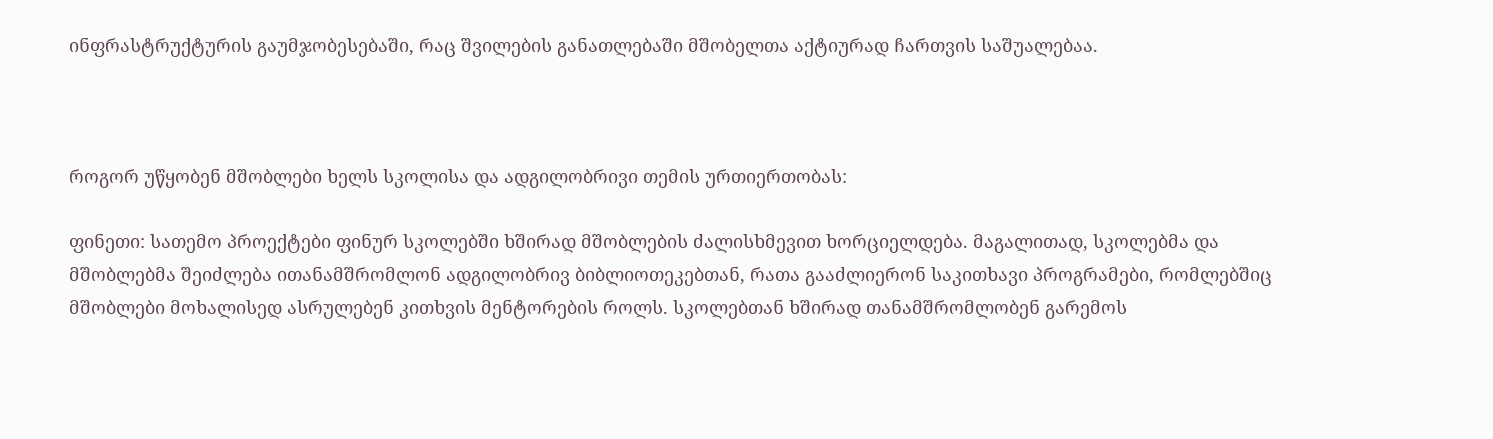ინფრასტრუქტურის გაუმჯობესებაში, რაც შვილების განათლებაში მშობელთა აქტიურად ჩართვის საშუალებაა.



როგორ უწყობენ მშობლები ხელს სკოლისა და ადგილობრივი თემის ურთიერთობას:

ფინეთი: სათემო პროექტები ფინურ სკოლებში ხშირად მშობლების ძალისხმევით ხორციელდება. მაგალითად, სკოლებმა და მშობლებმა შეიძლება ითანამშრომლონ ადგილობრივ ბიბლიოთეკებთან, რათა გააძლიერონ საკითხავი პროგრამები, რომლებშიც მშობლები მოხალისედ ასრულებენ კითხვის მენტორების როლს. სკოლებთან ხშირად თანამშრომლობენ გარემოს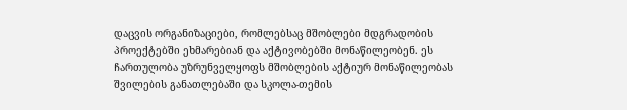დაცვის ორგანიზაციები, რომლებსაც მშობლები მდგრადობის პროექტებში ეხმარებიან და აქტივობებში მონაწილეობენ. ეს ჩართულობა უზრუნველყოფს მშობლების აქტიურ მონაწილეობას შვილების განათლებაში და სკოლა-თემის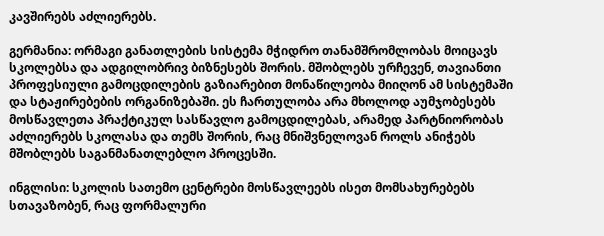კავშირებს აძლიერებს.

გერმანია: ორმაგი განათლების სისტემა მჭიდრო თანამშრომლობას მოიცავს სკოლებსა და ადგილობრივ ბიზნესებს შორის. მშობლებს ურჩევენ, თავიანთი პროფესიული გამოცდილების გაზიარებით მონაწილეობა მიიღონ ამ სისტემაში და სტაჟირებების ორგანიზებაში. ეს ჩართულობა არა მხოლოდ აუმჯობესებს მოსწავლეთა პრაქტიკულ სასწავლო გამოცდილებას, არამედ პარტნიორობას აძლიერებს სკოლასა და თემს შორის, რაც მნიშვნელოვან როლს ანიჭებს მშობლებს საგანმანათლებლო პროცესში.

ინგლისი: სკოლის სათემო ცენტრები მოსწავლეებს ისეთ მომსახურებებს სთავაზობენ, რაც ფორმალური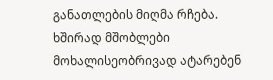განათლების მიღმა რჩება. ხშირად მშობლები მოხალისეობრივად ატარებენ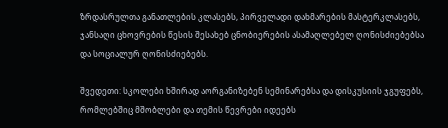ზრდასრულთა განათლების კლასებს, პირველადი დახმარების მასტერკლასებს, ჯანსაღი ცხოვრების წესის შესახებ ცნობიერების ასამაღლებელ ღონისძიებებსა და სოციალურ ღონისძიებებს.

შვედეთი: სკოლები ხშირად აორგანიზებენ სემინარებსა და დისკუსიის ჯგუფებს, რომლებშიც მშობლები და თემის წევრები იდეებს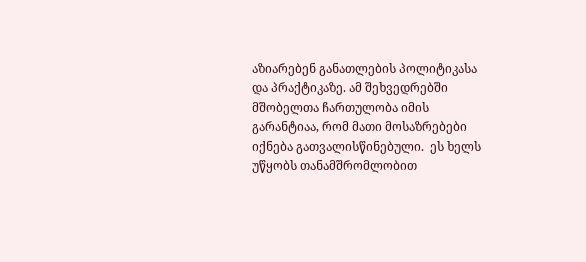აზიარებენ განათლების პოლიტიკასა და პრაქტიკაზე. ამ შეხვედრებში მშობელთა ჩართულობა იმის გარანტიაა, რომ მათი მოსაზრებები იქნება გათვალისწინებული.  ეს ხელს უწყობს თანამშრომლობით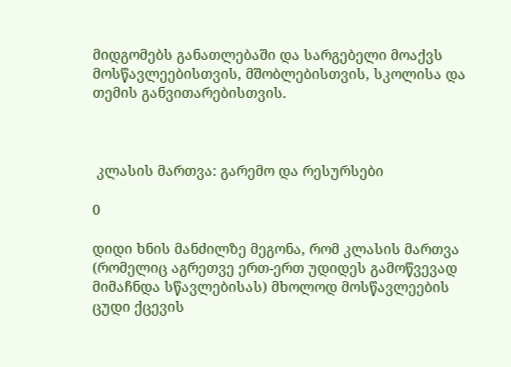მიდგომებს განათლებაში და სარგებელი მოაქვს მოსწავლეებისთვის, მშობლებისთვის, სკოლისა და თემის განვითარებისთვის.



 კლასის მართვა: გარემო და რესურსები

0

დიდი ხნის მანძილზე მეგონა, რომ კლასის მართვა (რომელიც აგრეთვე ერთ-ერთ უდიდეს გამოწვევად მიმაჩნდა სწავლებისას) მხოლოდ მოსწავლეების ცუდი ქცევის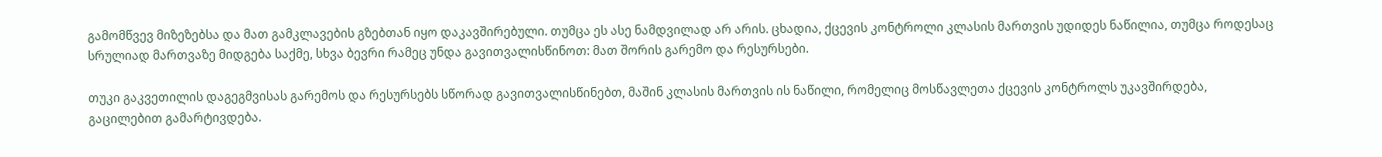გამომწვევ მიზეზებსა და მათ გამკლავების გზებთან იყო დაკავშირებული. თუმცა ეს ასე ნამდვილად არ არის. ცხადია, ქცევის კონტროლი კლასის მართვის უდიდეს ნაწილია, თუმცა როდესაც სრულიად მართვაზე მიდგება საქმე, სხვა ბევრი რამეც უნდა გავითვალისწინოთ: მათ შორის გარემო და რესურსები.

თუკი გაკვეთილის დაგეგმვისას გარემოს და რესურსებს სწორად გავითვალისწინებთ, მაშინ კლასის მართვის ის ნაწილი, რომელიც მოსწავლეთა ქცევის კონტროლს უკავშირდება, გაცილებით გამარტივდება.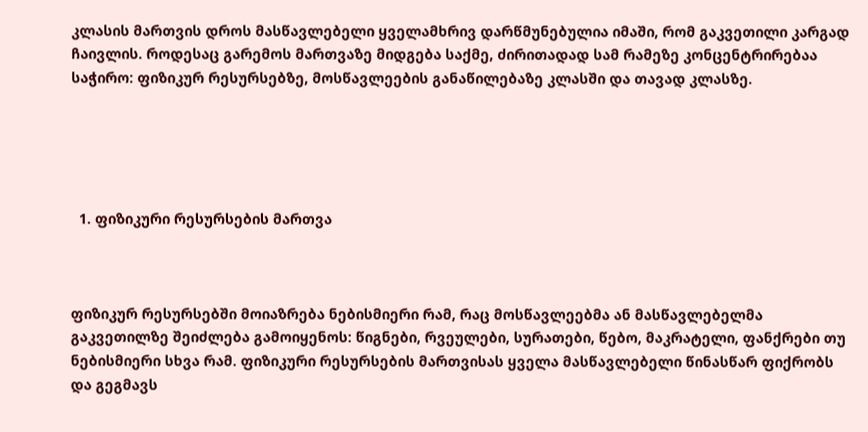კლასის მართვის დროს მასწავლებელი ყველამხრივ დარწმუნებულია იმაში, რომ გაკვეთილი კარგად ჩაივლის. როდესაც გარემოს მართვაზე მიდგება საქმე, ძირითადად სამ რამეზე კონცენტრირებაა საჭირო: ფიზიკურ რესურსებზე, მოსწავლეების განაწილებაზე კლასში და თავად კლასზე.





  1. ფიზიკური რესურსების მართვა



ფიზიკურ რესურსებში მოიაზრება ნებისმიერი რამ, რაც მოსწავლეებმა ან მასწავლებელმა გაკვეთილზე შეიძლება გამოიყენოს: წიგნები, რვეულები, სურათები, წებო, მაკრატელი, ფანქრები თუ ნებისმიერი სხვა რამ. ფიზიკური რესურსების მართვისას ყველა მასწავლებელი წინასწარ ფიქრობს და გეგმავს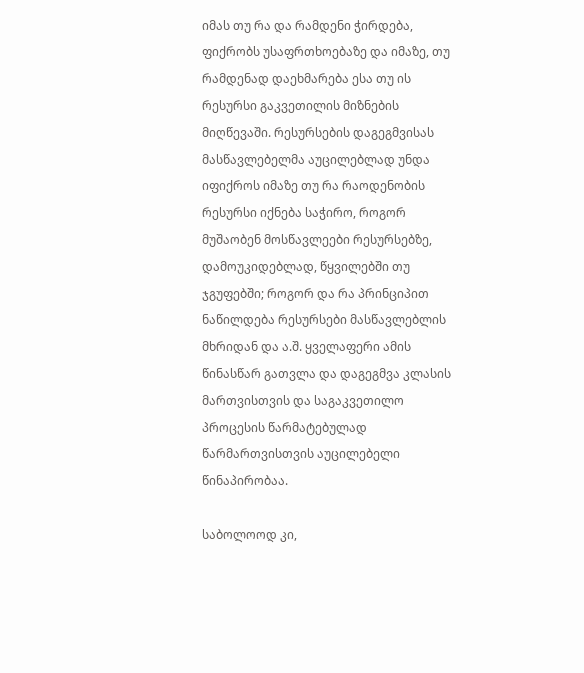იმას თუ რა და რამდენი ჭირდება, ფიქრობს უსაფრთხოებაზე და იმაზე, თუ რამდენად დაეხმარება ესა თუ ის რესურსი გაკვეთილის მიზნების მიღწევაში. რესურსების დაგეგმვისას მასწავლებელმა აუცილებლად უნდა იფიქროს იმაზე თუ რა რაოდენობის რესურსი იქნება საჭირო, როგორ მუშაობენ მოსწავლეები რესურსებზე, დამოუკიდებლად, წყვილებში თუ ჯგუფებში; როგორ და რა პრინციპით ნაწილდება რესურსები მასწავლებლის მხრიდან და ა.შ. ყველაფერი ამის წინასწარ გათვლა და დაგეგმვა კლასის მართვისთვის და საგაკვეთილო პროცესის წარმატებულად წარმართვისთვის აუცილებელი წინაპირობაა.

საბოლოოდ კი,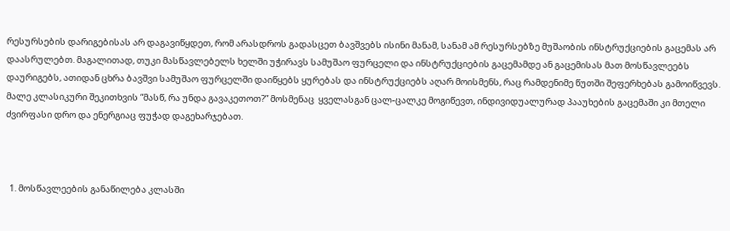რესურსების დარიგებისას არ დაგავიწყდეთ, რომ არასდროს გადასცეთ ბავშვებს ისინი მანამ, სანამ ამ რესურსებზე მუშაობის ინსტრუქციების გაცემას არ დაასრულებთ. მაგალითად, თუკი მასწავლებელს ხელში უჭირავს სამუშაო ფურცელი და ინსტრუქციების გაცემამდე ან გაცემისას მათ მოსწავლეებს დაურიგებს, ათიდან ცხრა ბავშვი სამუშაო ფურცელში დაიწყებს ყურებას და ინსტრუქციებს აღარ მოისმენს, რაც რამდენიმე წუთში შეფერხებას გამოიწვევს. მალე კლასიკური შეკითხვის “მასწ, რა უნდა გავაკეთოთ?” მოსმენაც  ყველასგან ცალ-ცალკე მოგიწევთ, ინდივიდუალურად პააუხების გაცემაში კი მთელი ძვირფასი დრო და ენერგიაც ფუჭად დაგეხარჯებათ.



  1. მოსწავლეების განაწილება კლასში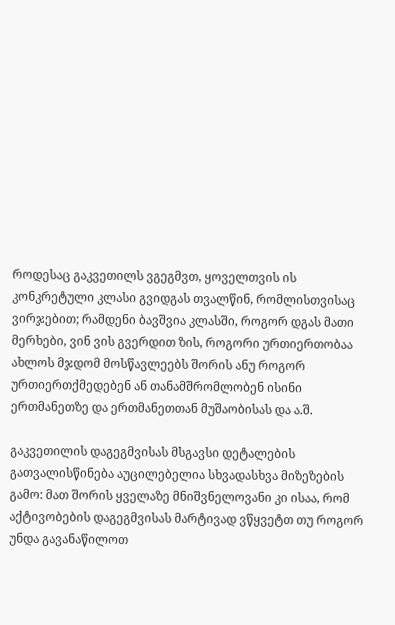როდესაც გაკვეთილს ვგეგმვთ, ყოველთვის ის კონკრეტული კლასი გვიდგას თვალწინ, რომლისთვისაც ვირჯებით; რამდენი ბავშვია კლასში, როგორ დგას მათი მერხები, ვინ ვის გვერდით ზის, როგორი ურთიერთობაა ახლოს მჯდომ მოსწავლეებს შორის ანუ როგორ ურთიერთქმედებენ ან თანამშრომლობენ ისინი ერთმანეთზე და ერთმანეთთან მუშაობისას და ა.შ.

გაკვეთილის დაგეგმვისას მსგავსი დეტალების გათვალისწინება აუცილებელია სხვადასხვა მიზეზების გამო: მათ შორის ყველაზე მნიშვნელოვანი კი ისაა, რომ აქტივობების დაგეგმვისას მარტივად ვწყვეტთ თუ როგორ უნდა გავანაწილოთ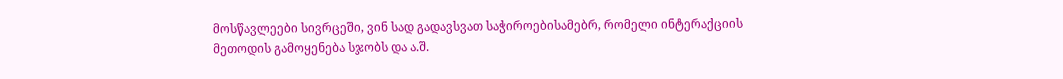მოსწავლეები სივრცეში, ვინ სად გადავსვათ საჭიროებისამებრ, რომელი ინტერაქციის მეთოდის გამოყენება სჯობს და ა.შ.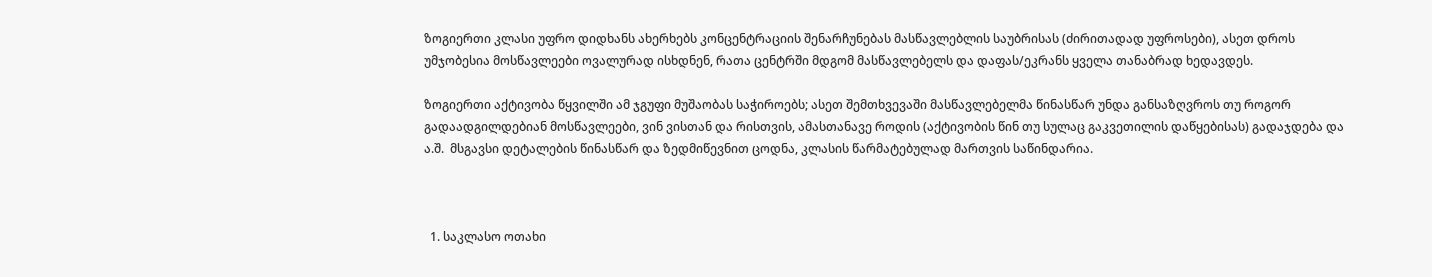ზოგიერთი კლასი უფრო დიდხანს ახერხებს კონცენტრაციის შენარჩუნებას მასწავლებლის საუბრისას (ძირითადად უფროსები), ასეთ დროს უმჯობესია მოსწავლეები ოვალურად ისხდნენ, რათა ცენტრში მდგომ მასწავლებელს და დაფას/ეკრანს ყველა თანაბრად ხედავდეს.

ზოგიერთი აქტივობა წყვილში ამ ჯგუფი მუშაობას საჭიროებს; ასეთ შემთხვევაში მასწავლებელმა წინასწარ უნდა განსაზღვროს თუ როგორ გადაადგილდებიან მოსწავლეები, ვინ ვისთან და რისთვის, ამასთანავე როდის (აქტივობის წინ თუ სულაც გაკვეთილის დაწყებისას) გადაჯდება და ა.შ.  მსგავსი დეტალების წინასწარ და ზედმიწევნით ცოდნა, კლასის წარმატებულად მართვის საწინდარია.



  1. საკლასო ოთახი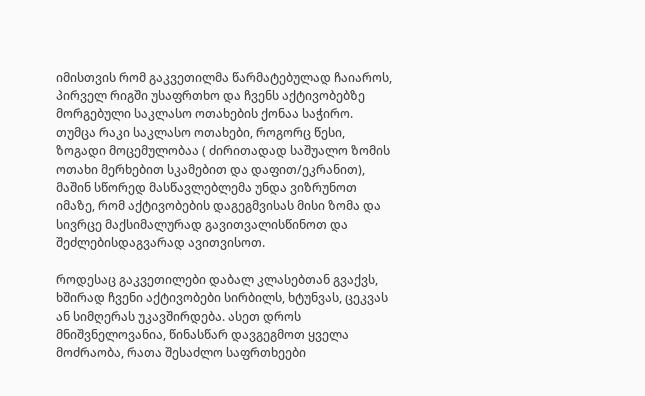იმისთვის რომ გაკვეთილმა წარმატებულად ჩაიაროს, პირველ რიგში უსაფრთხო და ჩვენს აქტივობებზე მორგებული საკლასო ოთახების ქონაა საჭირო. თუმცა რაკი საკლასო ოთახები, როგორც წესი, ზოგადი მოცემულობაა ( ძირითადად საშუალო ზომის ოთახი მერხებით სკამებით და დაფით/ეკრანით), მაშინ სწორედ მასწავლებლემა უნდა ვიზრუნოთ იმაზე, რომ აქტივობების დაგეგმვისას მისი ზომა და სივრცე მაქსიმალურად გავითვალისწინოთ და შეძლებისდაგვარად ავითვისოთ.

როდესაც გაკვეთილები დაბალ კლასებთან გვაქვს, ხშირად ჩვენი აქტივობები სირბილს, ხტუნვას, ცეკვას ან სიმღერას უკავშირდება. ასეთ დროს მნიშვნელოვანია, წინასწარ დავგეგმოთ ყველა მოძრაობა, რათა შესაძლო საფრთხეები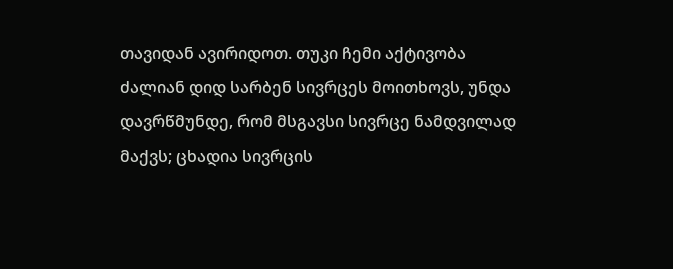თავიდან ავირიდოთ. თუკი ჩემი აქტივობა ძალიან დიდ სარბენ სივრცეს მოითხოვს, უნდა დავრწმუნდე, რომ მსგავსი სივრცე ნამდვილად მაქვს; ცხადია სივრცის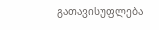გათავისუფლება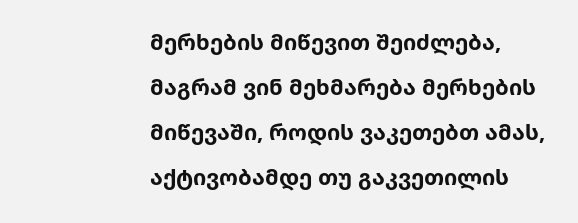მერხების მიწევით შეიძლება, მაგრამ ვინ მეხმარება მერხების მიწევაში, როდის ვაკეთებთ ამას, აქტივობამდე თუ გაკვეთილის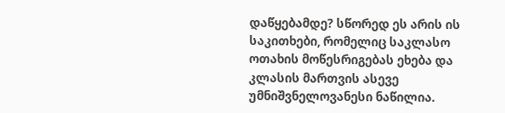დაწყებამდე? სწორედ ეს არის ის საკითხები, რომელიც საკლასო ოთახის მოწესრიგებას ეხება და კლასის მართვის ასევე უმნიშვნელოვანესი ნაწილია.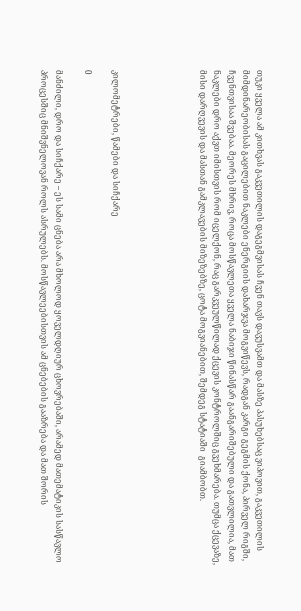თუკი ყველა ამ კითხვას გაკვეთილის დაგეგმვისას ჩვენ თავს დავუსვამთ და მასზე პასუხებსაც ვიპოვით, გაკვეთილის მიმდინარეობისას გაცილებით ნაკლები ენერგიის დახარჯვა მოგვიწევს, რადგან კარგი გეგმის ქონა, პირველ რიგში, ჩვენთვისაა შვებაა. მეორეს მხრივ, როცა მოსწავლეთა ყველა ნაბიჯი წინასწარ გაანგარიშებული და გათვლილია, მათ ნაკლები დრო აქვთ იმისთვის რომ იცელქონ, რაც გარკვეულწილად ქცევის კონტროლშიც გვეხმარება. თუმცა ქცევაზე, მისი დარღვევის და მასთან გამკლავების მიზეზებზე, ცოტა მოგვიანებით, შემდეგ სტატიაში  გიამბობთ.





კილომეტრები, წამები და სიჩქარე

0

მანძილი, დრო და სიჩქარე – ეს სამი ცნება არა მხოლოდ ყოველდღიურ ცხოვრებაში, არამედ მათემატიკის სასწავლო პროცესშიც მნიშვნელოვან როლს ასრულებს. მოსწავლეებისთვის ამ ცნებების გააზრება და მათ შორის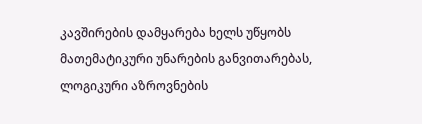კავშირების დამყარება ხელს უწყობს მათემატიკური უნარების განვითარებას, ლოგიკური აზროვნების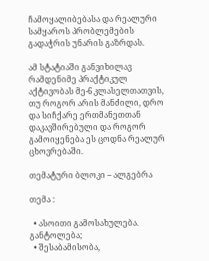ჩამოყალიბებასა და რეალური სამყაროს პრობლემების გადაჭრის უნარის გაზრდას.

ამ სტატიაში განვიხილავ რამდენიმე პრაქტიკულ აქტივობას მე-6 კლასელთათვის, თუ როგორ არის მანძილი, დრო და სიჩქარე ერთმანეთთან დაკავშირებული და როგორ გამოიყენება ეს ცოდნა რეალურ ცხოვრებაში.

თემატური ბლოკი – ალგებრა

თემა :

  • ასოითი გამოსახულება. განტოლება;
  • შესაბამისობა,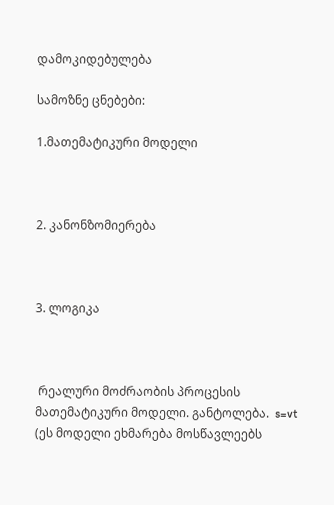დამოკიდებულება

სამოზნე ცნებები:

1.მათემატიკური მოდელი



2. კანონზომიერება



3. ლოგიკა



 რეალური მოძრაობის პროცესის მათემატიკური მოდელი. განტოლება.  s=vt (ეს მოდელი ეხმარება მოსწავლეებს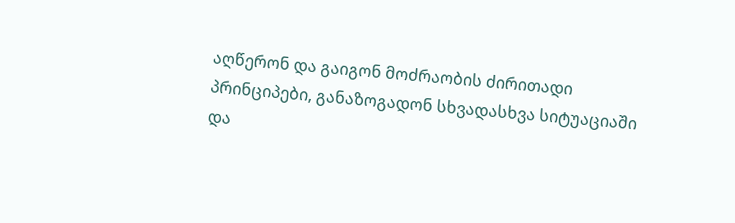აღწერონ და გაიგონ მოძრაობის ძირითადი პრინციპები, განაზოგადონ სხვადასხვა სიტუაციაში და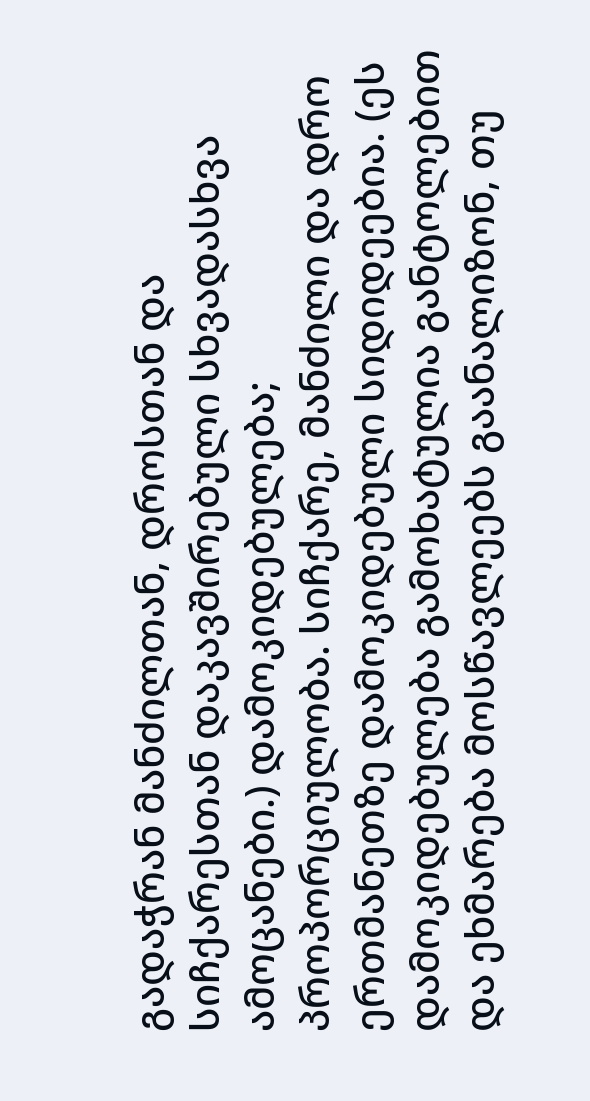გადაჭრან მანძილთან, დროსთან და სიჩქარესთან დაკავშირებული სხვადასხვა ამოცანები.) დამოკიდებულება; პროპორციულობა. სიჩქარე, მანძილი და დრო ერთმანეთზე დამოკიდებული სიდიდეებია. (ეს დამოკიდებულება გამოხატულია განტოლებით და ეხმარება მოსწავლეებს გაანალიზონ, თუ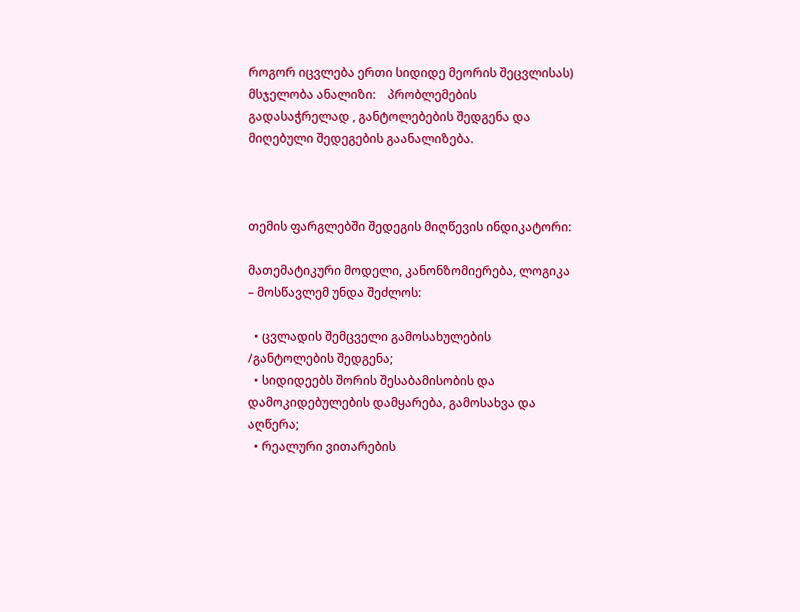როგორ იცვლება ერთი სიდიდე მეორის შეცვლისას) მსჯელობა ანალიზი:    პრობლემების გადასაჭრელად , განტოლებების შედგენა და მიღებული შედეგების გაანალიზება.



თემის ფარგლებში შედეგის მიღწევის ინდიკატორი:

მათემატიკური მოდელი, კანონზომიერება, ლოგიკა – მოსწავლემ უნდა შეძლოს:

  • ცვლადის შემცველი გამოსახულების /განტოლების შედგენა;
  • სიდიდეებს შორის შესაბამისობის და დამოკიდებულების დამყარება, გამოსახვა და აღწერა;
  • რეალური ვითარების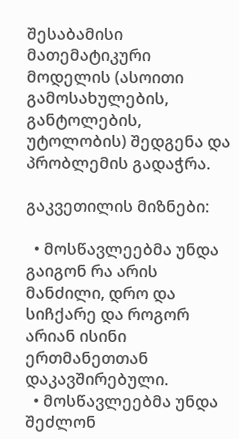შესაბამისი მათემატიკური მოდელის (ასოითი გამოსახულების, განტოლების, უტოლობის) შედგენა და  პრობლემის გადაჭრა.

გაკვეთილის მიზნები:

  • მოსწავლეებმა უნდა გაიგონ რა არის მანძილი, დრო და სიჩქარე და როგორ არიან ისინი ერთმანეთთან დაკავშირებული.
  • მოსწავლეებმა უნდა შეძლონ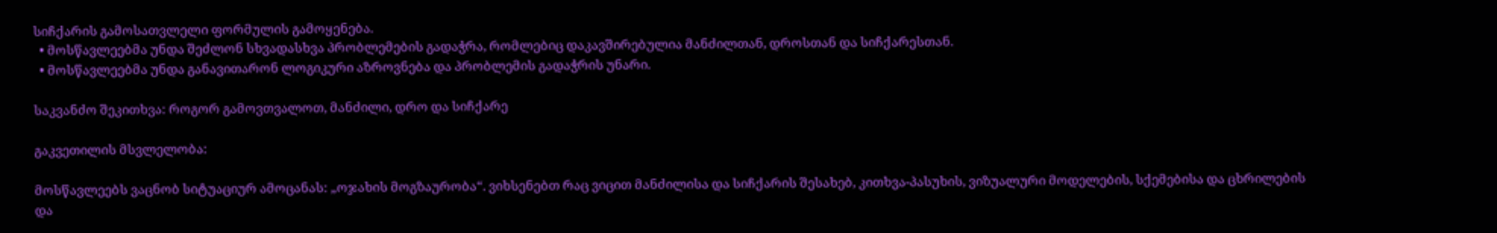სიჩქარის გამოსათვლელი ფორმულის გამოყენება.
  • მოსწავლეებმა უნდა შეძლონ სხვადასხვა პრობლემების გადაჭრა, რომლებიც დაკავშირებულია მანძილთან, დროსთან და სიჩქარესთან.
  • მოსწავლეებმა უნდა განავითარონ ლოგიკური აზროვნება და პრობლემის გადაჭრის უნარი.

საკვანძო შეკითხვა: როგორ გამოვთვალოთ, მანძილი, დრო და სიჩქარე

გაკვეთილის მსვლელობა:

მოსწავლეებს ვაცნობ სიტუაციურ ამოცანას: „ოჯახის მოგზაურობა“. ვიხსენებთ რაც ვიცით მანძილისა და სიჩქარის შესახებ, კითხვა-პასუხის, ვიზუალური მოდელების, სქემებისა და ცხრილების და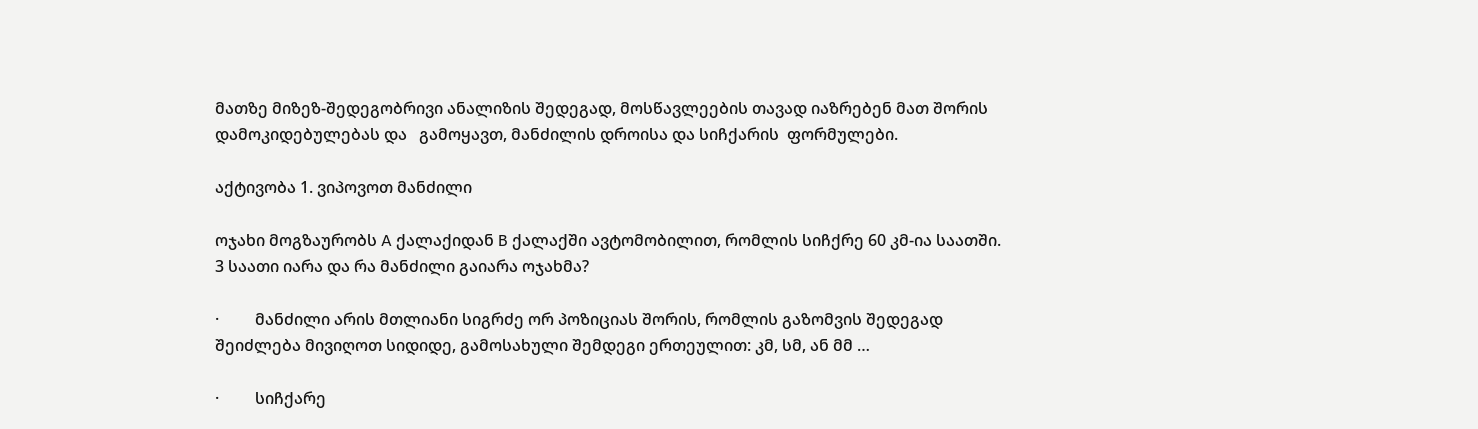მათზე მიზეზ-შედეგობრივი ანალიზის შედეგად, მოსწავლეების თავად იაზრებენ მათ შორის დამოკიდებულებას და   გამოყავთ, მანძილის დროისა და სიჩქარის  ფორმულები.

აქტივობა 1. ვიპოვოთ მანძილი

ოჯახი მოგზაურობს A ქალაქიდან B ქალაქში ავტომობილით, რომლის სიჩქრე 60 კმ-ია საათში. 3 საათი იარა და რა მანძილი გაიარა ოჯახმა?

·         მანძილი არის მთლიანი სიგრძე ორ პოზიციას შორის, რომლის გაზომვის შედეგად შეიძლება მივიღოთ სიდიდე, გამოსახული შემდეგი ერთეულით: კმ, სმ, ან მმ …

·         სიჩქარე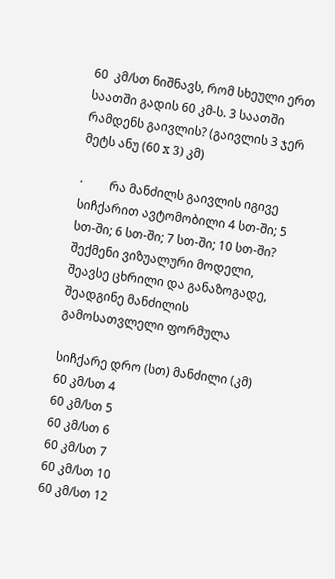60  კმ/სთ ნიშნავს, რომ სხეული ერთ საათში გადის 60 კმ-ს. 3 საათში რამდენს გაივლის? (გაივლის 3 ჯერ მეტს ანუ (60 x 3) კმ)

·         რა მანძილს გაივლის იგივე სიჩქარით ავტომობილი 4 სთ-ში; 5 სთ-ში; 6 სთ-ში; 7 სთ-ში; 10 სთ-ში? შექმენი ვიზუალური მოდელი, შეავსე ცხრილი და განაზოგადე, შეადგინე მანძილის გამოსათვლელი ფორმულა

სიჩქარე დრო (სთ) მანძილი (კმ)
60 კმ/სთ 4
60 კმ/სთ 5
60 კმ/სთ 6
60 კმ/სთ 7
60 კმ/სთ 10
60 კმ/სთ 12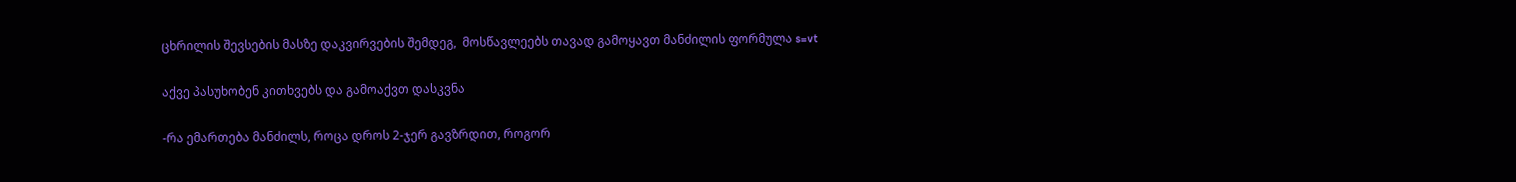ცხრილის შევსების მასზე დაკვირვების შემდეგ,  მოსწავლეებს თავად გამოყავთ მანძილის ფორმულა s=vt

აქვე პასუხობენ კითხვებს და გამოაქვთ დასკვნა

-რა ემართება მანძილს, როცა დროს 2-ჯერ გავზრდით, როგორ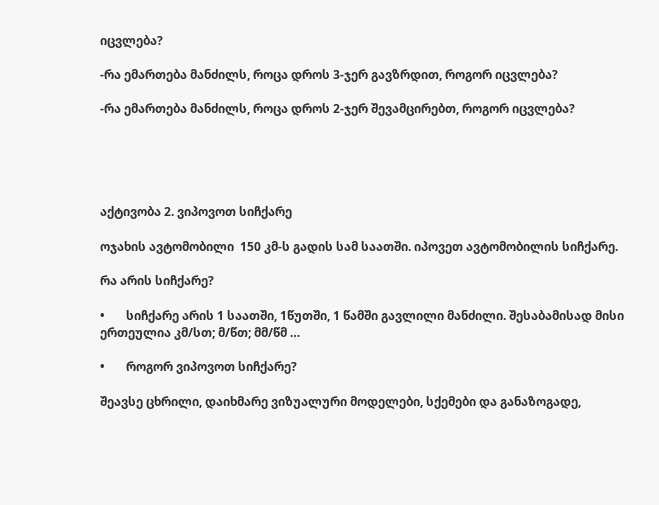იცვლება?

-რა ემართება მანძილს, როცა დროს 3-ჯერ გავზრდით, როგორ იცვლება?

-რა ემართება მანძილს, როცა დროს 2-ჯერ შევამცირებთ, როგორ იცვლება?





აქტივობა 2. ვიპოვოთ სიჩქარე

ოჯახის ავტომობილი  150 კმ-ს გადის სამ საათში. იპოვეთ ავტომობილის სიჩქარე.

რა არის სიჩქარე?

•       სიჩქარე არის 1 საათში, 1წუთში, 1 წამში გავლილი მანძილი. შესაბამისად მისი ერთეულია კმ/სთ; მ/წთ; მმ/წმ …

•       როგორ ვიპოვოთ სიჩქარე?

შეავსე ცხრილი, დაიხმარე ვიზუალური მოდელები, სქემები და განაზოგადე,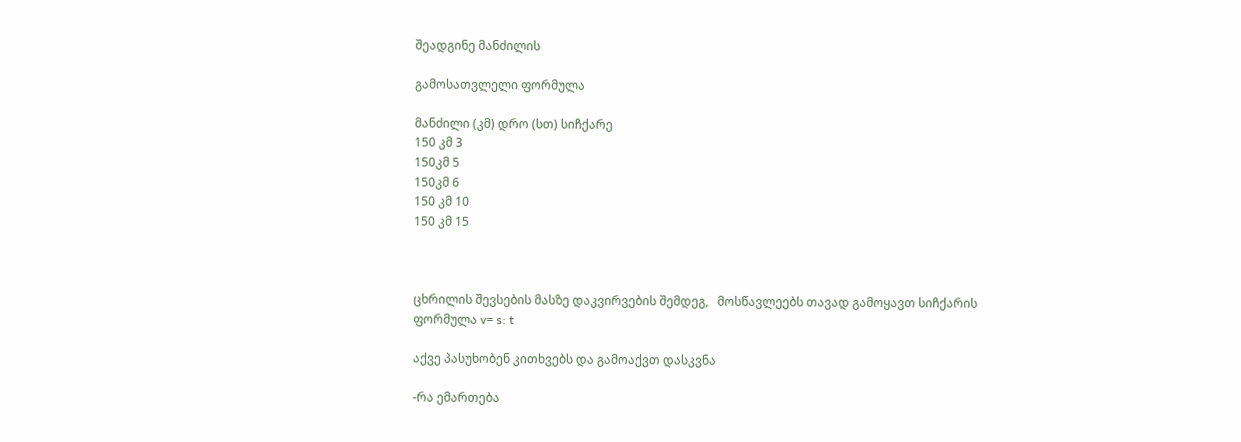შეადგინე მანძილის

გამოსათვლელი ფორმულა

მანძილი (კმ) დრო (სთ) სიჩქარე
150 კმ 3
150კმ 5
150კმ 6
150 კმ 10
150 კმ 15



ცხრილის შევსების მასზე დაკვირვების შემდეგ,   მოსწავლეებს თავად გამოყავთ სიჩქარის  ფორმულა v= s: t

აქვე პასუხობენ კითხვებს და გამოაქვთ დასკვნა

-რა ემართება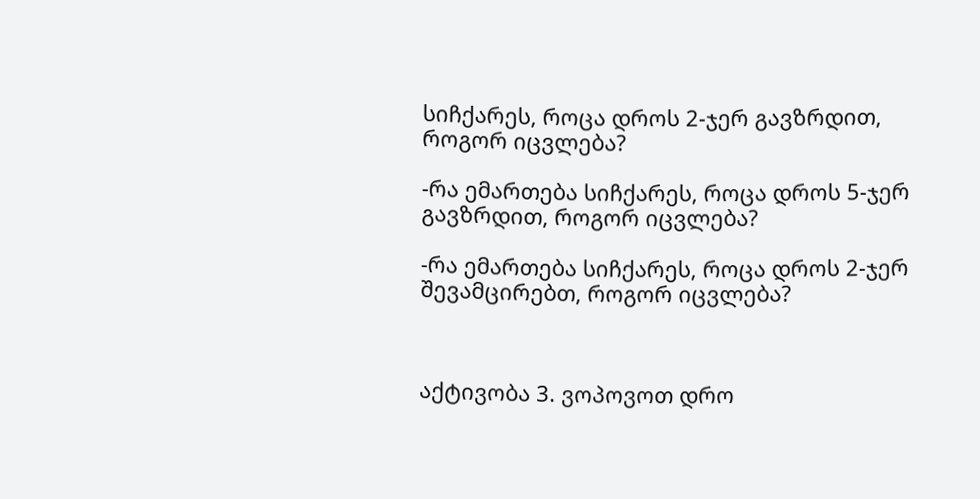სიჩქარეს, როცა დროს 2-ჯერ გავზრდით, როგორ იცვლება?

-რა ემართება სიჩქარეს, როცა დროს 5-ჯერ გავზრდით, როგორ იცვლება?

-რა ემართება სიჩქარეს, როცა დროს 2-ჯერ შევამცირებთ, როგორ იცვლება?



აქტივობა 3. ვოპოვოთ დრო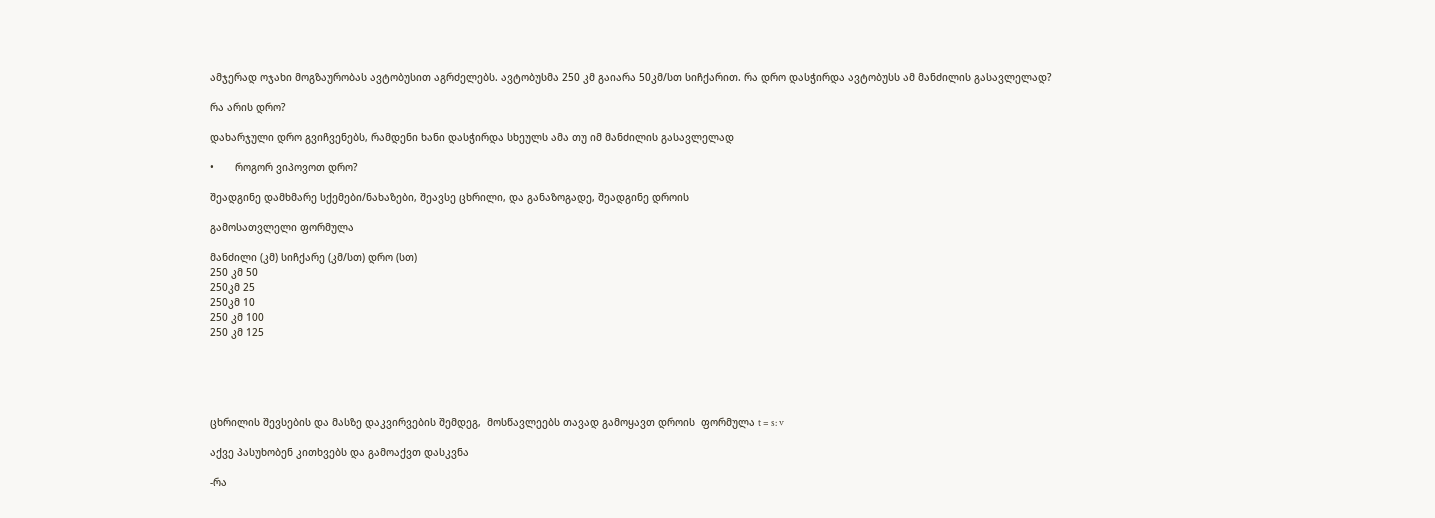ამჯერად ოჯახი მოგზაურობას ავტობუსით აგრძელებს. ავტობუსმა 250 კმ გაიარა 50კმ/სთ სიჩქარით. რა დრო დასჭირდა ავტობუსს ამ მანძილის გასავლელად?

რა არის დრო?

დახარჯული დრო გვიჩვენებს, რამდენი ხანი დასჭირდა სხეულს ამა თუ იმ მანძილის გასავლელად

•       როგორ ვიპოვოთ დრო?

შეადგინე დამხმარე სქემები/ნახაზები, შეავსე ცხრილი, და განაზოგადე, შეადგინე დროის

გამოსათვლელი ფორმულა

მანძილი (კმ) სიჩქარე (კმ/სთ) დრო (სთ)
250 კმ 50
250კმ 25
250კმ 10
250 კმ 100
250 კმ 125





ცხრილის შევსების და მასზე დაკვირვების შემდეგ,  მოსწავლეებს თავად გამოყავთ დროის  ფორმულა t = s: v

აქვე პასუხობენ კითხვებს და გამოაქვთ დასკვნა

-რა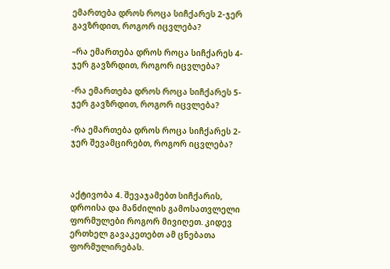ემართება დროს როცა სიჩქარეს 2-ჯერ გავზრდით, როგორ იცვლება?

–რა ემართება დროს როცა სიჩქარეს 4-ჯერ გავზრდით, როგორ იცვლება?

-რა ემართება დროს როცა სიჩქარეს 5-ჯერ გავზრდით, როგორ იცვლება?

-რა ემართება დროს როცა სიჩქარეს 2-ჯერ შევამცირებთ, როგორ იცვლება?



აქტივობა 4. შევაჯამებთ სიჩქარის, დროისა და მანძილის გამოსათვლელი ფორმულები როგორ მივიღეთ. კიდევ ერთხელ გავაკეთებთ ამ ცნებათა  ფორმულირებას.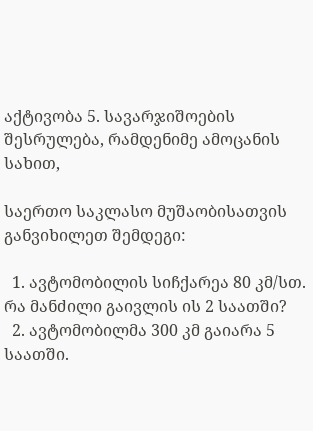აქტივობა 5. სავარჯიშოების შესრულება, რამდენიმე ამოცანის სახით,

საერთო საკლასო მუშაობისათვის განვიხილეთ შემდეგი:

  1. ავტომობილის სიჩქარეა 80 კმ/სთ. რა მანძილი გაივლის ის 2 საათში?
  2. ავტომობილმა 300 კმ გაიარა 5 საათში.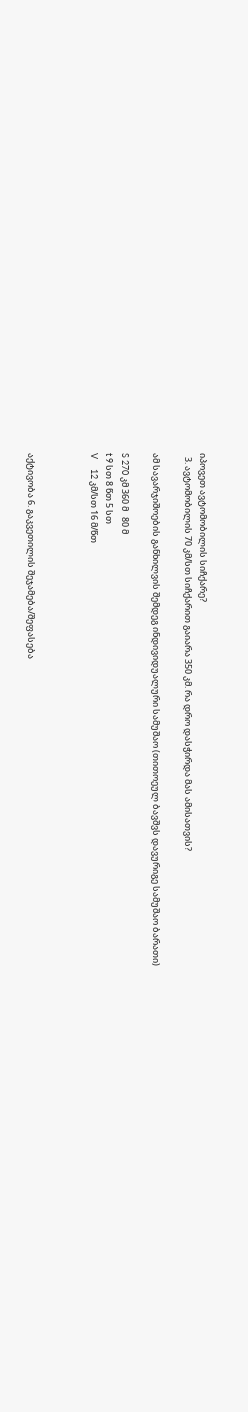იპოვეთ ავტომობილის სიჩქარე?
  3. ავტომობილის 70 კმ/სთ სიჩქარით გაიარა 350 კმ. რა დრო დასჭირდა მას ამისათვის?

ამ სავარჯიშოების განხილვის შემდეგ ინდივიდუალური სამუშაო (თითოეულ ბავშვს დავურიგე სამუშაო ბარათი)

S 270 კმ 360 მ   80 მ
t 9 სთ 8 წთ 5 სთ
V     12 კმ/სთ 16 მ/წთ



აქტივობა 6. გაკვეთილის შეჯამება/შეფასება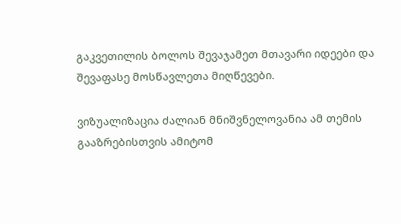გაკვეთილის ბოლოს შევაჯამეთ მთავარი იდეები და შევაფასე მოსწავლეთა მიღწევები.

ვიზუალიზაცია ძალიან მნიშვნელოვანია ამ თემის გააზრებისთვის ამიტომ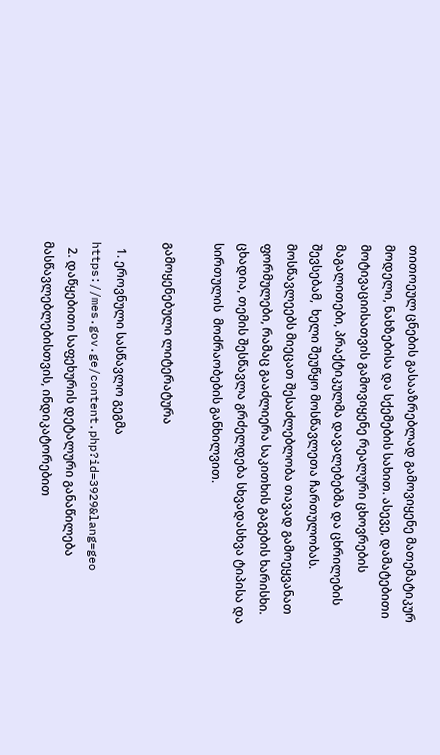თითოეულ ცნების გასააზრებლად გამოვიყენე მათემატიკურ მოდელი, ნახზებისა და სქემების სახით. ასევე, დამატებითი მოტივაციისათვის გამოვიყენე რეალური ცხოვრების მაგალითები, პრაქტიკულმა დავალებებმა და ცხრილების შევსებამ,  ხელი შეუწყო მოსწავლეთა ჩართულობას. მოსწავლეებს მიეცათ შესაძლებლობა თავად გამოეყვანათ ფორმულები, რამაც გააძლიერა საკითხის გაგების ხარისხი. ცხადია, თემის შესწავლა გრძელდება სხვადასხვა ტიპისა და სირთულის  მოძრაობების განხილვით.

გამოყენებული ლიტერატურა

  1. ეროვნული სასწავლო გეგმა https://mes.gov.ge/content.php?id=3929&lang=geo
  2. დაწყებითი საფეხურის დეტალური განაწილება მასწავლებლებისთვის, ინდიკატორებით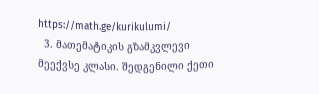https://math.ge/kurikulumi/
  3. მათემატიკის გზამკვლევი მეექვსე კლასი. შედგენილი ქეთი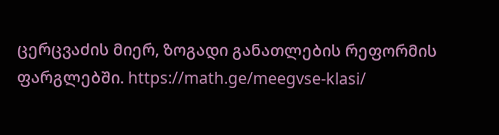ცერცვაძის მიერ, ზოგადი განათლების რეფორმის ფარგლებში. https://math.ge/meegvse-klasi/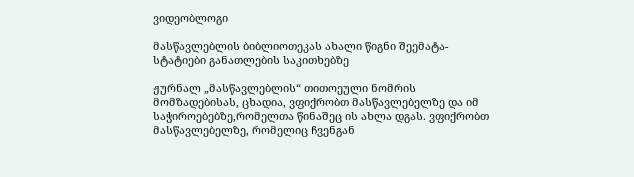ვიდეობლოგი

მასწავლებლის ბიბლიოთეკას ახალი წიგნი შეემატა- სტატიები განათლების საკითხებზე

ჟურნალ „მასწავლებლის“ თითოეული ნომრის მომზადებისას, ცხადია, ვფიქრობთ მასწავლებელზე და იმ საჭიროებებზე,რომელთა წინაშეც ის ახლა დგას. ვფიქრობთ მასწავლებელზე, რომელიც ჩვენგან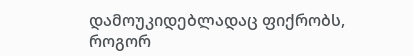დამოუკიდებლადაც ფიქრობს, როგორ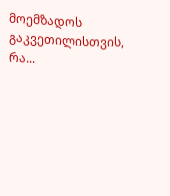მოემზადოს გაკვეთილისთვის, რა...